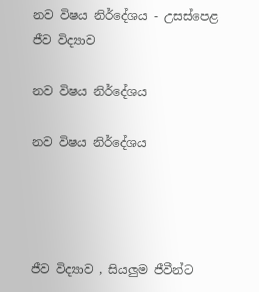නව විෂය නිර්දේශය - උසස්පෙළ ජීව විද්‍යාව

නව විෂය නිර්දේශය

නව විෂය නිර්දේශය




ජීව විද්‍යාව , සියලුම ජීවීන්ට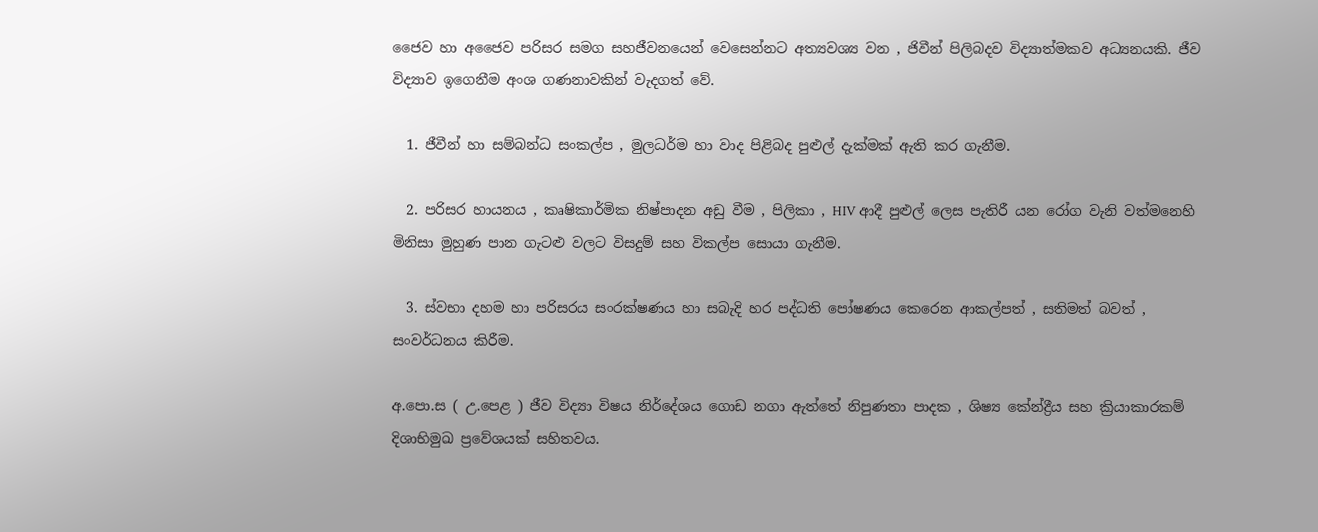ජෛව හා අජෛව පරිසර සමග සහජීවනයෙන් වෙසෙන්නට අත්‍යවශ්‍ය වන , ජිවීන් පිලිබදව විද්‍යාත්මකව අධ්‍යනයකි. ජීව විද්‍යාව ඉගෙනීම අංශ ගණනාවකින් වැදගත් වේ.

  1. ජීවීන් හා සම්බන්ධ සංකල්ප , මුලධර්ම හා වාද පිළිබද පුළුල් දැක්මක් ඇති කර ගැනීම.

  2. පරිසර හායනය , කෘෂිකාර්මික නිෂ්පාදන අඩු වීම , පිලිකා , HIV ආදී පුළුල් ලෙස පැතිරී යන රෝග වැනි වත්මනෙහි මිනිසා මුහුණ පාන ගැටළු වලට විසදුම් සහ විකල්ප සොයා ගැනීම.

  3. ස්වභා දහම හා පරිසරය සංරක්ෂණය හා සබැදි හර පද්ධති පෝෂණය කෙරෙන ආකල්පත් , සතිමත් බවත් , සංවර්ධනය කිරීම.

අ.පො.ස ( උ.පෙළ ) ජීව විද්‍යා විෂය නිර්දේශය ගොඩ නගා ඇත්තේ නිපුණතා පාදක , ශිෂ්‍ය කේන්ද්‍රීය සහ ක්‍රියාකාරකම් දිශාභිමුඛ ප්‍රවේශයක් සහිතවය.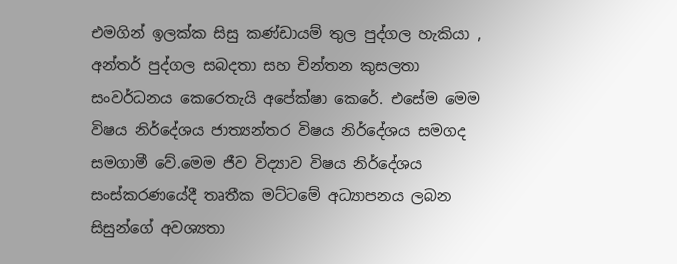එමගින් ඉලක්ක සිසු කණ්ඩායම් තුල පුද්ගල හැකියා , අන්තර් පුද්ගල සබදතා සහ චින්තන කුසලතා සංවර්ධනය කෙරෙතැයි අපේක්ෂා කෙරේ. එසේම මෙම විෂය නිර්දේශය ජාත්‍යන්තර විෂය නිර්දේශය සමගද සමගාමී වේ.මෙම ජීව විද්‍යාව විෂය නිර්දේශය සංස්කරණයේදී තෘතීක මට්ටමේ අධ්‍යාපනය ලබන සිසුන්ගේ අවශ්‍යතා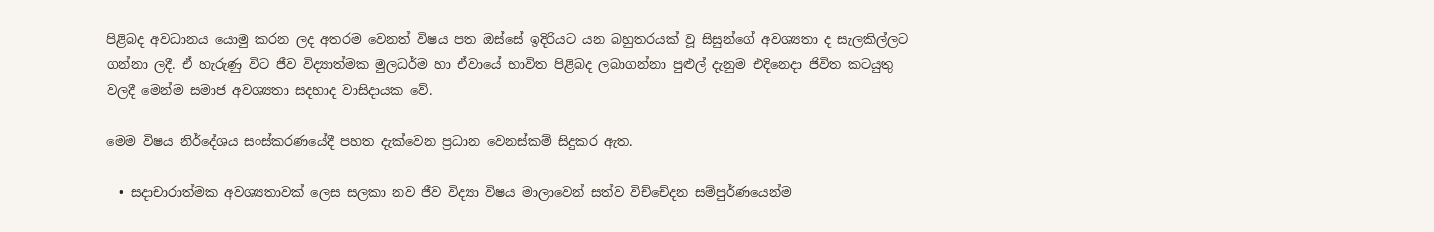පිළිබද අවධානය යොමු කරන ලද අතරම වෙනත් විෂය පත ඔස්සේ ඉදිරියට යන බහුතරයක් වූ සිසුන්ගේ අවශ්‍යතා ද සැලකිල්ලට ගන්නා ලදී. ඒ හැරුණු විට ජීව විද්‍යාත්මක මුලධර්ම හා ඒවායේ භාවිත පිළිබද ලබාගන්නා පුළුල් දැනුම එදිනෙදා ජිවිත කටයුතු වලදී මෙන්ම සමාජ අවශ්‍යතා සදහාද වාසිදායක වේ.

මෙම විෂය නිර්දේශය සංස්කරණයේදී පහත දැක්වෙන ප්‍රධාන වෙනස්කම් සිදුකර ඇත.

  • සදාචාරාත්මක අවශ්‍යතාවක් ලෙස සලකා නව ජීව විද්‍යා විෂය මාලාවෙන් සත්ව විච්චේදන සම්පුර්ණයෙන්ම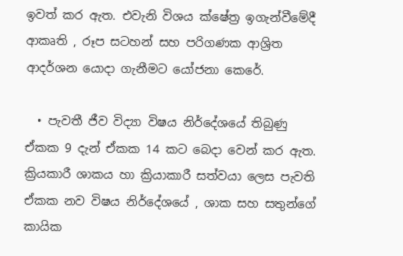ඉවත් කර ඇත. එවැනි විශය ක්ෂේත්‍ර ඉගැන්වීමේදී ආකෘති , රූප සටහන් සහ පරිගණක ආශ්‍රිත ආදර්ශන යොදා ගැනීමට යෝජනා කෙරේ.

  • පැවතී ජීව විද්‍යා විෂය නිර්දේශයේ තිබුණු ඒකක 9 දැන් ඒකක 14 කට බෙදා වෙන් කර ඇත. ක්‍රියකාරී ශාකය හා ක්‍රියාකාරී සත්වයා ලෙස පැවති ඒකක නව විෂය නිර්දේශයේ , ශාක සහ සතුන්ගේ කායික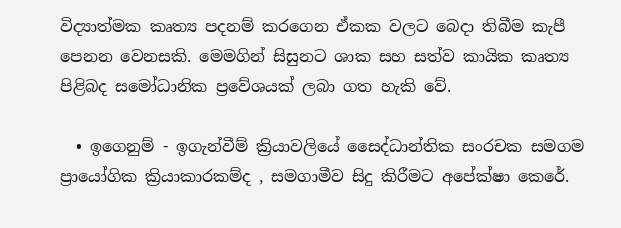විද්‍යාත්මක කෘත්‍ය පදනම් කරගෙන ඒකක වලට බෙදා තිබීම කැපී පෙනන වෙනසකි. මෙමගින් සිසුනට ශාක සහ සත්ව කායික කෘත්‍ය පිළිබද සමෝධානික ප්‍රවේශයක් ලබා ගත හැකි වේ.

  • ඉගෙනුම් - ඉගැන්වීම් ක්‍රියාවලියේ සෛද්ධාන්තික සංරචක සමගම ප්‍රායෝගික ක්‍රියාකාරකම්ද , සමගාමීව සිදු කිරීමට අපේක්ෂා කෙරේ.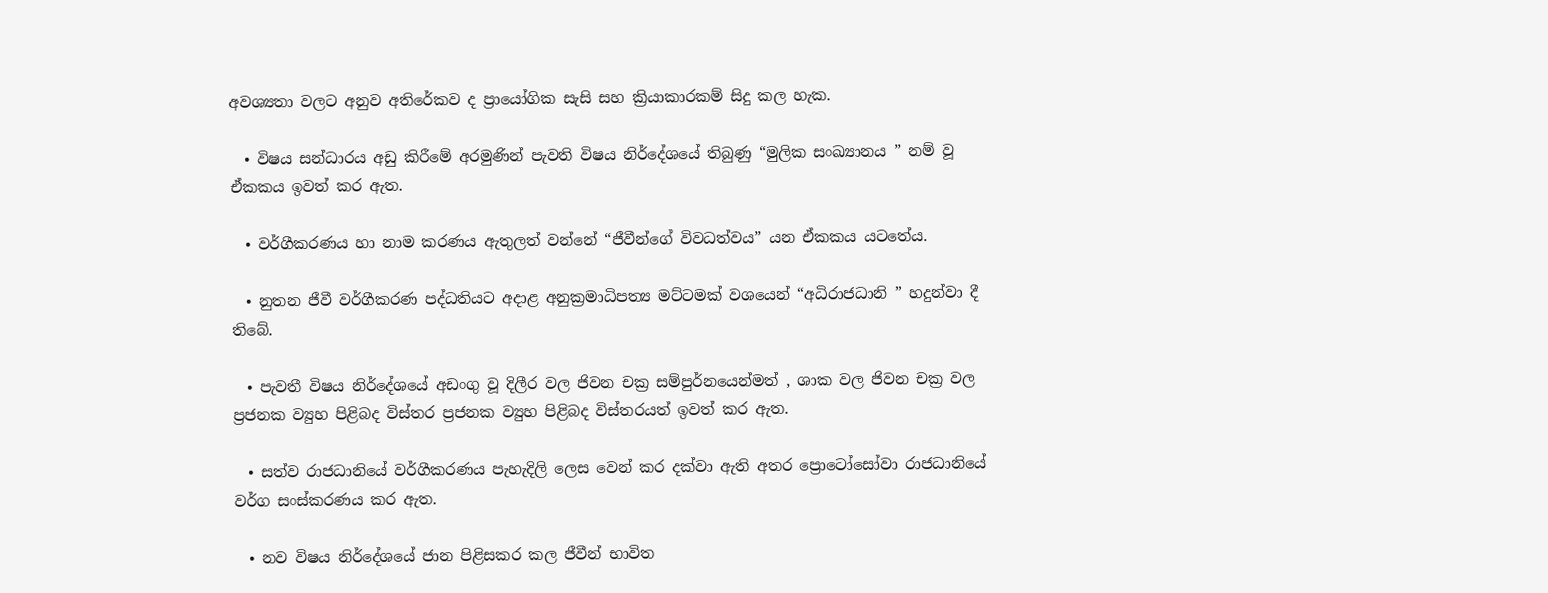අවශ්‍යතා වලට අනුව අතිරේකව ද ප්‍රායෝගික සැසි සහ ක්‍රියාකාරකම් සිදු කල හැක.

  • විෂය සන්ධාරය අඩු කිරීමේ අරමුණින් පැවති විෂය නිර්දේශයේ තිබුණු “මුලික සංඛ්‍යානය ” නම් වූ ඒකකය ඉවත් කර ඇත.

  • වර්ගීකරණය හා නාම කරණය ඇතුලත් වන්නේ “ජීවීන්ගේ විවධත්වය” යන ඒකකය යටතේය.

  • නුතන ජීවී වර්ගීකරණ පද්ධතියට අදාළ අනුක්‍රමාධිපත්‍ය මට්ටමක් වශයෙන් “අධිරාජධානි ” හදුන්වා දී තිබේ.

  • පැවතී විෂය නිර්දේශයේ අඩංගු වූ දිලීර වල ජිවන චක්‍ර සම්පුර්නයෙන්මත් , ශාක වල ජිවන චක්‍ර වල ප්‍රජනක ව්‍යුහ පිළිබද විස්තර ප්‍රජනක ව්‍යුහ පිළිබද විස්තරයත් ඉවත් කර ඇත.

  • සත්ව රාජධානියේ වර්ගීකරණය පැහැදිලි ලෙස වෙන් කර දක්වා ඇති අතර ප්‍රොටෝසෝවා රාජධානියේ වර්ග සංස්කරණය කර ඇත.

  • නව විෂය නිර්දේශයේ ජාන පිළිසකර කල ජීවීන් භාවිත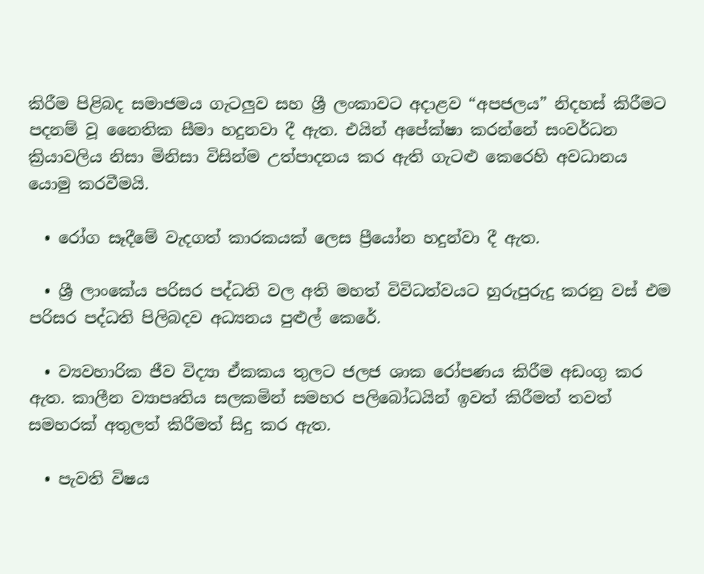කිරීම පිළිබද සමාජමය ගැටලුව සහ ශ්‍රී ලංකාවට අදාළව “අපජලය” නිදහස් කිරීමට පදනම් වූ නෛතික සීමා හදුනවා දී ඇත. එයින් අපේක්ෂා කරන්නේ සංවර්ධන ක්‍රියාවලිය නිසා මිනිසා විසින්ම උත්පාදනය කර ඇති ගැටළු කෙරෙහි අවධානය යොමු කරවීමයි.

  • රෝග සෑදීමේ වැදගත් කාරකයක් ලෙස ප්‍රීයෝන හදුන්වා දී ඇත.

  • ශ්‍රී ලාංකේය පරිසර පද්ධති වල අති මහත් විවිධත්වයට හුරුපුරුදු කරනු වස් එම පරිසර පද්ධති පිලිබදව අධ්‍යනය පුළුල් කෙරේ.

  • ව්‍යවහාරික ජීව විද්‍යා ඒකකය තුලට ජලජ ශාක රෝපණය කිරීම අඩංගු කර ඇත. කාලීන ව්‍යාපෘතිය සලකමින් සමහර පලිබෝධයින් ඉවත් කිරීමත් තවත් සමහරක් අතුලත් කිරීමත් සිදු කර ඇත.

  • පැවති විෂය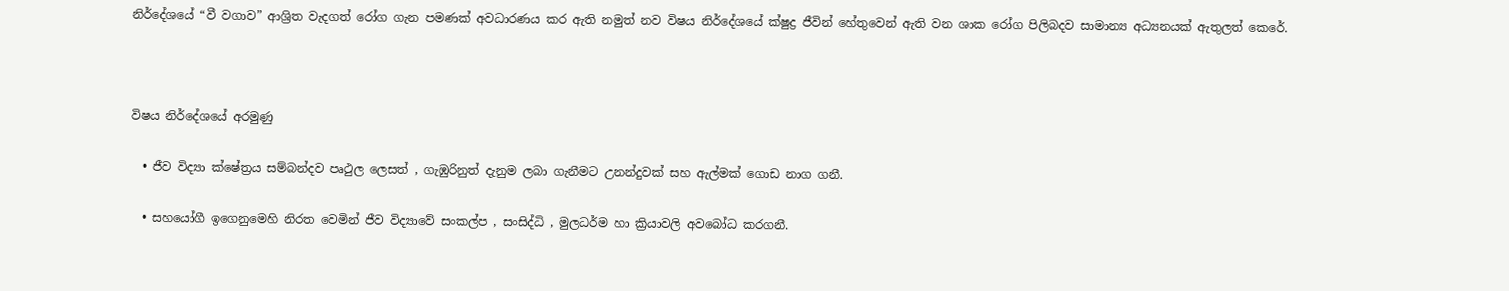නිර්දේශයේ “වී වගාව” ආශ්‍රිත වැදගත් රෝග ගැන පමණක් අවධාරණය කර ඇති නමුත් නව විෂය නිර්දේශයේ ක්ෂුද්‍ර ජීවින් හේතුවෙන් ඇති වන ශාක රෝග පිලිබදව සාමාන්‍ය අධ්‍යනයක් ඇතුලත් කෙරේ.



විෂය නිර්දේශයේ අරමුණු

  • ජීව විද්‍යා ක්ෂේත්‍රය සම්බන්දව පෘථුල ලෙසත් , ගැඹුරිනුත් දැනුම ලබා ගැනීමට උනන්දුවක් සහ ඇල්මක් ගොඩ නාග ගනී.

  • සහයෝගී ඉගෙනුමෙහි නිරත වෙමින් ජීව විද්‍යාවේ සංකල්ප , සංසිද්ධි , මුලධර්ම හා ක්‍රියාවලි අවබෝධ කරගනී.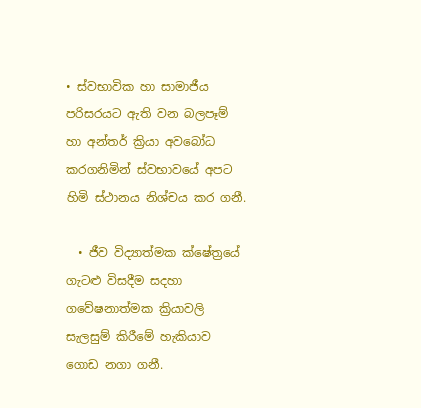• ස්වභාවික හා සාමාජීය පරිසරයට ඇති වන බලපෑම් හා අන්තර් ක්‍රියා අවබෝධ කරගනිමින් ස්වභාවයේ අපට හිමි ස්ථානය නිශ්චය කර ගනී.

  • ජීව විද්‍යාත්මක ක්ෂේත්‍රයේ ගැටළු විසදීම සදහා ගවේෂනාත්මක ක්‍රියාවලි සැලසුම් කිරීමේ හැකියාව ගොඩ නගා ගනී.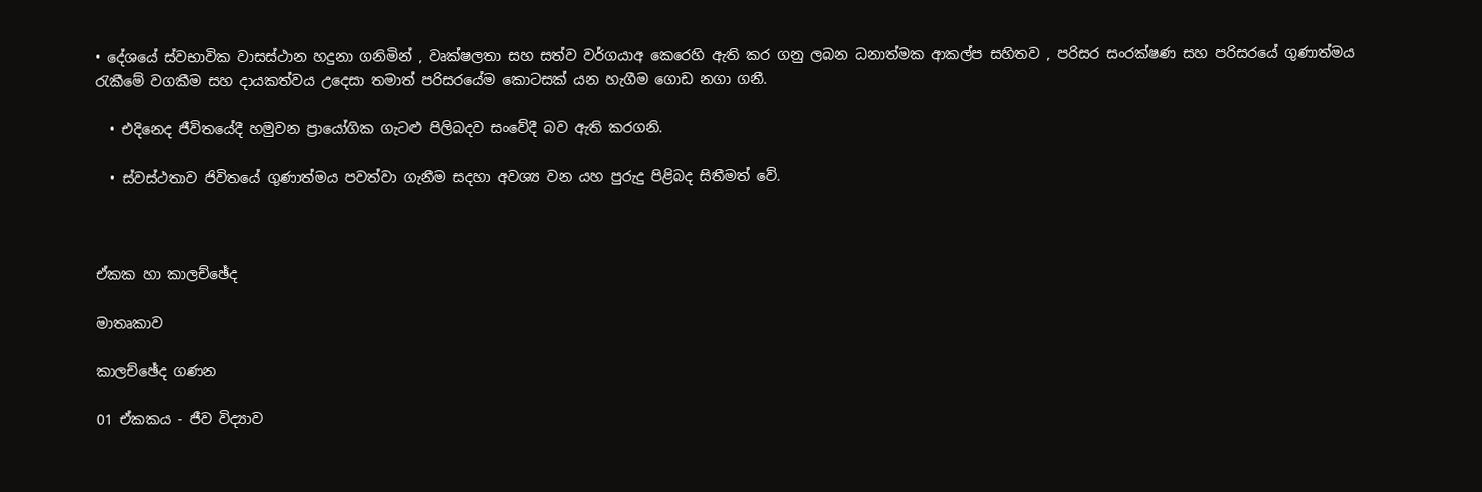• දේශයේ ස්වභාවික වාසස්ථාන හදුනා ගනිමින් , වෘක්ෂලතා සහ සත්ව වර්ගයාඅ කෙරෙහි ඇති කර ගනු ලබන ධනාත්මක ආකල්ප සහිතව , පරිසර සංරක්ෂණ සහ පරිසරයේ ගුණාත්මය රැකීමේ වගකීම සහ දායකත්වය උදෙසා තමාත් පරිසරයේම කොටසක් යන හැගීම ගොඩ නගා ගනී.

  • එදිනෙද ජීවිතයේදී හමුවන ප්‍රායෝගික ගැටළු පිලිබදව සංවේදී බව ඇති කරගනි.

  • ස්වස්ථතාව ජිවිතයේ ගුණාත්මය පවත්වා ගැනීම සදහා අවශ්‍ය වන යහ පුරුදු පිළිබද සිතීමත් වේ.



ඒකක හා කාලච්ඡේද

මාතෘකාව

කාලච්ඡේද ගණන

01 ඒකකය - ජීව විද්‍යාව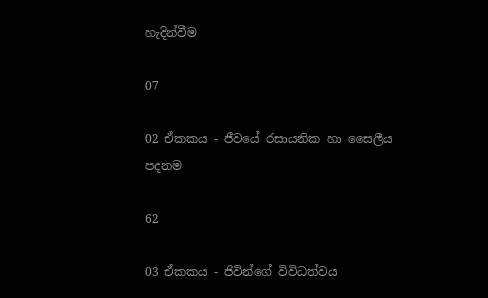හැදින්වීම

07

02 ඒකකය - ජීවයේ රසායනික හා සෛලීය පදනම

62

03 ඒකකය - ජිවින්ගේ විවිධත්වය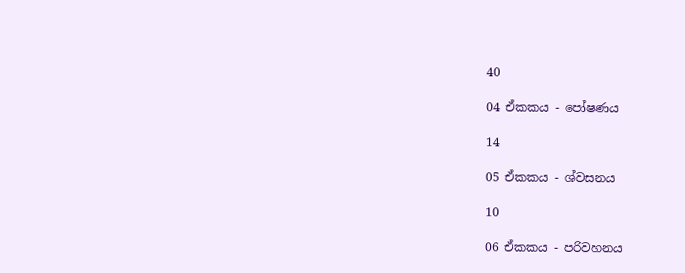40

04 ඒකකය - පෝෂණය

14

05 ඒකකය - ශ්වසනය

10

06 ඒකකය - පරිවහනය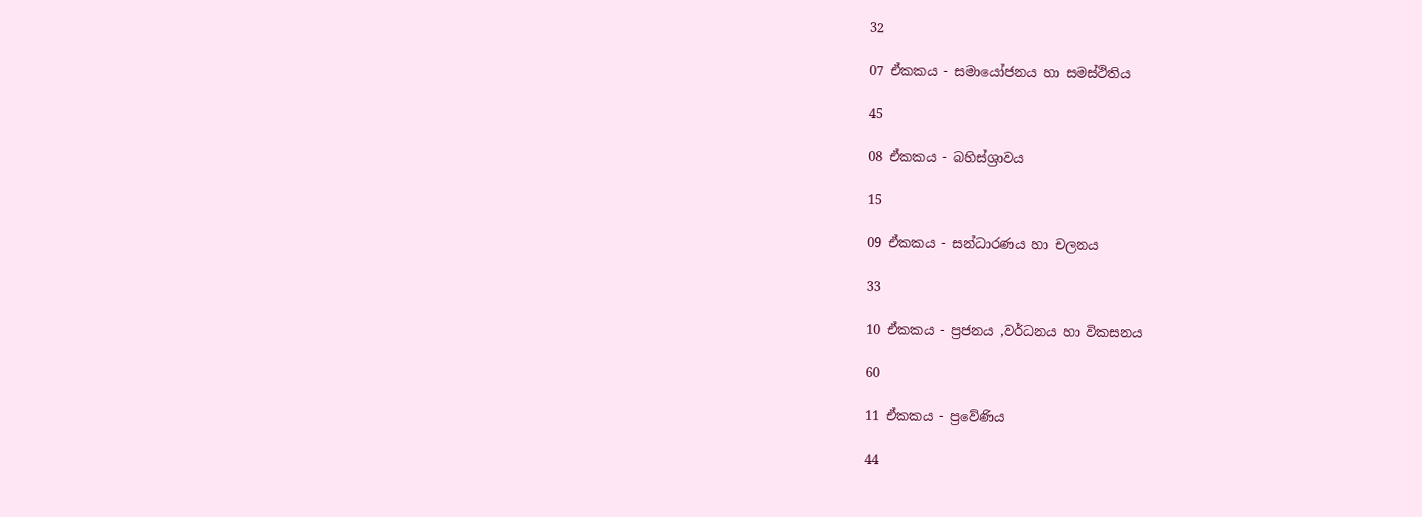32

07 ඒකකය - සමායෝජනය හා සමස්ථිතිය

45

08 ඒකකය - බහිස්ශ්‍රාවය

15

09 ඒකකය - සන්ධාරණය හා චලනය

33

10 ඒකකය - ප්‍රජනය ,වර්ධනය හා විකසනය

60

11 ඒකකය - ප්‍රවේණිය

44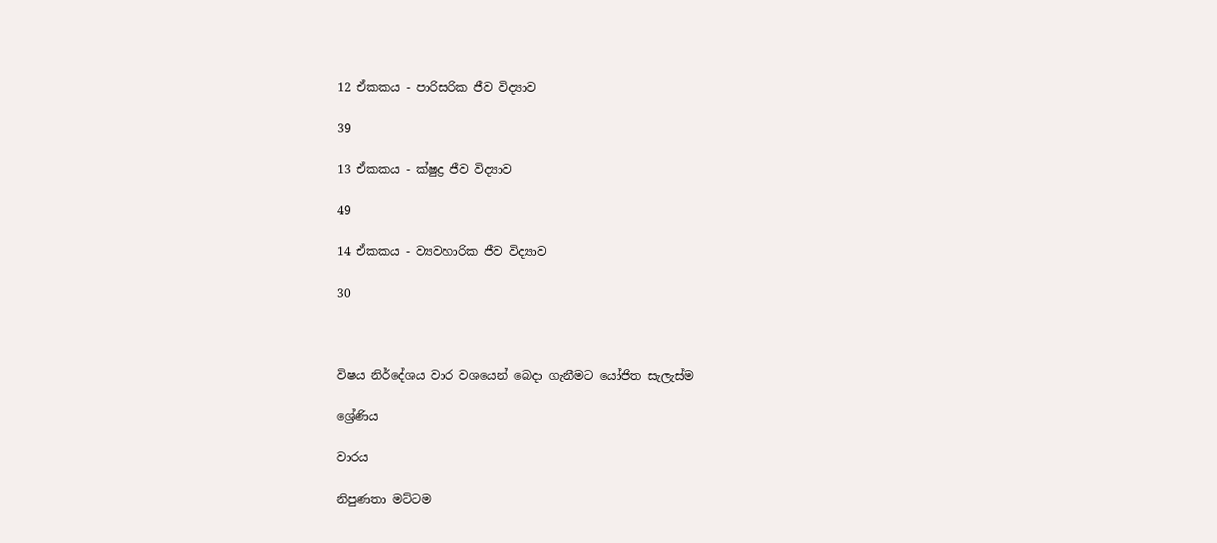12 ඒකකය - පාරිසරික ජීව විද්‍යාව

39

13 ඒකකය - ක්ෂුද්‍ර ජීව විද්‍යාව

49

14 ඒකකය - ව්‍යවහාරික ජීව විද්‍යාව

30



විෂය නිර්දේශය වාර වශයෙන් බෙදා ගැනීමට යෝජිත සැලැස්ම

ශ්‍රේණිය

වාරය

නිපුණතා මට්ටම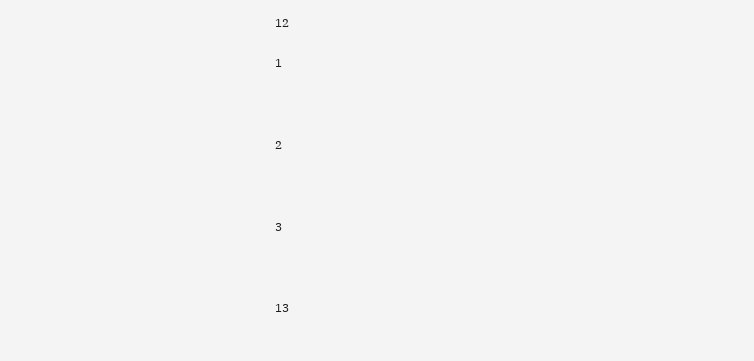12

1



2



3



13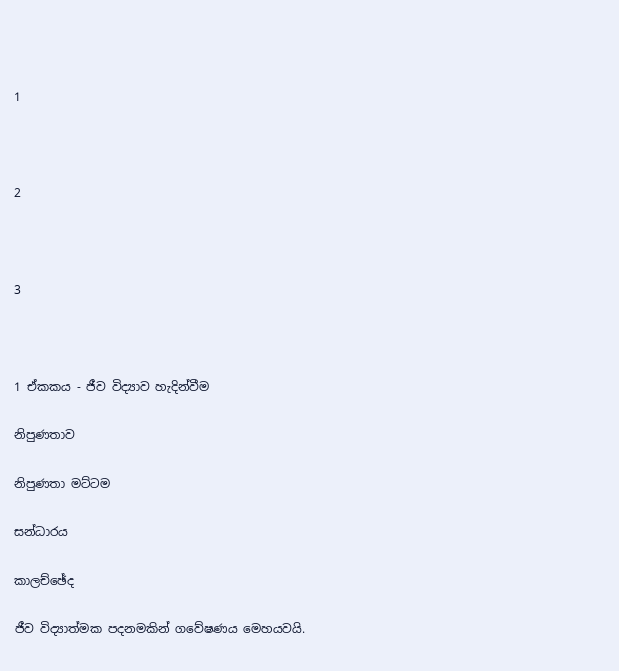1



2



3



1 ඒකකය - ජීව විද්‍යාව හැදින්වීම

නිපුණතාව

නිපුණතා මට්ටම

සන්ධාරය

කාලච්ඡේද

ජීව විද්‍යාත්මක පදනමකින් ගවේෂණය මෙහයවයි.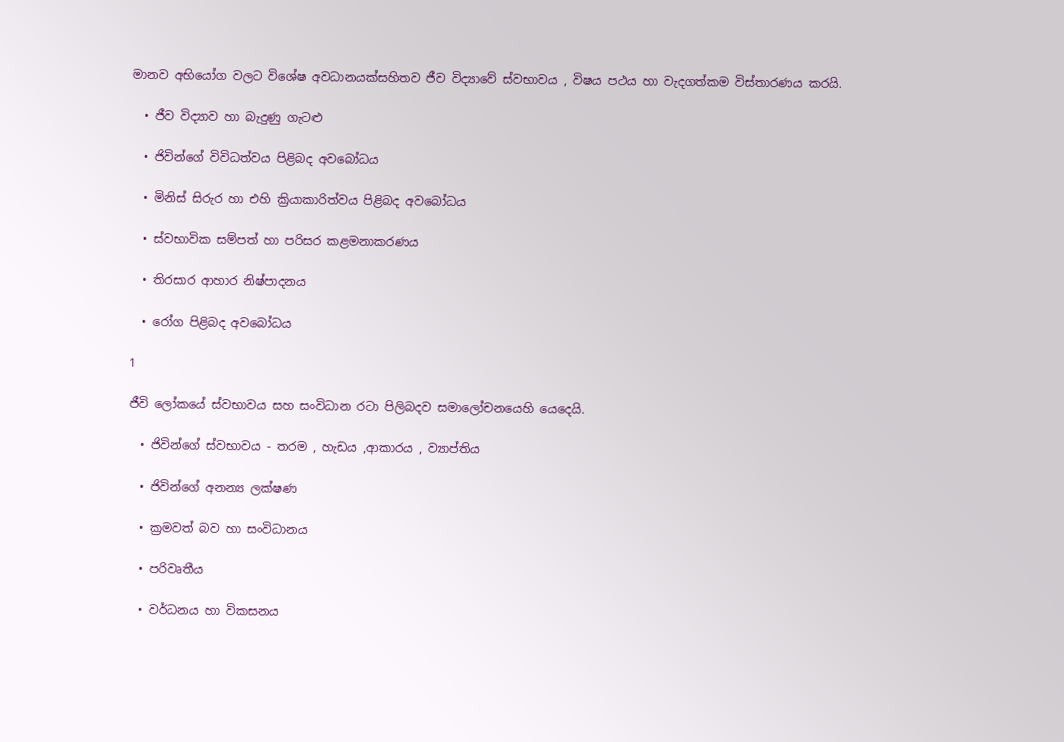මානව අභියෝග වලට විශේෂ අවධානයක්සහිතව ජීව විද්‍යාවේ ස්වභාවය , විෂය පථය හා වැදගත්කම විස්තාරණය කරයි.

  • ජීව විද්‍යාව හා බැදුණු ගැටළු

  • ජිවින්ගේ විවිධත්වය පිළිබද අවබෝධය

  • මිනිස් සිරුර හා එහි ක්‍රියාකාරිත්වය පිළිබද අවබෝධය

  • ස්වභාවික සම්පත් හා පරිසර කළමනාකරණය

  • තිරසාර ආහාර නිෂ්පාදනය

  • රෝග පිළිබද අවබෝධය

1

ජීවි ලෝකයේ ස්වභාවය සහ සංවිධාන රටා පිලිබදව සමාලෝචනයෙහි යෙදෙයි.

  • ජිවින්ගේ ස්වභාවය - තරම , හැඩය ,ආකාරය , ව්‍යාප්තිය

  • ජිවින්ගේ අනන්‍ය ලක්ෂණ

  • ක්‍රමවත් බව හා සංවිධානය

  • පරිවෘතීය

  • වර්ධනය හා විකසනය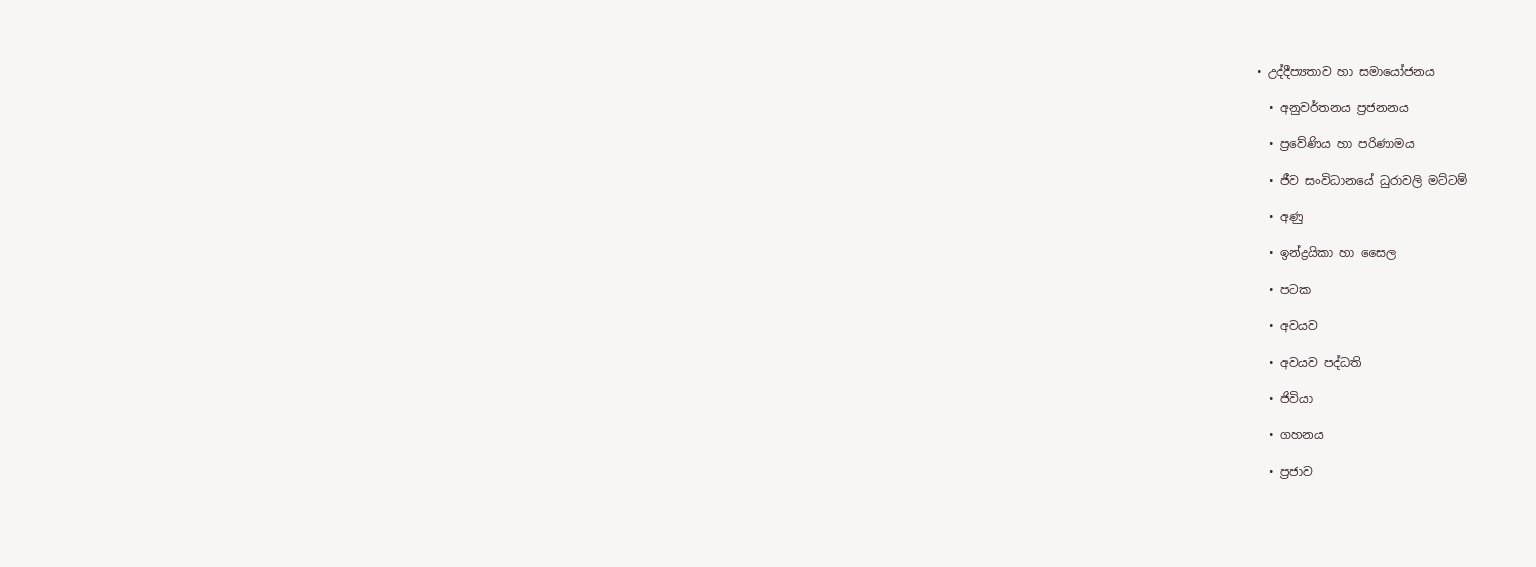• උද්දීප්‍යතාව හා සමායෝජනය

  • අනුවර්තනය ප්‍රජනනය

  • ප්‍රවේණිය හා පරිණාමය

  • ජීව සංවිධානයේ ධුරාවලි මට්ටම්

  • අණු

  • ඉන්ද්‍රයිකා හා සෛල

  • පටක

  • අවයව

  • අවයව පද්ධති

  • ජිවියා

  • ගහනය

  • ප්‍රජාව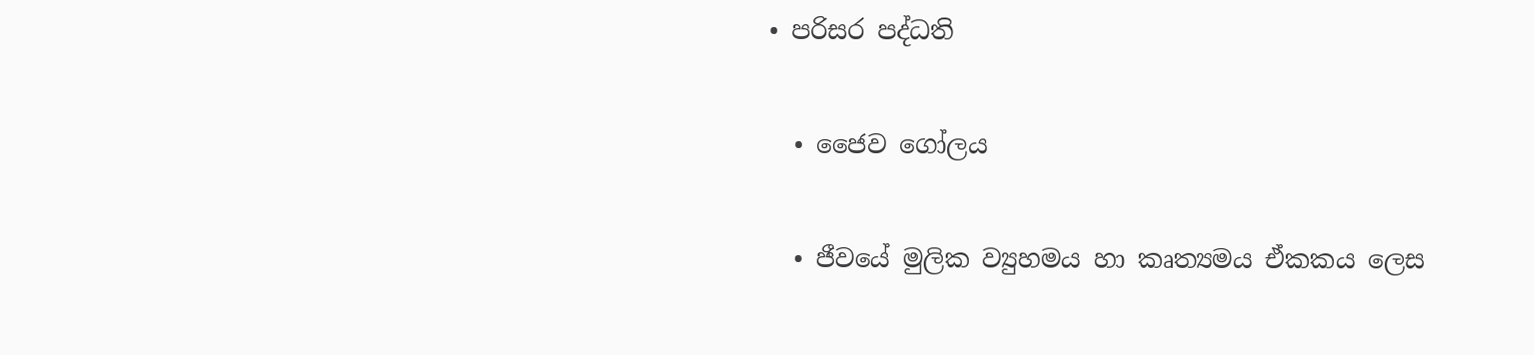• පරිසර පද්ධති

  • ජෛව ගෝලය

  • ජීවයේ මුලික ව්‍යුහමය හා කෘත්‍යමය ඒකකය ලෙස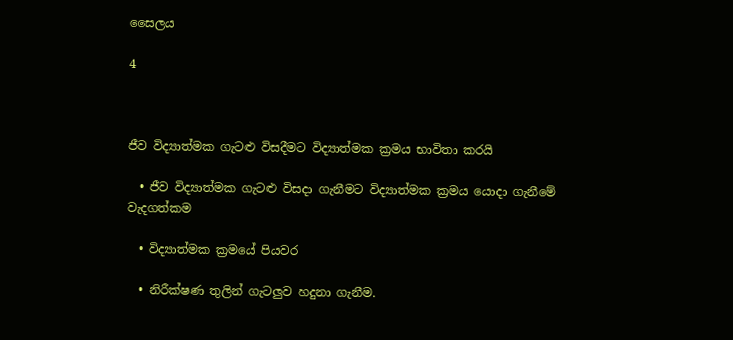සෛලය

4



ජීව විද්‍යාත්මක ගැටළු විසදීමට විද්‍යාත්මක ක්‍රමය භාවිතා කරයි

  • ජීව විද්‍යාත්මක ගැටළු විසදා ගැනීමට විද්‍යාත්මක ක්‍රමය යොදා ගැනීමේ වැදගත්කම

  • විද්‍යාත්මක ක්‍රමයේ පියවර

  • නිරීක්ෂණ තුලින් ගැටලුව හදුනා ගැනීම.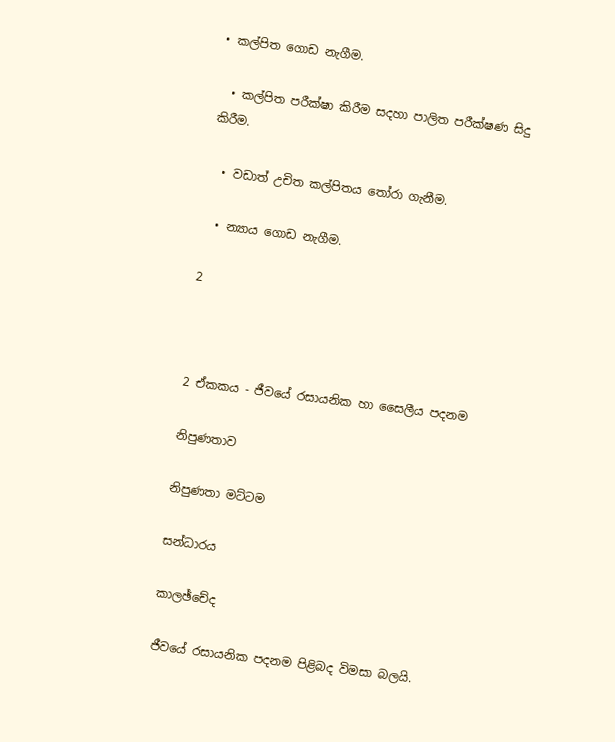• කල්පිත ගොඩ නැගීම.

  • කල්පිත පරීක්ෂා කිරීම සදහා පාලිත පරීක්ෂණ සිදු කිරීම.

  • වඩාත් උචිත කල්පිතය තෝරා ගැනීම.

  • න්‍යාය ගොඩ නැගීම.

2



2 ඒකකය - ජීවයේ රසායනික හා සෛලීය පදනම

නිපුණතාව

නිපුණතා මට්ටම

සන්ධාරය

කාලඡ්චේද

ජීවයේ රසායනික පදනම පිළිබද විමසා බලයි.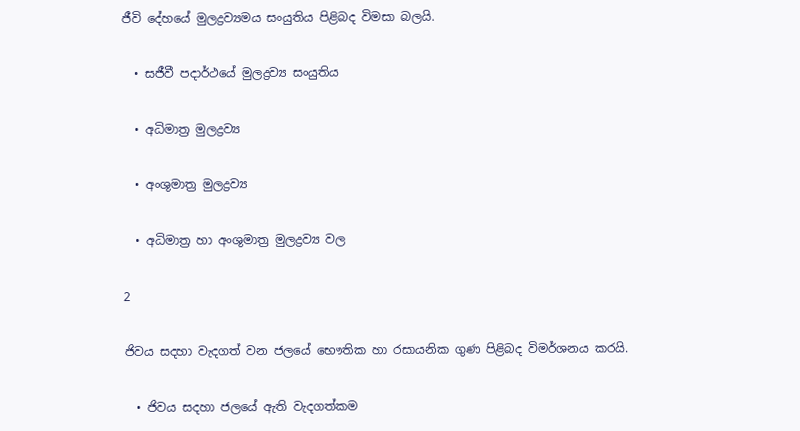ජීවි දේහයේ මුලද්‍රව්‍යමය සංයුතිය පිළිබද විමසා බලයි.

  • සජීවී පදාර්ථයේ මුලද්‍රව්‍ය සංයුතිය

  • අධිමාත්‍ර මුලද්‍රව්‍ය

  • අංශුමාත්‍ර මුලද්‍රව්‍ය

  • අධිමාත්‍ර හා අංශුමාත්‍ර මුලද්‍රව්‍ය වල

2

ජිවය සදහා වැදගත් වන ජලයේ භෞතික හා රසායනික ගුණ පිළිබද විමර්ශනය කරයි.

  • ජිවය සදහා ජලයේ ඇති වැදගත්කම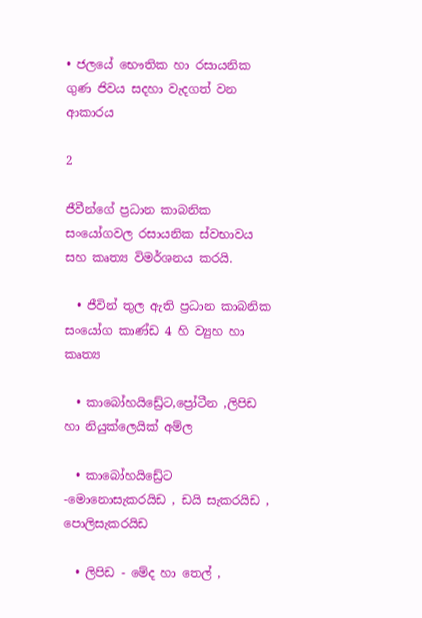• ජලයේ භෞතික හා රසායනික ගුණ ජිවය සදහා වැදගත් වන ආකාරය

2

ජීවීන්ගේ ප්‍රධාන කාබනික සංයෝගවල රසායනික ස්වභාවය සහ කෘත්‍ය විමර්ශනය කරයි.

  • ජීවින් තුල ඇති ප්‍රධාන කාබනික සංයෝග කාණ්ඩ 4 හි ව්‍යුහ හා කෘත්‍ය

  • කාබෝහයිඩ්‍රේට,ප්‍රෝටීන ,ලිපිඩ හා නියුක්ලෙයික් අම්ල

  • කාබෝහයිඩ්‍රේට -මොනොසැකරයිඩ , ඩයි සැකරයිඩ , පොලිසැකරයිඩ

  • ලිපිඩ - මේද හා තෙල් ,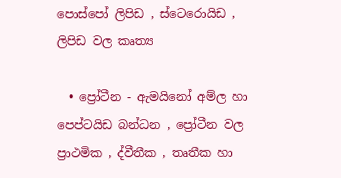පොස්පෝ ලිපිඩ , ස්ටෙරොයිඩ , ලිපිඩ වල කෘත්‍ය

  • ප්‍රෝටීන - ඇමයිනෝ අම්ල හා පෙප්ටයිඩ බන්ධන , ප්‍රෝටීන වල ප්‍රාථමික , ද්වීතීක , තෘතීක හා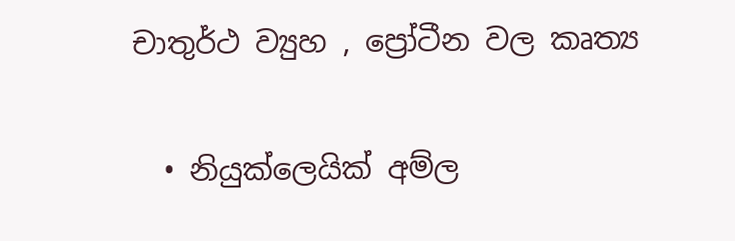චාතුර්ථ ව්‍යුහ , ප්‍රෝටීන වල කෘත්‍ය

  • නියුක්ලෙයික් අම්ල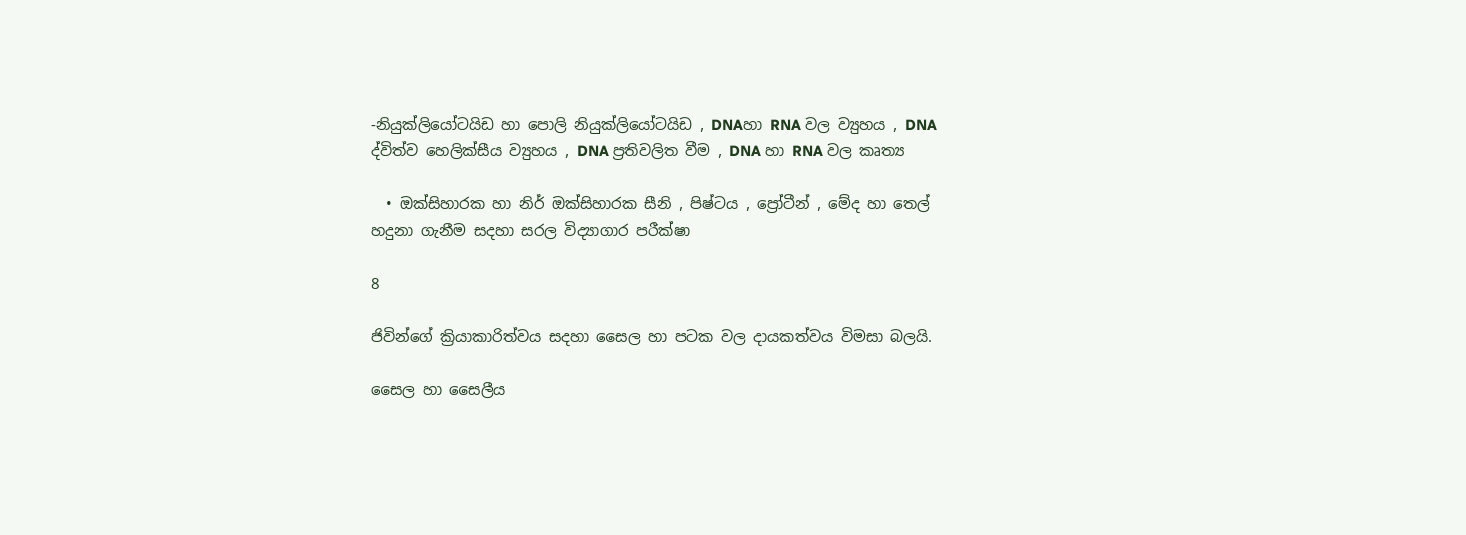-නියුක්ලියෝටයිඩ හා පොලි නියුක්ලියෝටයිඩ , DNAහා RNA වල ව්‍යුහය , DNA ද්විත්ව හෙලික්සීය ව්‍යුහය , DNA ප්‍රතිවලිත වීම , DNA හා RNA වල කෘත්‍ය

  • ඔක්සිහාරක හා නිර් ඔක්සිහාරක සීනි , පිෂ්ටය , ප්‍රෝටීන් , මේද හා තෙල් හදුනා ගැනීම සදහා සරල විද්‍යාගාර පරීක්ෂා

8

ජිවින්ගේ ක්‍රියාකාරිත්වය සදහා සෛල හා පටක වල දායකත්වය විමසා බලයි.

සෛල හා සෛලීය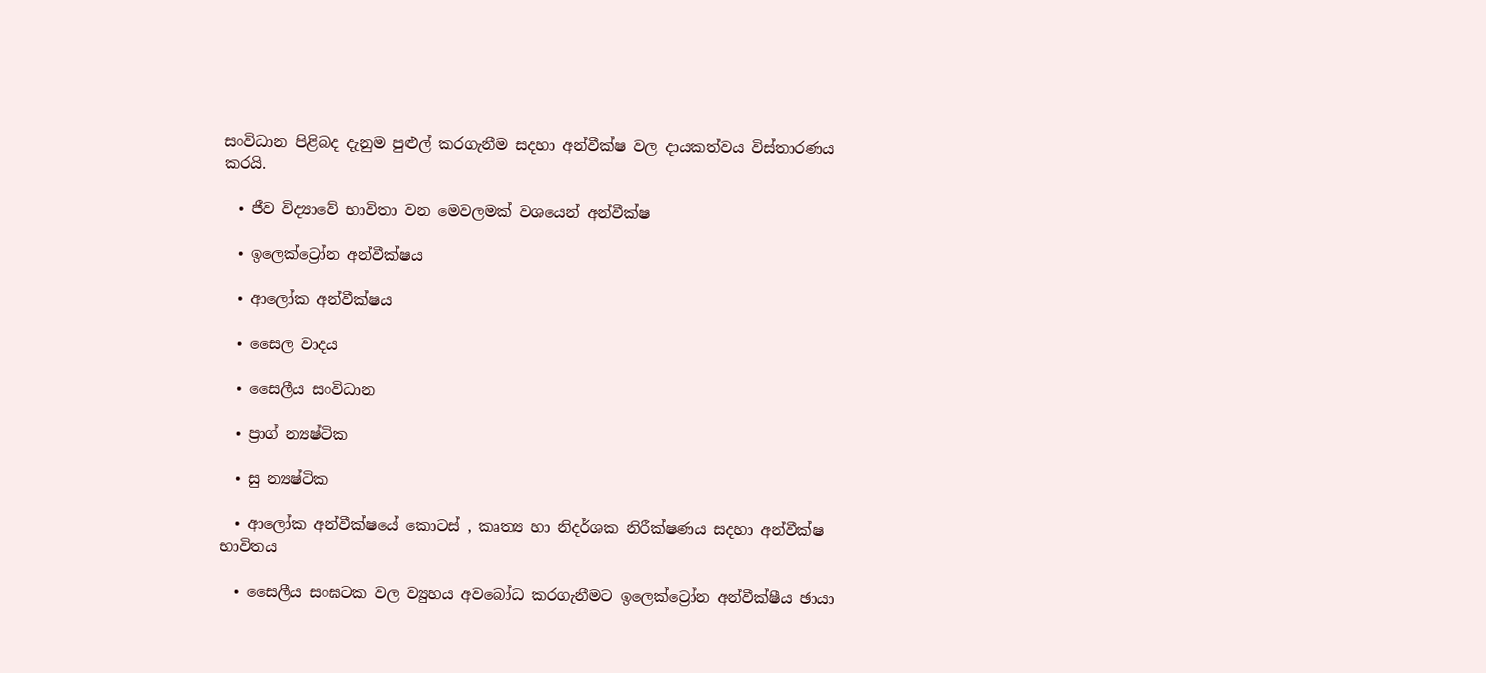සංවිධාන පිළිබද දැනුම පුළුල් කරගැනීම සදහා අන්වීක්ෂ වල දායකත්වය විස්තාරණය කරයි.

  • ජීව විද්‍යාවේ භාවිතා වන මෙවලමක් වශයෙන් අන්වීක්ෂ

  • ඉලෙක්ට්‍රෝන අන්වීක්ෂය

  • ආලෝක අන්වීක්ෂය

  • සෛල වාදය

  • සෛලීය සංවිධාන

  • ප්‍රාග් න්‍යෂ්ටික

  • සු න්‍යෂ්ටික

  • ආලෝක අන්වීක්ෂයේ කොටස් , කෘත්‍ය හා නිදර්ශක නිරීක්ෂණය සදහා අන්වීක්ෂ භාවිතය

  • සෛලීය සංඝටක වල ව්‍යුහය අවබෝධ කරගැනීමට ඉලෙක්ට්‍රෝන අන්වීක්ෂීය ඡායා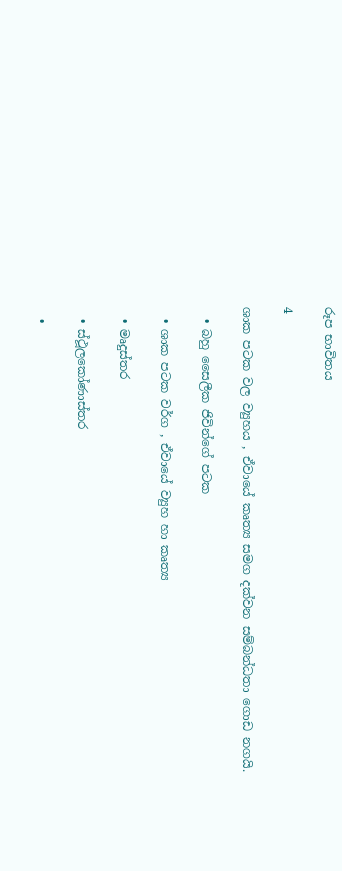රූප භාවිතය

4

ශාක පටක වල ව්‍යුහය , ඒවායේ කෘත්‍ය සමග දක්වන සම්බන්ධතා ගොඩ නගයි.

  • බහු සෛලීක ජිවින්ගේ පටක

  • ශාක පටක වර්ග , ඒවායේ ව්‍යුහ හා කෘත්‍ය

  • මෘදුස්තර

  • ස්ථූලකෝණාස්තර

  •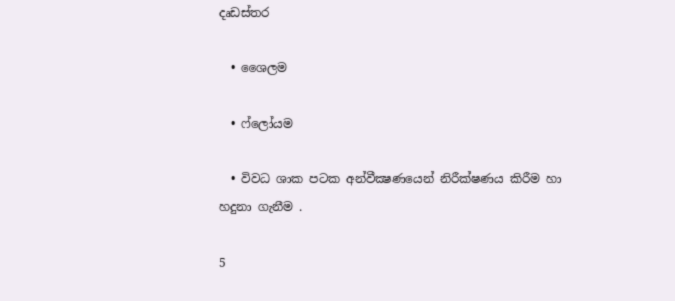දෘඩස්තර

  • ශෛලම

  • ෆ්ලෝයම

  • විවධ ශාක පටක අන්වීක්‍ෂණයෙන් නිරීක්ෂණය කිරීම හා හදුනා ගැනීම .

5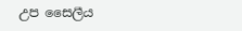උප සෛලීය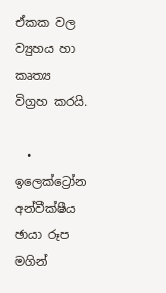ඒකක වල ව්‍යුහය හා කෘත්‍ය විග්‍රහ කරයි.

  • ඉලෙක්ට්‍රෝන අන්වීක්ෂීය ඡායා රූප මගින්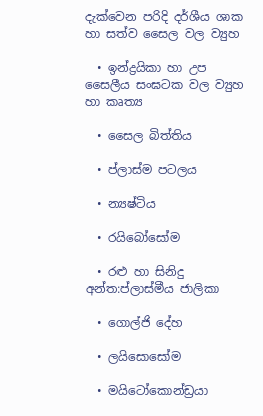දැක්වෙන පරිදි දර්ශීය ශාක හා සත්ව සෛල වල ව්‍යුහ

  • ඉන්ද්‍රයිකා හා උප සෛලීය සංඝටක වල ව්‍යුහ හා කෘත්‍ය

  • සෛල බිත්තිය

  • ප්ලාස්ම පටලය

  • න්‍යෂ්ටිය

  • රයිබෝසෝම

  • රළු හා සිනිදු අන්ත:ප්ලාස්මීය ජාලිකා

  • ගොල්ජි දේහ

  • ලයිසොසෝම

  • මයිටෝකොන්ඩ්‍රයා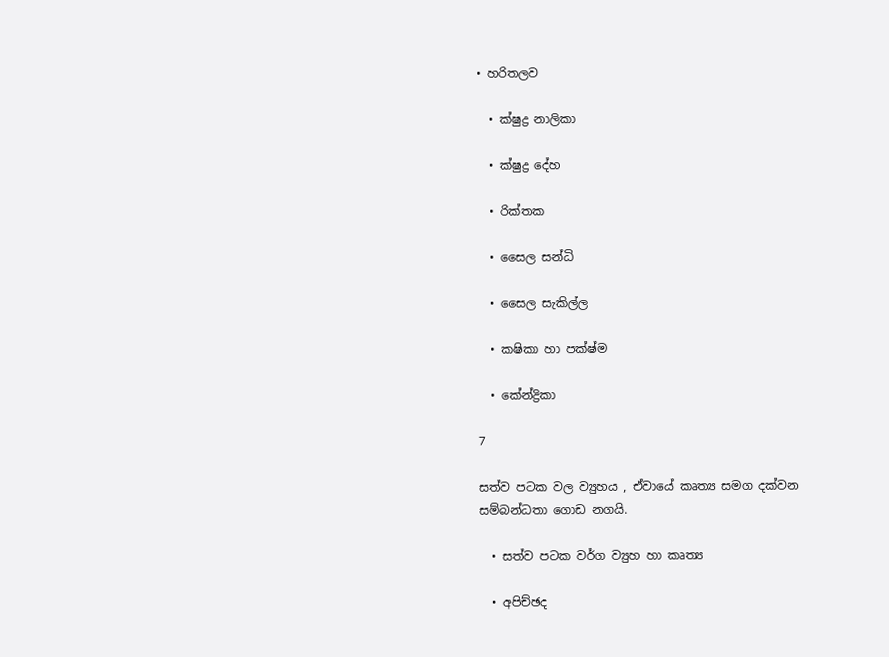• හරිතලව

  • ක්ෂුද්‍ර නාලිකා

  • ක්ෂුද්‍ර දේහ

  • රික්තක

  • සෛල සන්ධි

  • සෛල සැකිල්ල

  • කෂිකා හා පක්ෂ්ම

  • කේන්ද්‍රිකා

7

සත්ව පටක වල ව්‍යුහය , ඒවායේ කෘත්‍ය සමග දක්වන සම්බන්ධතා ගොඩ නගයි.

  • සත්ව පටක වර්ග ව්‍යුහ හා කෘත්‍ය

  • අපිච්ඡද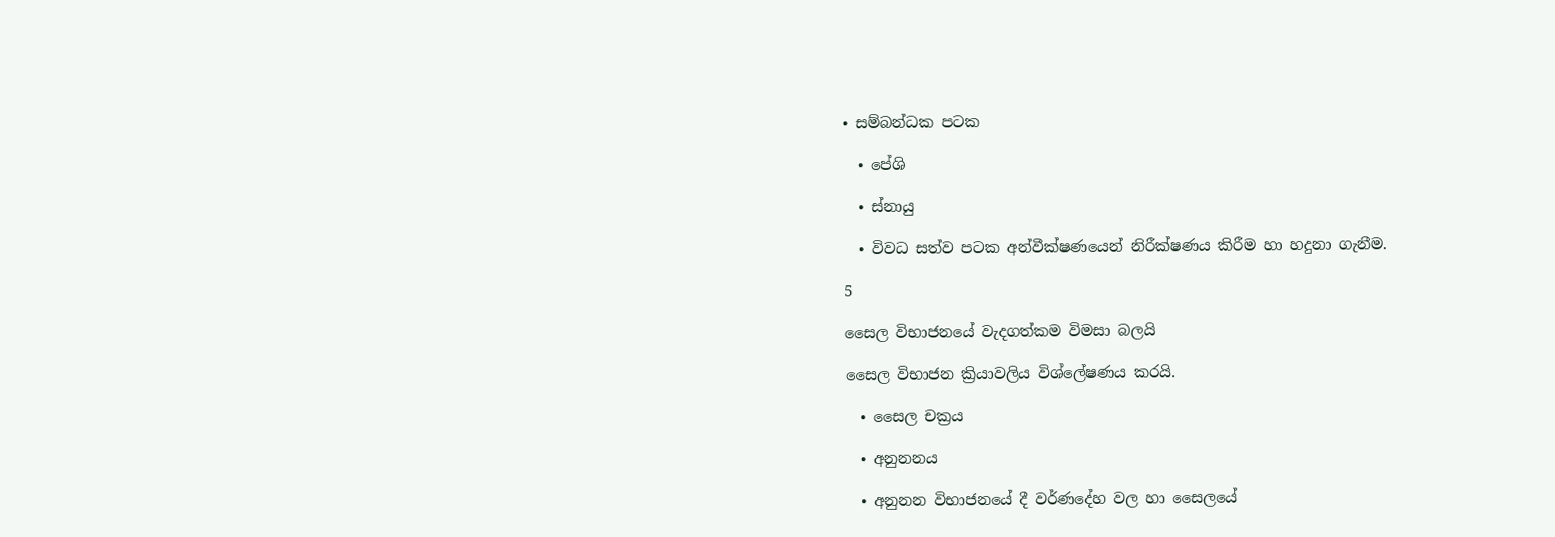• සම්බන්ධක පටක

  • පේශි

  • ස්නායු

  • විවධ සත්ව පටක අන්වීක්ෂණයෙන් නිරීක්ෂණය කිරීම හා හදුනා ගැනීම.

5

සෛල විභාජනයේ වැදගත්කම විමසා බලයි

සෛල විභාජන ක්‍රියාවලිය විශ්ලේෂණය කරයි.

  • සෛල චක්‍රය

  • අනුනනය

  • අනුනන විභාජනයේ දී වර්ණදේහ වල හා සෛලයේ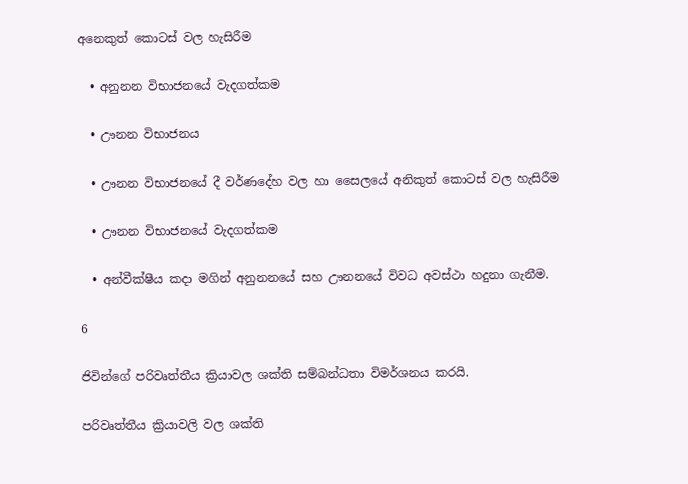අනෙකුත් කොටස් වල හැසිරීම

  • අනුනන විභාජනයේ වැදගත්කම

  • ඌනන විභාජනය

  • ඌනන විභාජනයේ දී වර්ණදේහ වල හා සෛලයේ අනිකුත් කොටස් වල හැසිරීම

  • ඌනන විභාජනයේ වැදගත්කම

  • අන්වීක්ෂීය කදා මගින් අනුනනයේ සහ ඌනනයේ විවධ අවස්ථා හදුනා ගැනීම.

6

ජිවින්ගේ පරිවෘත්තීය ක්‍රියාවල ශක්ති සම්බන්ධතා විමර්ශනය කරයි.

පරිවෘත්තීය ක්‍රියාවලි වල ශක්ති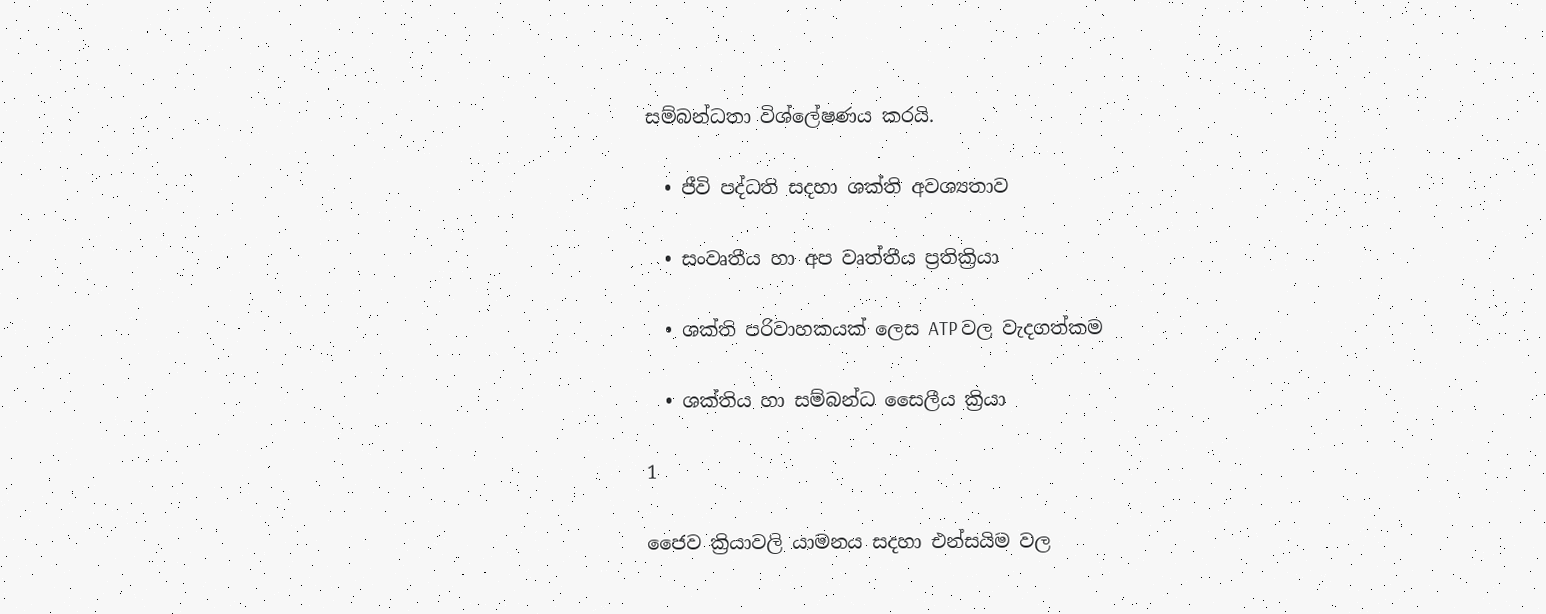සම්බන්ධතා විශ්ලේෂණය කරයි.

  • ජීවි පද්ධති සදහා ශක්ති අවශ්‍යතාව

  • සංවෘතීය හා අප වෘත්තීය ප්‍රතික්‍රියා

  • ශක්ති පරිවාහකයක් ලෙස ATP වල වැදගත්කම

  • ශක්තිය හා සම්බන්ධ සෛලීය ක්‍රියා

1

ජෛව ක්‍රියාවලි යාමනය සදහා එන්සයිම වල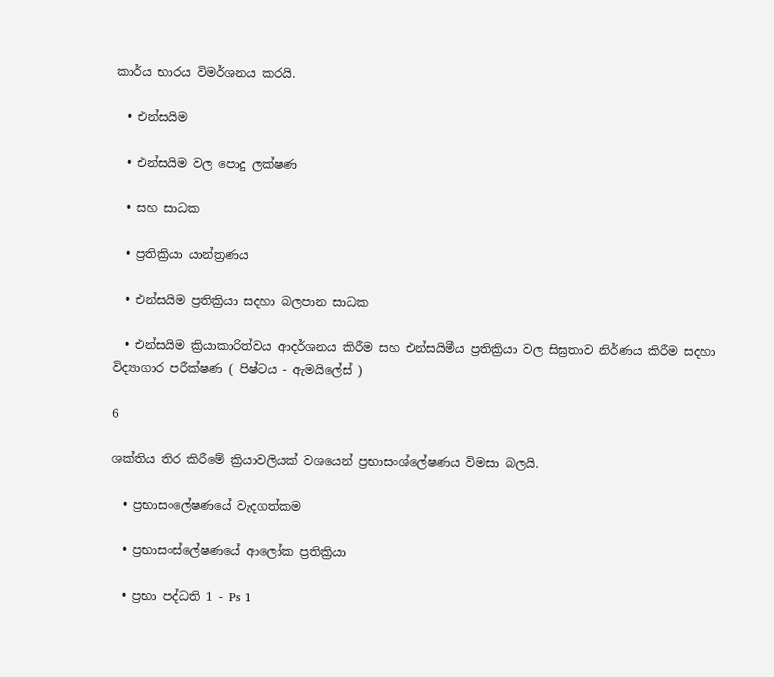කාර්ය භාරය විමර්ශනය කරයි.

  • එන්සයිම

  • එන්සයිම වල පොදු ලක්ෂණ

  • සහ සාධක

  • ප්‍රතික්‍රියා යාන්ත්‍රණය

  • එන්සයිම ප්‍රතික්‍රියා සදහා බලපාන සාධක

  • එන්සයිම ක්‍රියාකාරිත්වය ආදර්ශනය කිරීම සහ එන්සයිමීය ප්‍රතික්‍රියා වල සිඝ්‍රතාව නිර්ණය කිරීම සදහා විද්‍යාගාර පරීක්ෂණ ( පිෂ්ටය - ඇමයිලේස් )

6

ශක්තිය තිර කිරීමේ ක්‍රියාවලියක් වශයෙන් ප්‍රභාසංශ්ලේෂණය විමසා බලයි.

  • ප්‍රභාසංලේෂණයේ වැදගත්කම

  • ප්‍රභාසංස්ලේෂණයේ ආලෝක ප්‍රතික්‍රියා

  • ප්‍රභා පද්ධති 1 - Ps 1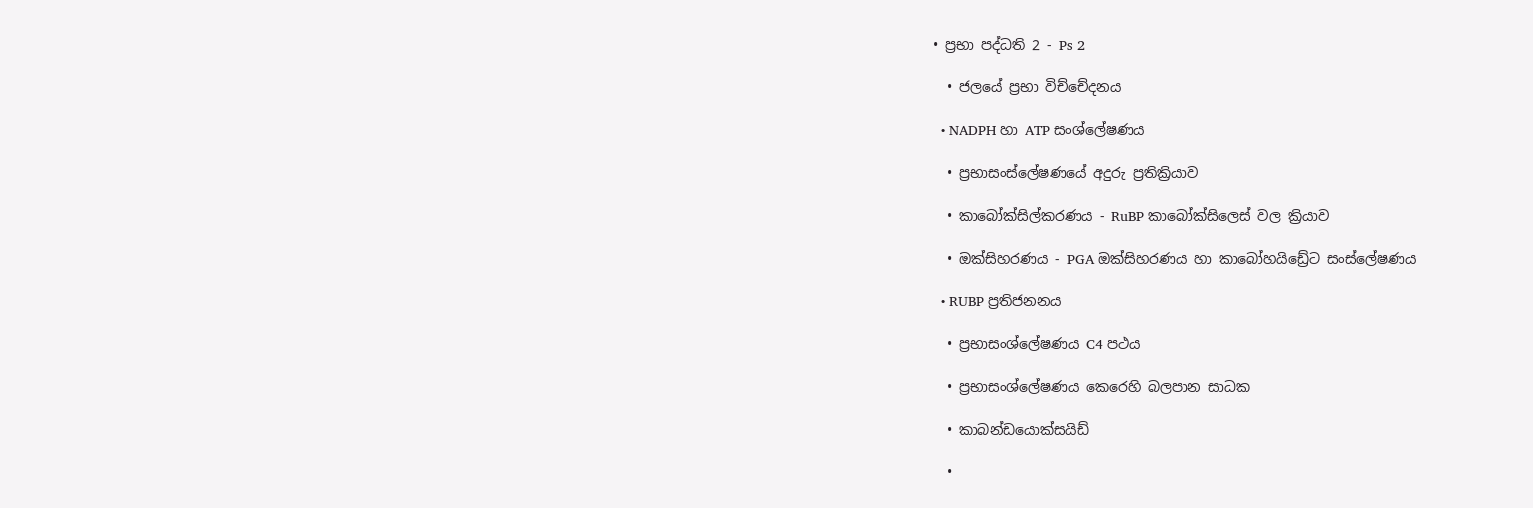• ප්‍රභා පද්ධති 2 - Ps 2

  • ජලයේ ප්‍රභා විච්චේදනය

  • NADPH හා ATP සංශ්ලේෂණය

  • ප්‍රභාසංස්ලේෂණයේ අදුරු ප්‍රතික්‍රියාව

  • කාබෝක්සිල්කරණය - RuBP කාබෝක්සිලෙස් වල ක්‍රියාව

  • ඔක්සිහරණය - PGA ඔක්සිහරණය හා කාබෝහයිඩ්‍රේට සංස්ලේෂණය

  • RUBP ප්‍රතිජනනය

  • ප්‍රභාසංශ්ලේෂණය C4 පථය

  • ප්‍රභාසංශ්ලේෂණය කෙරෙහි බලපාන සාධක

  • කාබන්ඩයොක්සයිඩ්

  •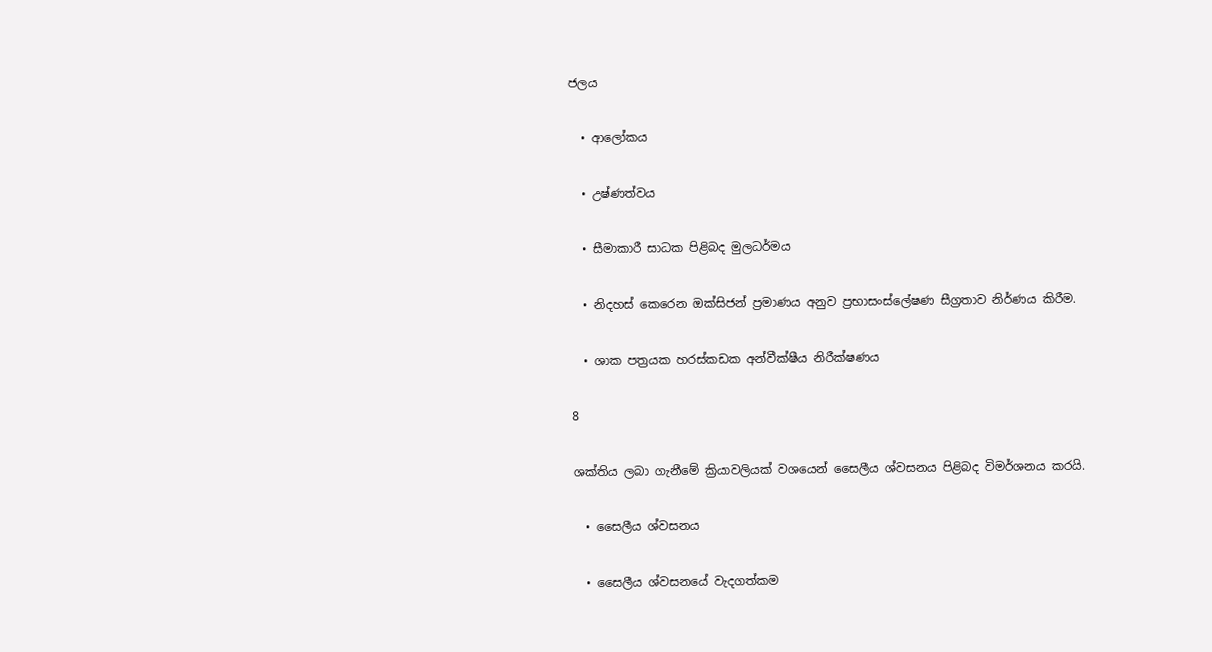ජලය

  • ආලෝකය

  • උෂ්ණත්වය

  • සීමාකාරී සාධක පිළිබද මුලධර්මය

  • නිදහස් කෙරෙන ඔක්සිජන් ප්‍රමාණය අනුව ප්‍රභාසංස්ලේෂණ සීග්‍රතාව නිර්ණය කිරීම.

  • ශාක පත්‍රයක හරස්කඩක අන්වීක්ෂීය නිරීක්ෂණය

8

ශක්තිය ලබා ගැනීමේ ක්‍රියාවලියක් වශයෙන් සෛලීය ශ්වසනය පිළිබද විමර්ශනය කරයි.

  • සෛලීය ශ්වසනය

  • සෛලීය ශ්වසනයේ වැදගත්කම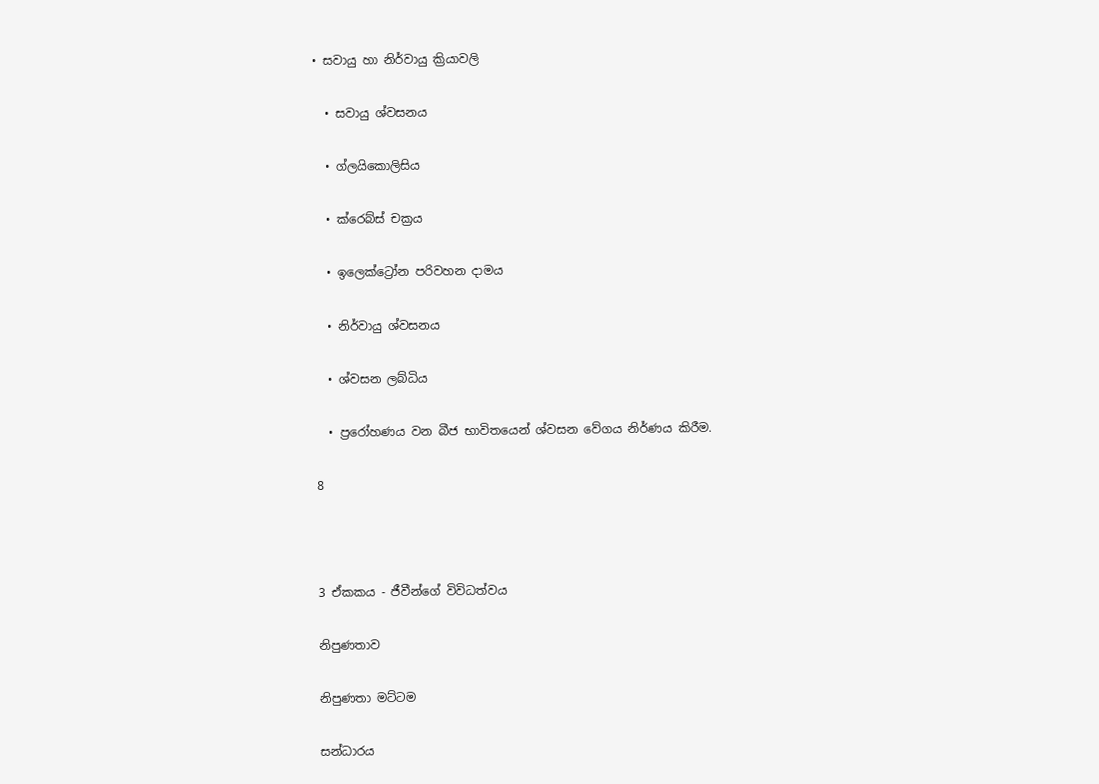• සවායු හා නිර්වායු ක්‍රියාවලි

  • සවායු ශ්වසනය

  • ග්ලයිකොලිසිය

  • ක්රෙබ්ස් චක්‍රය

  • ඉලෙක්ට්‍රෝන පරිවහන දාමය

  • නිර්වායු ශ්වසනය

  • ශ්වසන ලබ්ධිය

  • ප්‍රරෝහණය වන බීජ භාවිතයෙන් ශ්වසන වේගය නිර්ණය කිරීම.

8



3 ඒකකය - ජීවීන්ගේ විවිධත්වය

නිපුණතාව

නිපුණතා මට්ටම

සන්ධාරය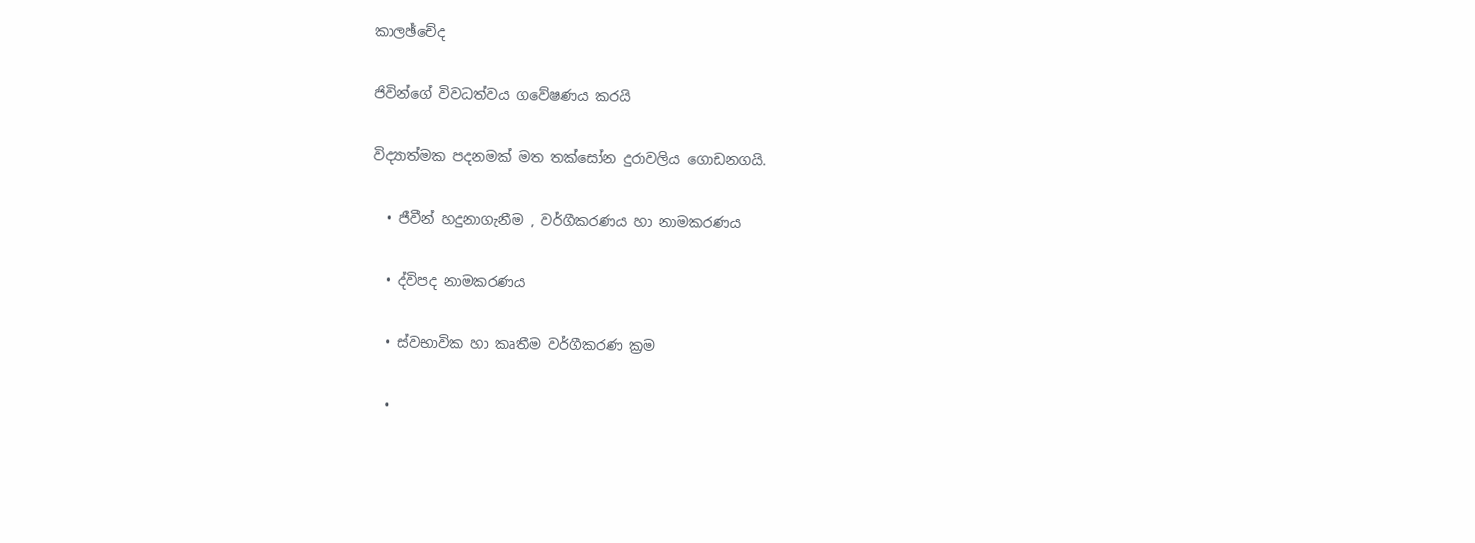කාලඡ්චේද

ජිවින්ගේ විවධත්වය ගවේෂණය කරයි

විද්‍යාත්මක පදනමක් මත තක්සෝන දුරාවලිය ගොඩනගයි.

  • ජීවීන් හදුනාගැනීම , වර්ගීකරණය හා නාමකරණය

  • ද්විපද නාමකරණය

  • ස්වභාවික හා කෘතීම වර්ගීකරණ ක්‍රම

  •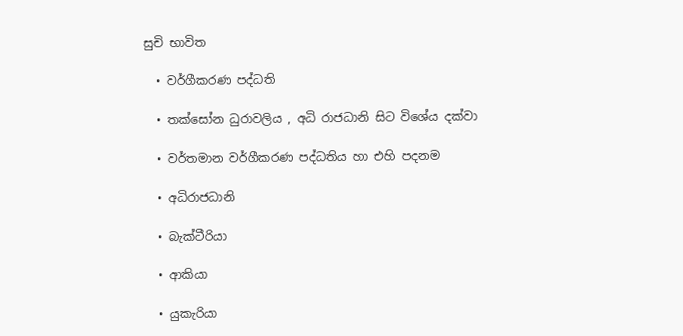සුචි භාවිත

  • වර්ගීකරණ පද්ධති

  • තක්සෝන ධුරාවලිය , අධි රාජධානි සිට විශේය දක්වා

  • වර්තමාන වර්ගීකරණ පද්ධතිය හා එහි පදනම

  • අධිරාජධානි

  • බැක්ටීරියා

  • ආකියා

  • යුකැරියා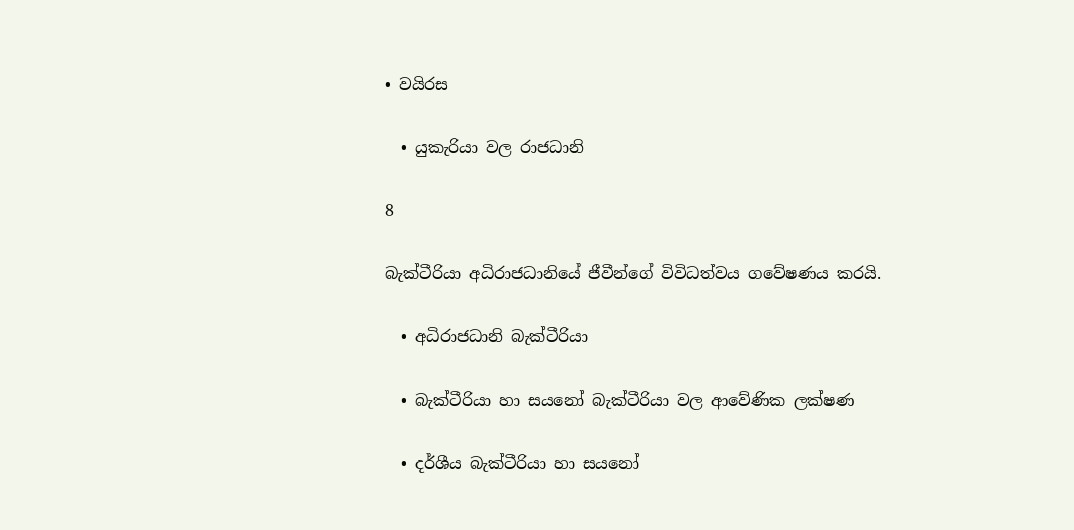• වයිරස

  • යුකැරියා වල රාජධානි

8

බැක්ටීරියා අධිරාජධානියේ ජීවීන්ගේ විවිධත්වය ගවේෂණය කරයි.

  • අධිරාජධානි බැක්ටීරියා

  • බැක්ටීරියා හා සයනෝ බැක්ටීරියා වල ආවේණික ලක්ෂණ

  • දර්ශීය බැක්ටීරියා හා සයනෝ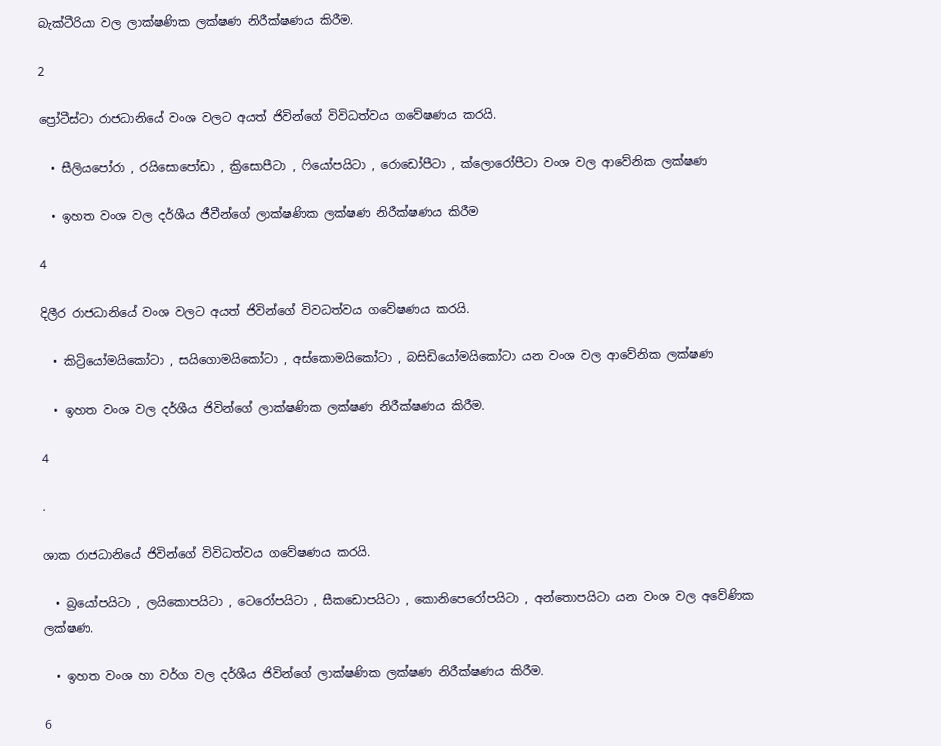බැක්ටීරියා වල ලාක්ෂණික ලක්ෂණ නිරීක්ෂණය කිරීම.

2

ප්‍රෝටීස්ටා රාජධානියේ වංශ වලට අයත් ජිවින්ගේ විවිධත්වය ගවේෂණය කරයි.

  • සීලියපෝරා , රයිසොපෝඩා , ක්‍රිසොපීටා , ෆියෝපයිටා , රොඩෝපීටා , ක්ලොරෝපීටා වංශ වල ආවේනික ලක්ෂණ

  • ඉහත වංශ වල දර්ශීය ජීවීන්ගේ ලාක්ෂණික ලක්ෂණ නිරීක්ෂණය කිරීම

4

දිලීර රාජධානියේ වංශ වලට අයත් ජිවින්ගේ විවධත්වය ගවේෂණය කරයි.

  • කිට්‍රියෝමයිකෝටා , සයිගොමයිකෝටා , අස්කොමයිකෝටා , බසිඩියෝමයිකෝටා යන වංශ වල ආවේනික ලක්ෂණ

  • ඉහත වංශ වල දර්ශීය ජිවින්ගේ ලාක්ෂණික ලක්ෂණ නිරීක්ෂණය කිරීම.

4

.

ශාක රාජධානියේ ජිවින්ගේ විවිධත්වය ගවේෂණය කරයි.

  • බ්‍රයෝපයිටා , ලයිකොපයිටා , ටෙරෝපයිටා , සීකඩොපයිටා , කොනිපෙරෝපයිටා , අන්තොපයිටා යන වංශ වල අවේණික ලක්ෂණ.

  • ඉහත වංශ හා වර්ග වල දර්ශීය ජිවින්ගේ ලාක්ෂණික ලක්ෂණ නිරීක්ෂණය කිරීම.

6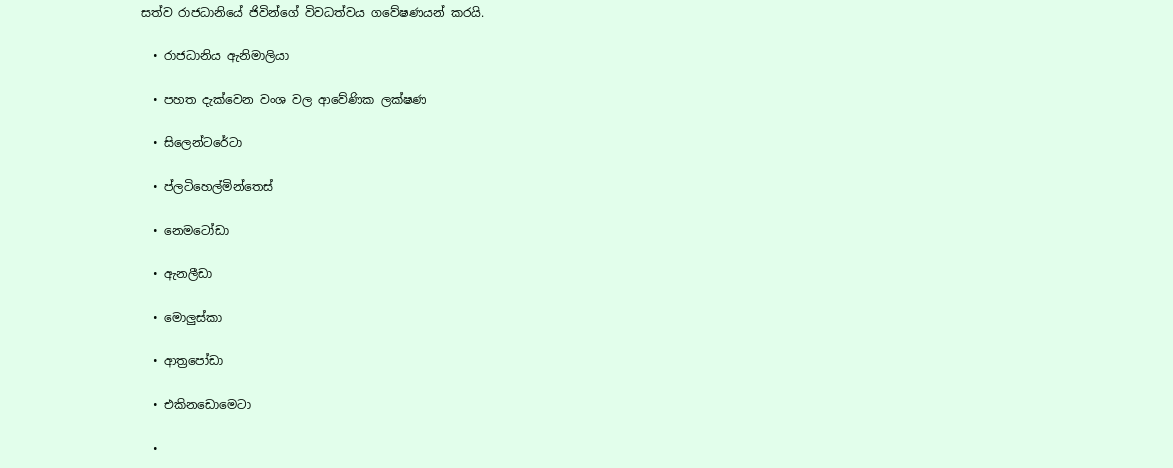සත්ව රාජධානියේ ජිවින්ගේ විවධත්වය ගවේෂණයන් කරයි.

  • රාජධානිය ඇනිමාලියා

  • පහත දැක්වෙන වංශ වල ආවේණික ලක්ෂණ

  • සිලෙන්ටරේටා

  • ප්ලටිහෙල්මින්තෙස්

  • නෙමටෝඩා

  • ඇනලීඩා

  • මොලුස්කා

  • ආත්‍රපෝඩා

  • එකිනඩොමෙටා

  •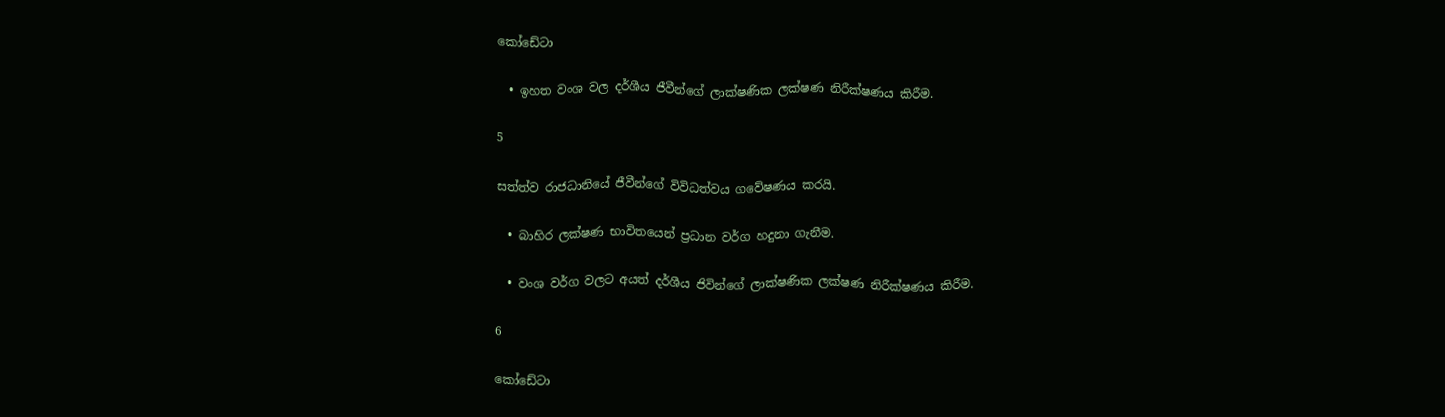කෝඩේටා

  • ඉහත වංශ වල දර්ශීය ජීවීන්ගේ ලාක්ෂණික ලක්ෂණ නිරීක්ෂණය කිරීම.

5

සත්ත්ව රාජධානියේ ජීවීන්ගේ විවිධත්වය ගවේෂණය කරයි.

  • බාහිර ලක්ෂණ භාවිතයෙන් ප්‍රධාන වර්ග හදුනා ගැනීම.

  • වංශ වර්ග වලට අයත් දර්ශීය ජිවින්ගේ ලාක්ෂණික ලක්ෂණ නිරීක්ෂණය කිරීම.

6

කෝඩේටා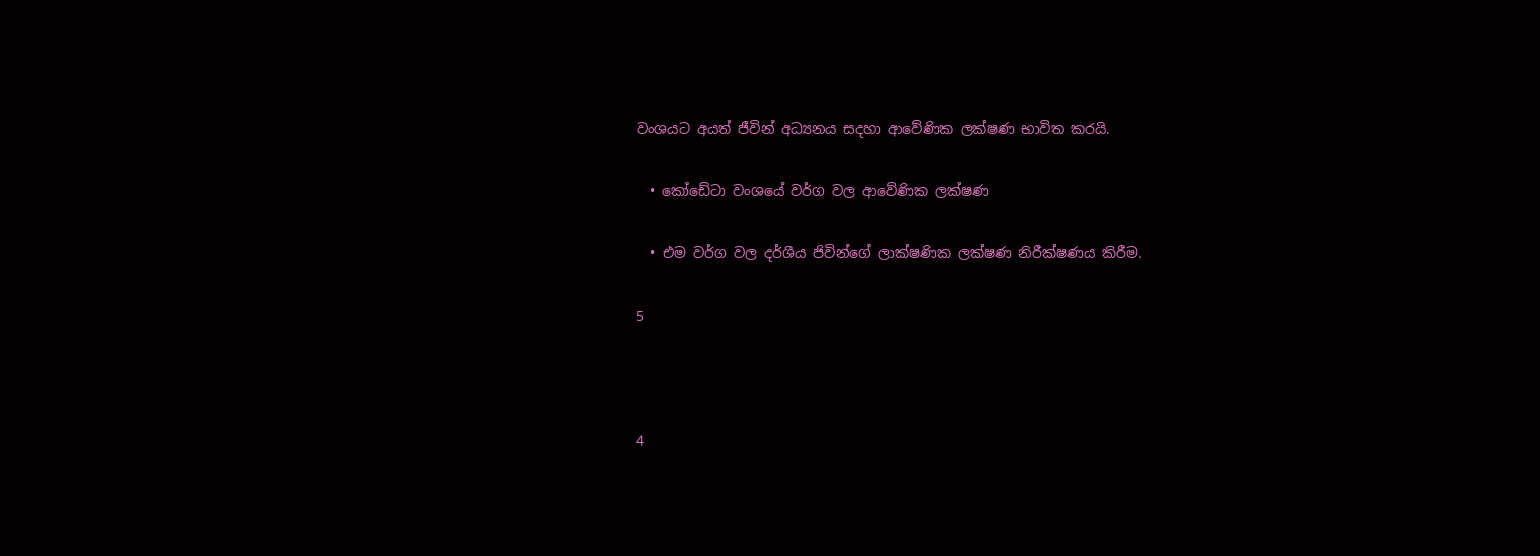වංශයට අයත් ජීවින් අධ්‍යනය සදහා ආවේණික ලක්ෂණ භාවිත කරයි.

  • කෝඩේටා වංශයේ වර්ග වල ආවේණික ලක්ෂණ

  • එම වර්ග වල දර්ශීය ජිවින්ගේ ලාක්ෂණික ලක්ෂණ නිරීක්ෂණය කිරීම.

5



4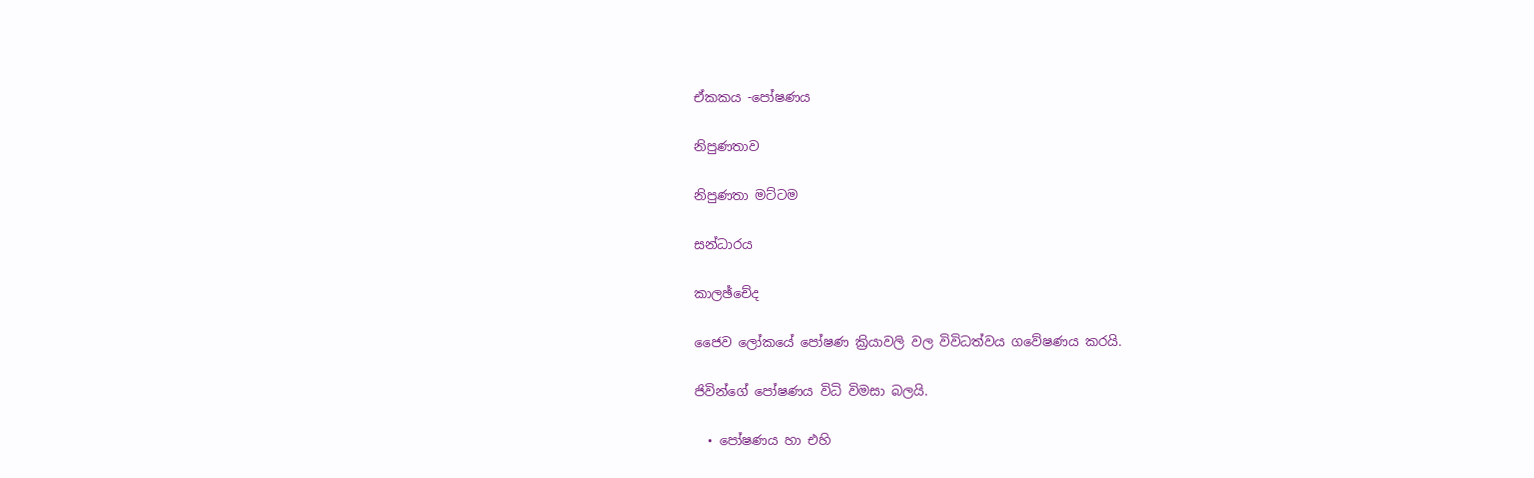ඒකකය -පෝෂණය

නිපුණතාව

නිපුණතා මට්ටම

සන්ධාරය

කාලඡ්චේද

ජෛව ලෝකයේ පෝෂණ ක්‍රියාවලි වල විවිධත්වය ගවේෂණය කරයි.

ජිවින්ගේ පෝෂණය විධි විමසා බලයි.

  • පෝෂණය හා එහි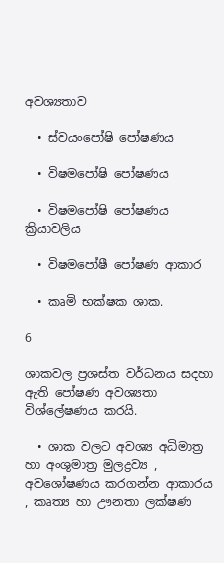අවශ්‍යතාව

  • ස්වයංපෝෂි පෝෂණය

  • විෂමපෝෂි පෝෂණය

  • විෂමපෝෂි පෝෂණය ක්‍රියාවලිය

  • විෂමපෝෂී පෝෂණ ආකාර

  • කෘමි භක්ෂක ශාක.

6

ශාකවල ප්‍රශස්ත වර්ධනය සදහා ඇති පෝෂණ අවශ්‍යතා විශ්ලේෂණය කරයි.

  • ශාක වලට අවශ්‍ය අධිමාත්‍ර හා අංශුමාත්‍ර මුලද්‍රව්‍ය , අවශෝෂණය කරගන්න ආකාරය , කෘත්‍ය හා ඌනතා ලක්ෂණ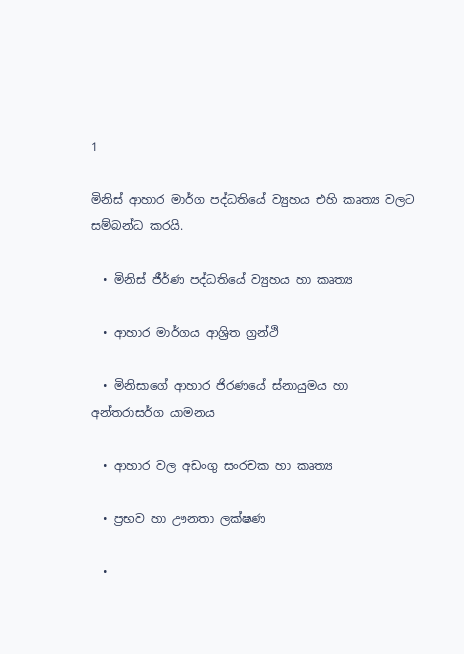1

මිනිස් ආහාර මාර්ග පද්ධතියේ ව්‍යුහය එහි කෘත්‍ය වලට සම්බන්ධ කරයි.

  • මිනිස් ජීර්ණ පද්ධතියේ ව්‍යුහය හා කෘත්‍ය

  • ආහාර මාර්ගය ආශ්‍රිත ග්‍රන්ථි

  • මිනිසාගේ ආහාර ජිරණයේ ස්නායුමය හා අන්තරාසර්ග යාමනය

  • ආහාර වල අඩංගු සංරචක හා කෘත්‍ය

  • ප්‍රභව හා ඌනතා ලක්ෂණ

  •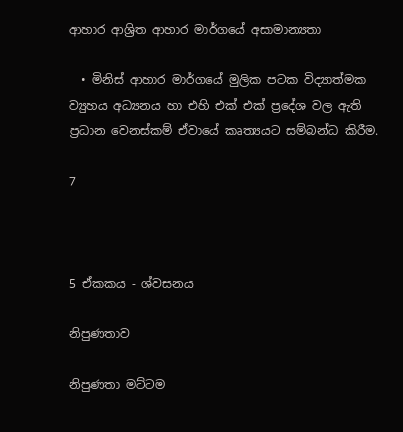ආහාර ආශ්‍රිත ආහාර මාර්ගයේ අසාමාන්‍යතා

  • මිනිස් ආහාර මාර්ගයේ මුලික පටක විද්‍යාත්මක ව්‍යුහය අධ්‍යනය හා එහි එක් එක් ප්‍රදේශ වල ඇති ප්‍රධාන වෙනස්කම් ඒවායේ කෘත්‍යයට සම්බන්ධ කිරීම.

7



5 ඒකකය - ශ්වසනය

නිපුණතාව

නිපුණතා මට්ටම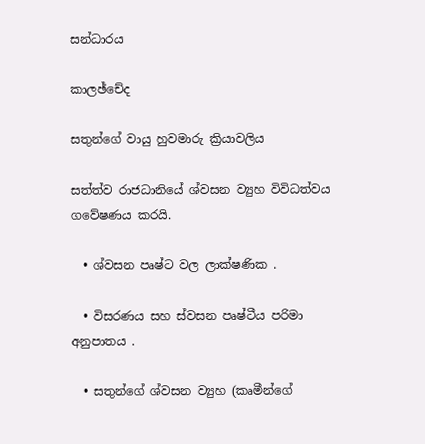සන්ධාරය

කාලඡ්චේද

සතුන්ගේ වායු හුවමාරු ක්‍රියාවලිය

සත්ත්ව රාජධානියේ ශ්වසන ව්‍යුහ විවිධත්වය ගවේෂණය කරයි.

  • ශ්වසන පෘෂ්ට වල ලාක්ෂණික .

  • විසරණය සහ ස්වසන පෘෂ්ටීය පරිමා අනුපාතය .

  • සතුන්ගේ ශ්වසන ව්‍යුහ (කෘමීන්ගේ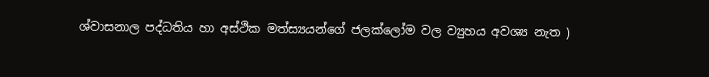ශ්වාසනාල පද්ධතිය හා අස්ථික මත්ස්‍යයන්ගේ ජලක්ලෝම වල ව්‍යුහය අවශ්‍ය නැත )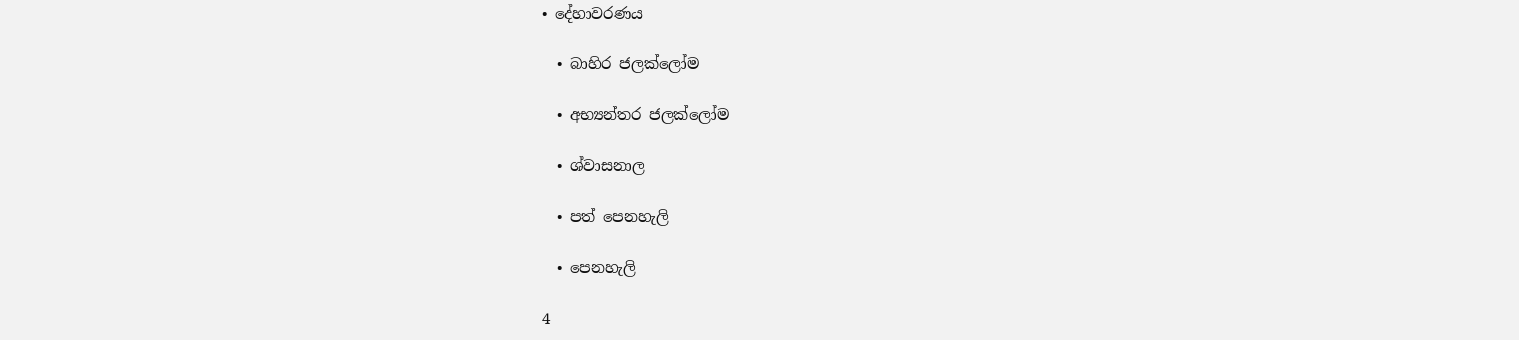• දේහාවරණය

  • බාහිර ජලක්ලෝම

  • අභ්‍යන්තර ජලක්ලෝම

  • ශ්වාසනාල

  • පත් පෙනහැලි

  • පෙනහැලි

4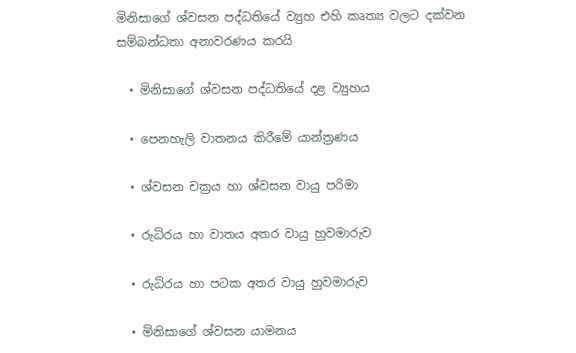මිනිසාගේ ශ්වසන පද්ධතියේ ව්‍යුහ එහි කෘත්‍ය වලට දක්වන සම්බන්ධතා අනාවරණය කරයි

  • මිනිසාගේ ශ්වසන පද්ධතියේ දළ ව්‍යුහය

  • පෙනහැලි වාතනය කිරීමේ යාන්ත්‍රණය

  • ශ්වසන චක්‍රය හා ශ්වසන වායු පරිමා

  • රුධිරය හා වාතය අතර වායු හුවමාරුව

  • රුධිරය හා පටක අතර වායු හුවමාරුව

  • මිනිසාගේ ශ්වසන යාමනය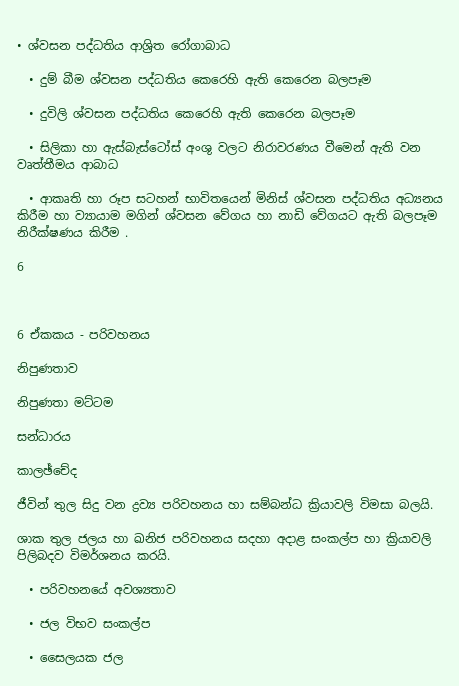• ශ්වසන පද්ධතිය ආශ්‍රිත රෝගාබාධ

  • දුම් බීම ශ්වසන පද්ධතිය කෙරෙහි ඇති කෙරෙන බලපෑම

  • දුවිලි ශ්වසන පද්ධතිය කෙරෙහි ඇති කෙරෙන බලපෑම

  • සිලිකා හා ඇස්බැස්ටෝස් අංශු වලට නිරාවරණය වීමෙන් ඇති වන වෘත්තීමය ආබාධ

  • ආකෘති හා රූප සටහන් භාවිතයෙන් මිනිස් ශ්වසන පද්ධතිය අධ්‍යනය කිරීම හා ව්‍යායාම මගින් ශ්වසන වේගය හා නාඩි වේගයට ඇති බලපෑම නිරීක්ෂණය කිරීම .

6



6 ඒකකය - පරිවහනය

නිපුණතාව

නිපුණතා මට්ටම

සන්ධාරය

කාලඡ්චේද

ජීවින් තුල සිදු වන ද්‍රව්‍ය පරිවහනය හා සම්බන්ධ ක්‍රියාවලි විමසා බලයි.

ශාක තුල ජලය හා ඛනිජ පරිවහනය සදහා අදාළ සංකල්ප හා ක්‍රියාවලි පිලිබදව විමර්ශනය කරයි.

  • පරිවහනයේ අවශ්‍යතාව

  • ජල විභව සංකල්ප

  • සෛලයක ජල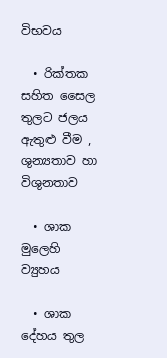විභවය

  • රික්තක සහිත සෛල තුලට ජලය ඇතුළු වීම , ශුන්‍යතාව හා විශුනතාව

  • ශාක මුලෙහි ව්‍යුහය

  • ශාක දේහය තුල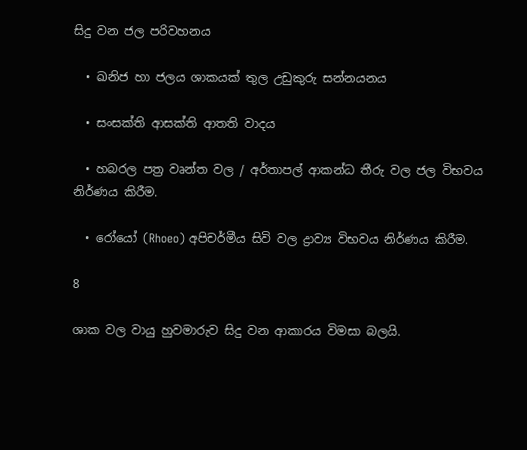සිදු වන ජල පරිවහනය

  • ඛනිජ හා ජලය ශාකයක් තුල උඩුකුරු සන්නයනය

  • සංසක්ති ආසක්ති ආතති වාදය

  • හබරල පත්‍ර වෘන්ත වල / අර්තාපල් ආකන්ධ තීරු වල ජල විභවය නිර්ණය කිරීම.

  • රෝයෝ (Rhoeo) අපිචර්මීය සිවි වල ද්‍රාව්‍ය විභවය නිර්ණය කිරීම.

8

ශාක වල වායු හුවමාරුව සිදු වන ආකාරය විමසා බලයි.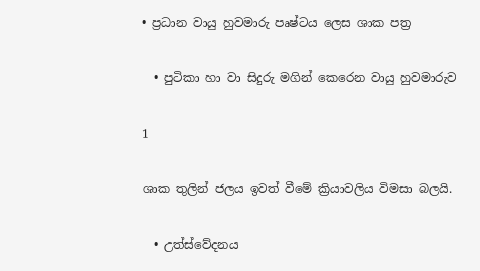• ප්‍රධාන වායු හුවමාරු පෘෂ්ටය ලෙස ශාක පත්‍ර

  • පුටිකා හා වා සිදුරු මගින් කෙරෙන වායු හුවමාරුව

1

ශාක තුලින් ජලය ඉවත් වීමේ ක්‍රියාවලිය විමසා බලයි.

  • උත්ස්වේදනය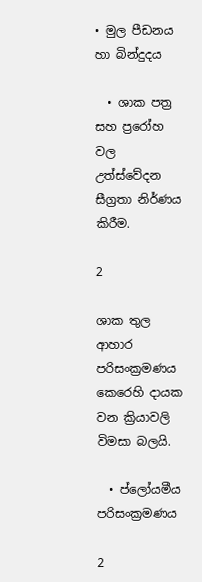• මුල පීඩනය හා බින්දුදය

  • ශාක පත්‍ර සහ ප්‍රරෝහ වල උත්ස්වේදන සීග්‍රතා නිර්ණය කිරීම.

2

ශාක තුල ආහාර පරිසංක්‍රමණය කෙරෙහි දායක වන ක්‍රියාවලි විමසා බලයි.

  • ප්ලෝයමීය පරිසංක්‍රමණය

2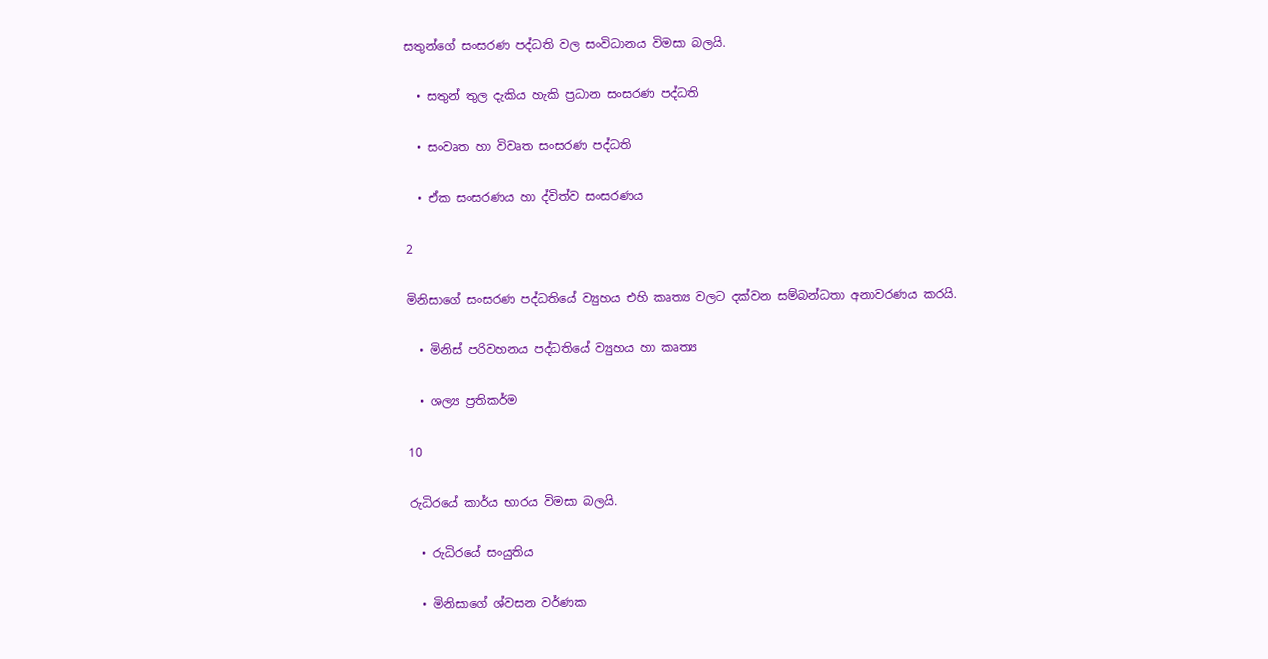සතුන්ගේ සංසරණ පද්ධති වල සංවිධානය විමසා බලයි.

  • සතුන් තුල දැකිය හැකි ප්‍රධාන සංසරණ පද්ධති

  • සංවෘත හා විවෘත සංසරණ පද්ධති

  • ඒක සංසරණය හා ද්විත්ව සංසරණය

2

මිනිසාගේ සංසරණ පද්ධතියේ ව්‍යුහය එහි කෘත්‍ය වලට දක්වන සම්බන්ධතා අනාවරණය කරයි.

  • මිනිස් පරිවහනය පද්ධතියේ ව්‍යුහය හා කෘත්‍ය

  • ශල්‍ය ප්‍රතිකර්ම

10

රුධිරයේ කාර්ය භාරය විමසා බලයි.

  • රුධිරයේ සංයුතිය

  • මිනිසාගේ ශ්වසන වර්ණක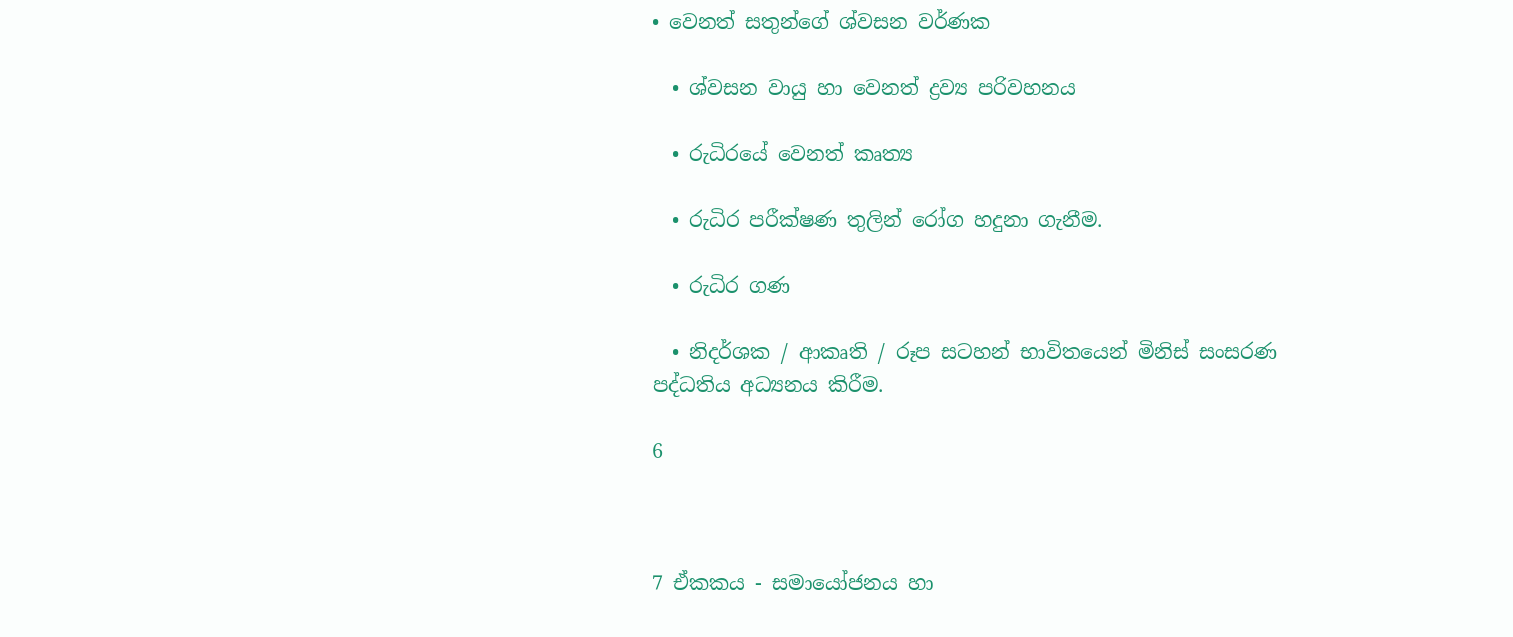• වෙනත් සතුන්ගේ ශ්වසන වර්ණක

  • ශ්වසන වායු හා වෙනත් ද්‍රව්‍ය පරිවහනය

  • රුධිරයේ වෙනත් කෘත්‍ය

  • රුධිර පරීක්ෂණ තුලින් රෝග හදුනා ගැනීම.

  • රුධිර ගණ

  • නිදර්ශක / ආකෘති / රූප සටහන් භාවිතයෙන් මිනිස් සංසරණ පද්ධතිය අධ්‍යනය කිරීම.

6



7 ඒකකය - සමායෝජනය හා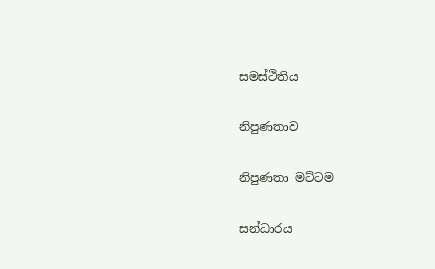සමස්ථිතිය

නිපුණතාව

නිපුණතා මට්ටම

සන්ධාරය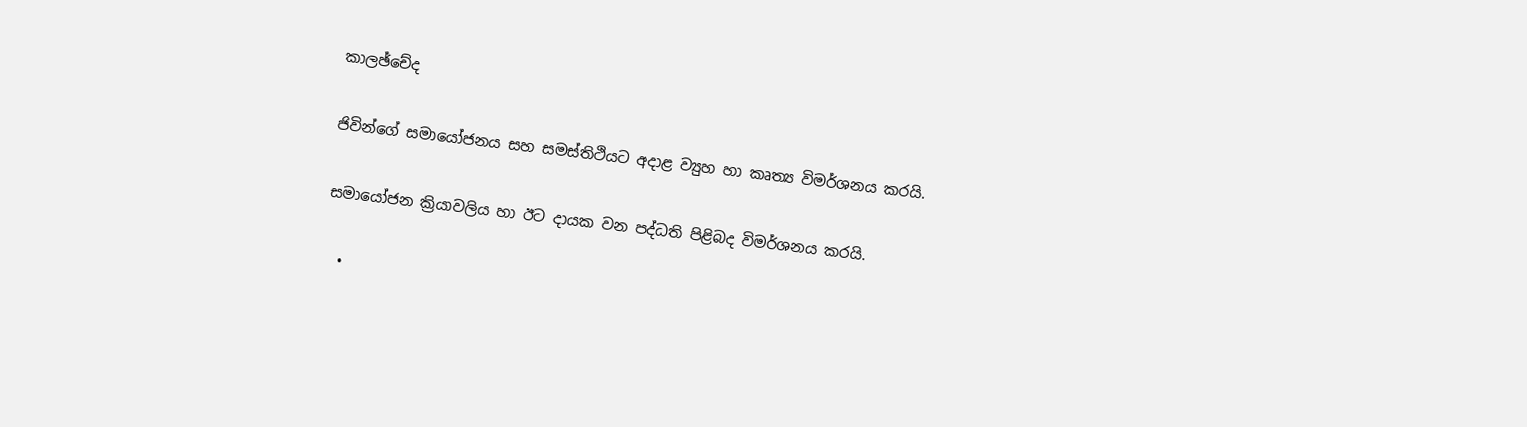කාලඡ්චේද

ජිවින්ගේ සමායෝජනය සහ සමස්තිථියට අදාළ ව්‍යුහ හා කෘත්‍ය විමර්ශනය කරයි.

සමායෝජන ක්‍රියාවලිය හා ඊට දායක වන පද්ධති පිළිබද විමර්ශනය කරයි.

  •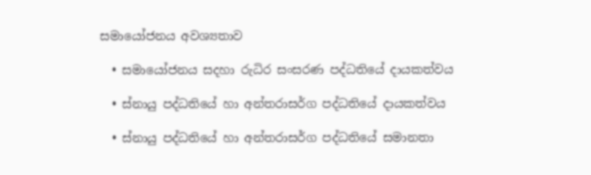සමායෝජනය අවශ්‍යතාව

  • සමායෝජනය සදහා රුධිර සංසරණ පද්ධතියේ දායකත්වය

  • ස්නායු පද්ධතියේ හා අන්තරාසර්ග පද්ධතියේ දායකත්වය

  • ස්නායු පද්ධතියේ හා අන්තරාසර්ග පද්ධතියේ සමානතා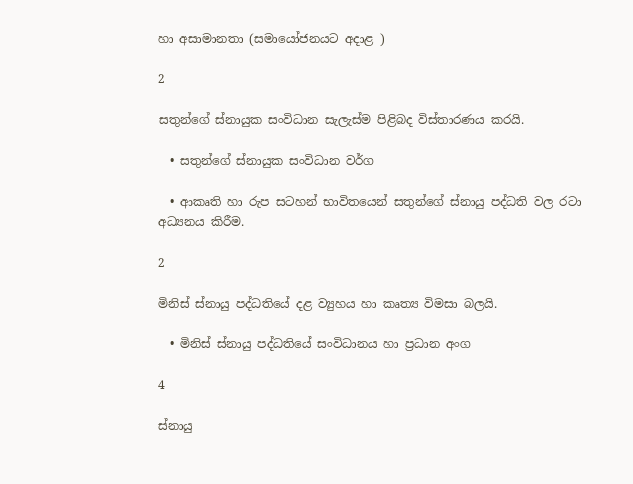හා අසාමානතා (සමායෝජනයට අදාළ )

2

සතුන්ගේ ස්නායුක සංවිධාන සැලැස්ම පිළිබද විස්තාරණය කරයි.

  • සතුන්ගේ ස්නායුක සංවිධාන වර්ග

  • ආකෘති හා රුප සටහන් භාවිතයෙන් සතුන්ගේ ස්නායු පද්ධති වල රටා අධ්‍යනය කිරීම.

2

මිනිස් ස්නායු පද්ධතියේ දළ ව්‍යුහය හා කෘත්‍ය විමසා බලයි.

  • මිනිස් ස්නායු පද්ධතියේ සංවිධානය හා ප්‍රධාන අංග

4

ස්නායු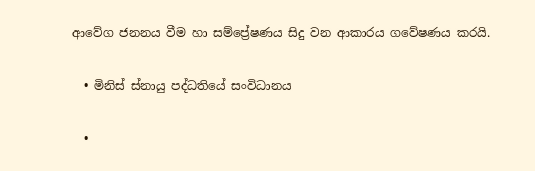ආවේග ජනනය වීම හා සම්ප්‍රේෂණය සිදු වන ආකාරය ගවේෂණය කරයි.

  • මිනිස් ස්නායු පද්ධතියේ සංවිධානය

  •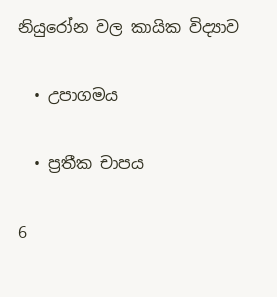නියුරෝන වල කායික විද්‍යාව

  • උපාගමය

  • ප්‍රතීක චාපය

6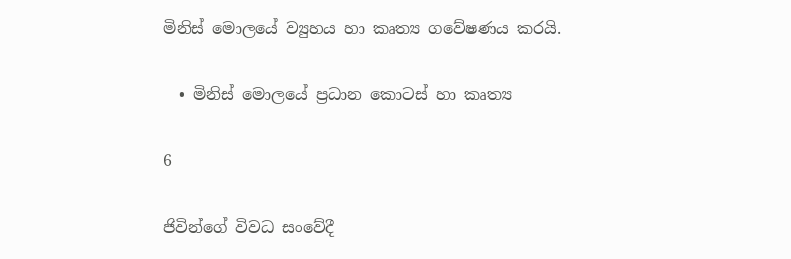මිනිස් මොලයේ ව්‍යුහය හා කෘත්‍ය ගවේෂණය කරයි.

  • මිනිස් මොලයේ ප්‍රධාන කොටස් හා කෘත්‍ය

6

ජිවින්ගේ විවධ සංවේදී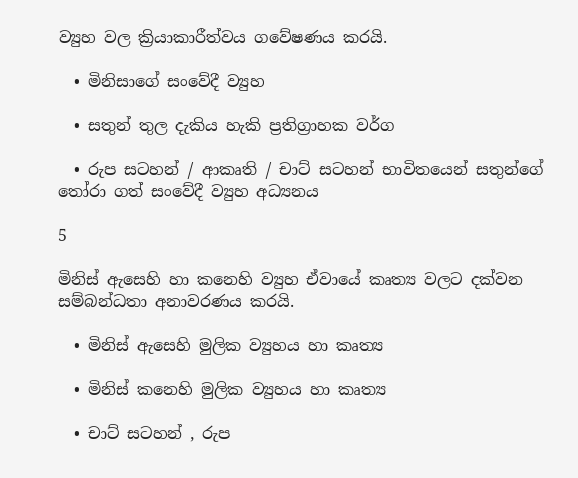ව්‍යුහ වල ක්‍රියාකාරීත්වය ගවේෂණය කරයි.

  • මිනිසාගේ සංවේදී ව්‍යුහ

  • සතුන් තුල දැකිය හැකි ප්‍රතිග්‍රාහක වර්ග

  • රුප සටහන් / ආකෘති / චාට් සටහන් භාවිතයෙන් සතුන්ගේ තෝරා ගත් සංවේදී ව්‍යුහ අධ්‍යනය

5

මිනිස් ඇසෙහි හා කනෙහි ව්‍යුහ ඒවායේ කෘත්‍ය වලට දක්වන සම්බන්ධතා අනාවරණය කරයි.

  • මිනිස් ඇසෙහි මුලික ව්‍යුහය හා කෘත්‍ය

  • මිනිස් කනෙහි මුලික ව්‍යුහය හා කෘත්‍ය

  • චාට් සටහන් , රුප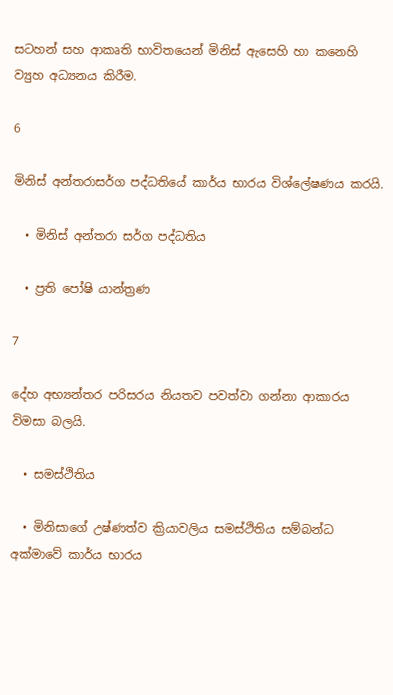සටහන් සහ ආකෘති භාවිතයෙන් මිනිස් ඇසෙහි හා කනෙහි ව්‍යුහ අධ්‍යනය කිරීම.

6

මිනිස් අන්තරාසර්ග පද්ධතියේ කාර්ය භාරය විශ්ලේෂණය කරයි.

  • මිනිස් අන්තරා සර්ග පද්ධතිය

  • ප්‍රති පෝෂි යාන්ත්‍රණ

7

දේහ අභ්‍යන්තර පරිසරය නියතව පවත්වා ගන්නා ආකාරය විමසා බලයි.

  • සමස්ථිතිය

  • මිනිසාගේ උෂ්ණත්ව ක්‍රියාවලිය සමස්ථිතිය සම්බන්ධ අක්මාවේ කාර්ය භාරය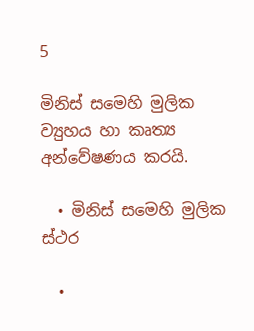5

මිනිස් සමෙහි මුලික ව්‍යුහය හා කෘත්‍ය අන්වේෂණය කරයි.

  • මිනිස් සමෙහි මුලික ස්ථර

  •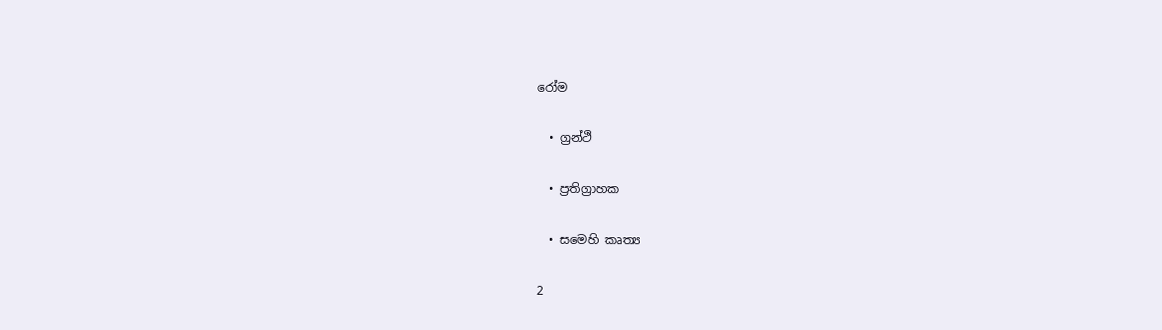රෝම

  • ග්‍රන්ථි

  • ප්‍රතිග්‍රාහක

  • සමෙහි කෘත්‍ය

2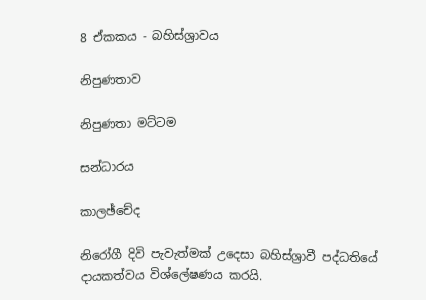8 ඒකකය - බහිස්ශ්‍රාවය

නිපුණතාව

නිපුණතා මට්ටම

සන්ධාරය

කාලඡ්චේද

නිරෝගී දිවි පැවැත්මක් උදෙසා බහිස්ශ්‍රාවී පද්ධතියේ දායකත්වය විශ්ලේෂණය කරයි.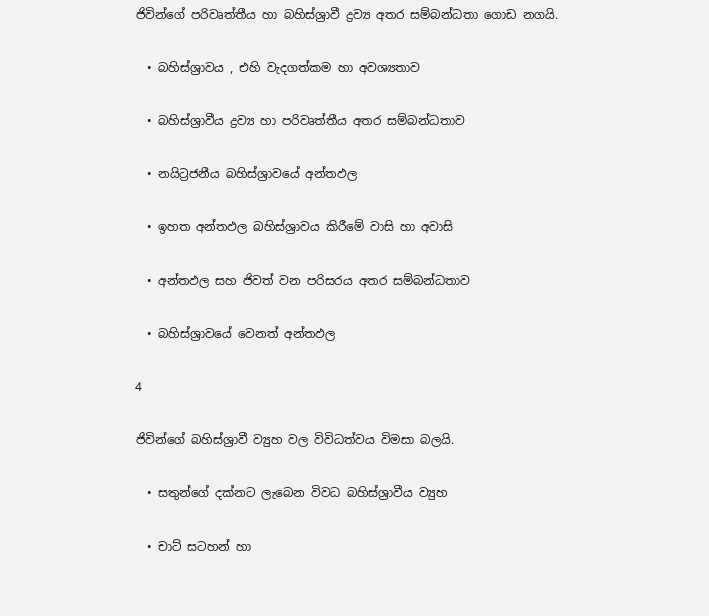ජිවින්ගේ පරිවෘත්තීය හා බහිස්ශ්‍රාවී ද්‍රව්‍ය අතර සම්බන්ධතා ගොඩ නගයි.

  • බහිස්ශ්‍රාවය , එහි වැදගත්කම හා අවශ්‍යතාව

  • බහිස්ශ්‍රාවීය ද්‍රව්‍ය හා පරිවෘත්තීය අතර සම්බන්ධතාව

  • නයිට්‍රජනීය බහිස්ශ්‍රාවයේ අන්තඵල

  • ඉහත අන්තඵල බහිස්ශ්‍රාවය කිරීමේ වාසි හා අවාසි

  • අන්තඵල සහ ජිවත් වන පරිසරය අතර සම්බන්ධතාව

  • බහිස්ශ්‍රාවයේ වෙනත් අන්තඵල

4

ජිවින්ගේ බහිස්ශ්‍රාවී ව්‍යුහ වල විවිධත්වය විමසා බලයි.

  • සතුන්ගේ දක්නට ලැබෙන විවධ බහිස්ශ්‍රාවීය ව්‍යුහ

  • චාට් සටහන් හා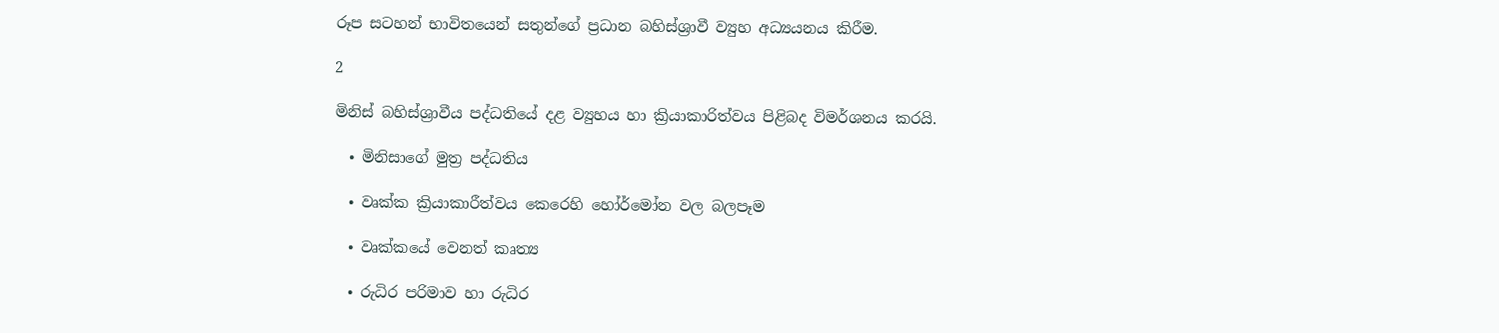රූප සටහන් භාවිතයෙන් සතුන්ගේ ප්‍රධාන බහිස්ශ්‍රාවී ව්‍යුහ අධ්‍යයනය කිරීම.

2

මිනිස් බහිස්ශ්‍රාවීය පද්ධතියේ දළ ව්‍යුහය හා ක්‍රියාකාරිත්වය පිළිබද විමර්ශනය කරයි.

  • මිනිසාගේ මුත්‍ර පද්ධතිය

  • වෘක්ක ක්‍රියාකාරීත්වය කෙරෙහි හෝර්මෝන වල බලපෑම

  • වෘක්කයේ වෙනත් කෘත්‍ය

  • රුධිර පරිමාව හා රුධිර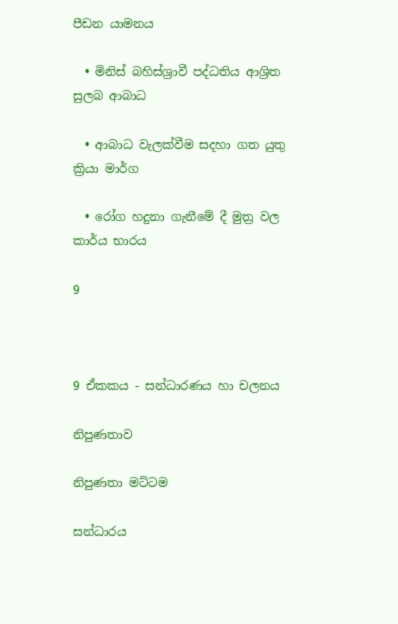පීඩන යාමනය

  • මිනිස් බහිස්ශ්‍රාවී පද්ධතිය ආශ්‍රිත සුලබ ආබාධ

  • ආබාධ වැලක්වීම සදහා ගත යුතු ක්‍රියා මාර්ග

  • රෝග හදුනා ගැනීමේ දී මුත්‍ර වල කාර්ය භාරය

9



9 ඒකකය - සන්ධාරණය හා චලනය

නිපුණතාව

නිපුණතා මට්ටම

සන්ධාරය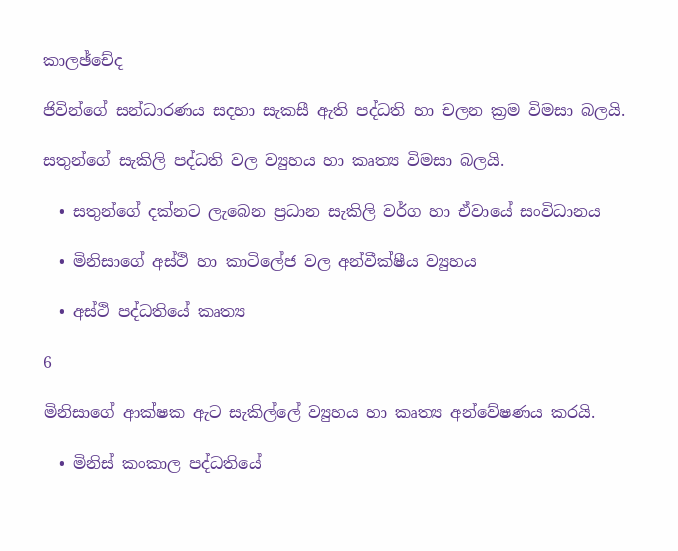කාලඡ්චේද

ජිවින්ගේ සන්ධාරණය සදහා සැකසී ඇති පද්ධති හා චලන ක්‍රම විමසා බලයි.

සතුන්ගේ සැකිලි පද්ධති වල ව්‍යුහය හා කෘත්‍ය විමසා බලයි.

  • සතුන්ගේ දක්නට ලැබෙන ප්‍රධාන සැකිලි වර්ග හා ඒවායේ සංවිධානය

  • මිනිසාගේ අස්ථි හා කාටිලේජ වල අන්වීක්ෂීය ව්‍යුහය

  • අස්ථි පද්ධතියේ කෘත්‍ය

6

මිනිසාගේ ආක්ෂක ඇට සැකිල්ලේ ව්‍යුහය හා කෘත්‍ය අන්වේෂණය කරයි.

  • මිනිස් කංකාල පද්ධතියේ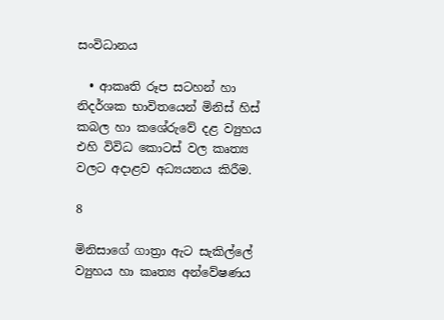සංවිධානය

  • ආකෘති රූප සටහන් හා නිදර්ශක භාවිතයෙන් මිනිස් හිස් කබල හා කශේරුවේ දළ ව්‍යුහය එහි විවිධ කොටස් වල කෘත්‍ය වලට අදාළව අධ්‍යයනය කිරීම.

8

මිනිසාගේ ගාත්‍රා ඇට සැකිල්ලේ ව්‍යුහය හා කෘත්‍ය අන්වේෂණය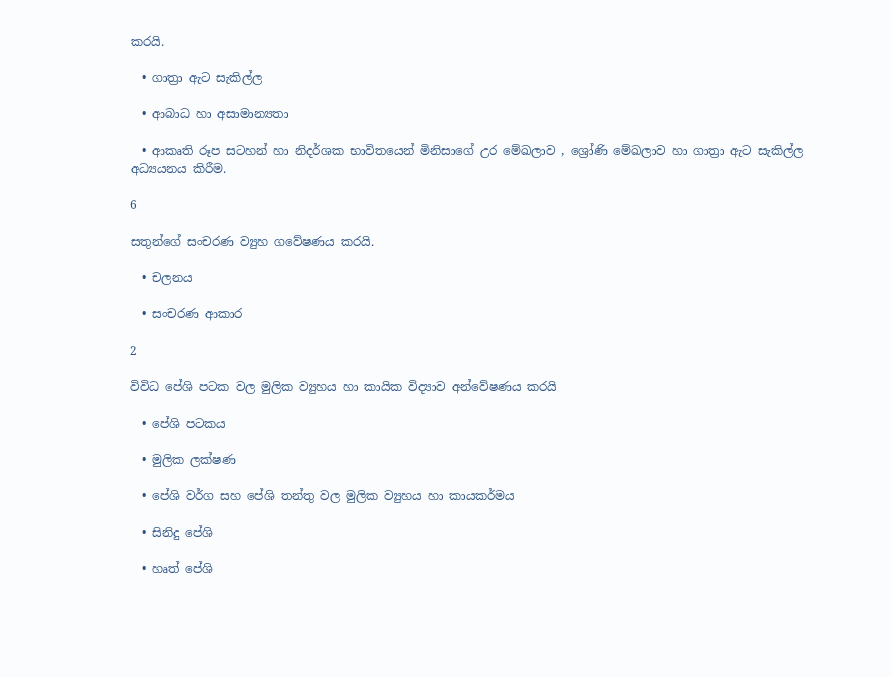කරයි.

  • ගාත්‍රා ඇට සැකිල්ල

  • ආබාධ හා අසාමාන්‍යතා

  • ආකෘති රූප සටහන් හා නිදර්ශක භාවිතයෙන් මිනිසාගේ උර මේඛලාව , ශ්‍රෝණි මේඛලාව හා ගාත්‍රා ඇට සැකිල්ල අධ්‍යයනය කිරීම.

6

සතුන්ගේ සංචරණ ව්‍යුහ ගවේෂණය කරයි.

  • චලනය

  • සංචරණ ආකාර

2

විවිධ පේශි පටක වල මුලික ව්‍යුහය හා කායික විද්‍යාව අන්වේෂණය කරයි

  • පේශි පටකය

  • මුලික ලක්ෂණ

  • පේශි වර්ග සහ පේශි තන්තු වල මුලික ව්‍යුහය හා කායකර්මය

  • සිනිදු පේශි

  • හෘත් පේශි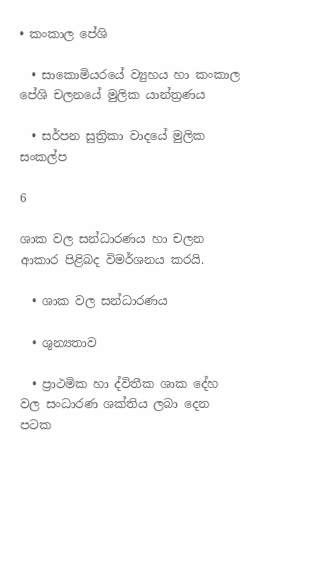• කංකාල පේශි

  • සාකොමියරයේ ව්‍යුහය හා කංකාල පේශි චලනයේ මුලික යාන්ත්‍රණය

  • සර්පන සුත්‍රිකා වාදයේ මුලික සංකල්ප

6

ශාක වල සන්ධාරණය හා චලන ආකාර පිළිබද විමර්ශනය කරයි.

  • ශාක වල සන්ධාරණය

  • ශුන්‍යතාව

  • ප්‍රාථමික හා ද්විතීක ශාක දේහ වල සංධාරණ ශක්තිය ලබා දෙන පටක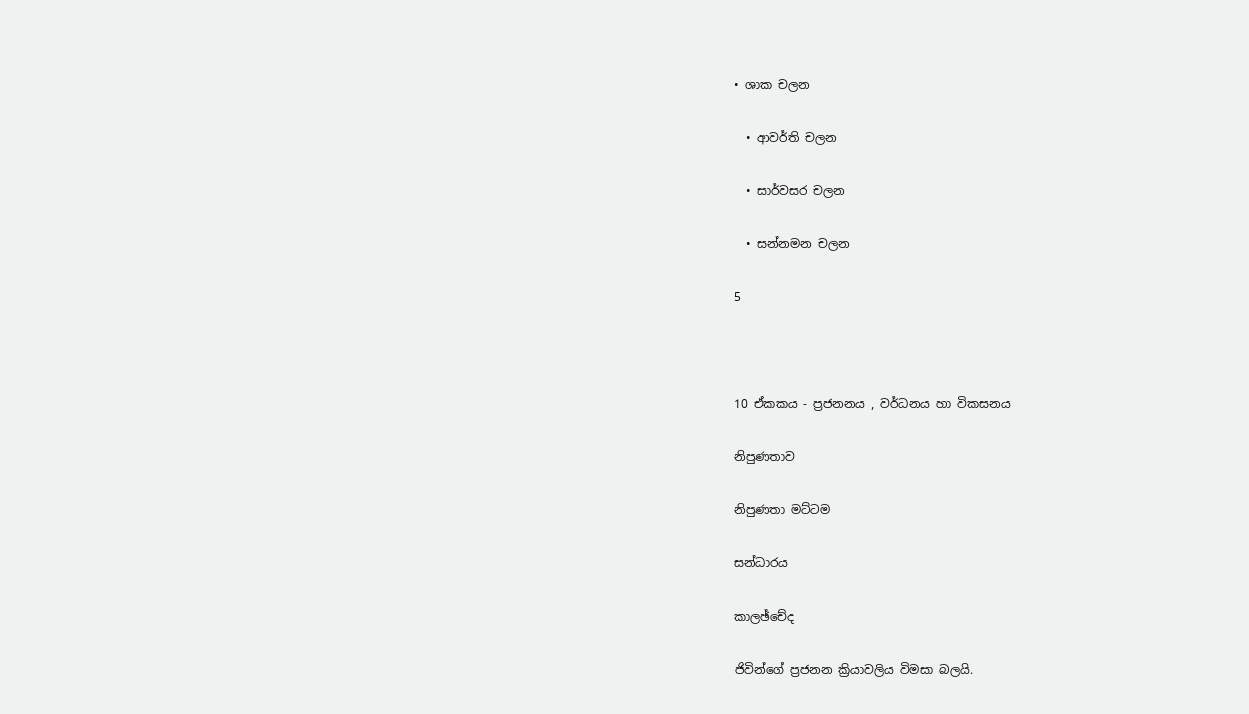• ශාක චලන

  • ආවර්ති චලන

  • සාර්වසර චලන

  • සන්නමන චලන

5



10 ඒකකය - ප්‍රජනනය , වර්ධනය හා විකසනය

නිපුණතාව

නිපුණතා මට්ටම

සන්ධාරය

කාලඡ්චේද

ජිවින්ගේ ප්‍රජනන ක්‍රියාවලිය විමසා බලයි.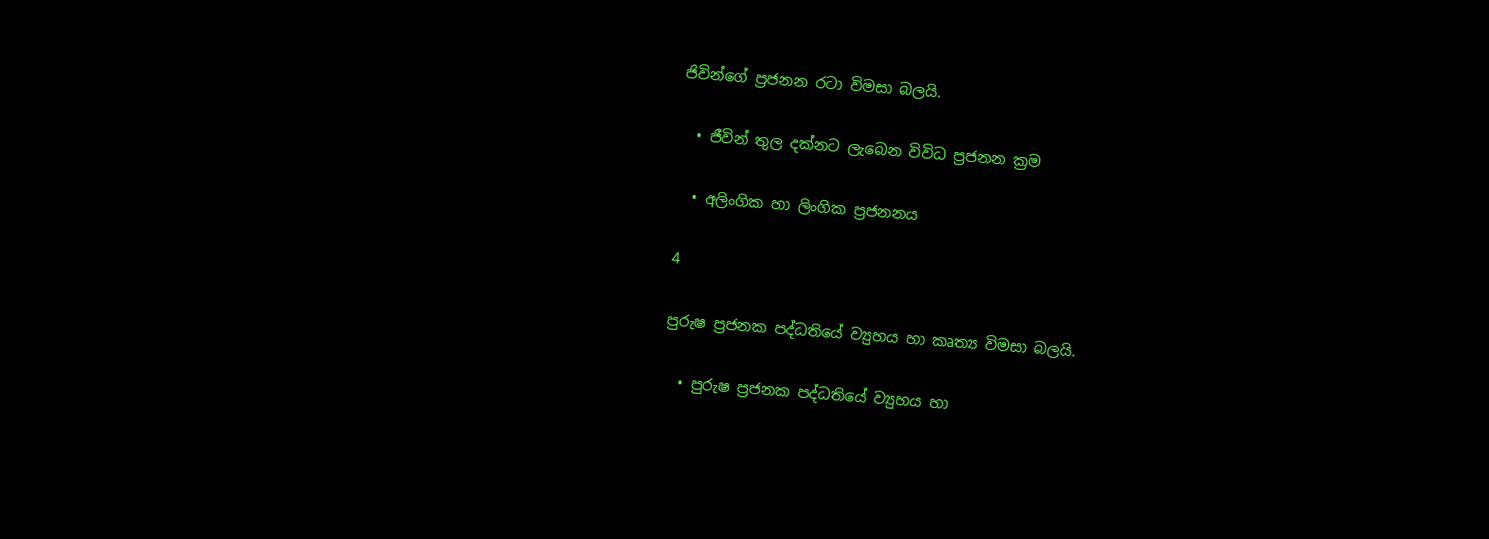ජිවින්ගේ ප්‍රජනන රටා විමසා බලයි.

  • ජීවින් තුල දක්නට ලැබෙන විවිධ ප්‍රජනන ක්‍රම

  • අලිංගික හා ලිංගික ප්‍රජනනය

4

පුරුෂ ප්‍රජනක පද්ධතියේ ව්‍යුහය හා කෘත්‍ය විමසා බලයි.

  • පුරුෂ ප්‍රජනක පද්ධතියේ ව්‍යුහය හා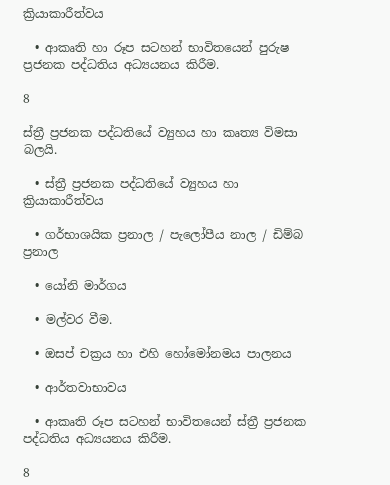ක්‍රියාකාරීත්වය

  • ආකෘති හා රූප සටහන් භාවිතයෙන් පුරුෂ ප්‍රජනක පද්ධතිය අධ්‍යයනය කිරීම.

8

ස්ත්‍රී ප්‍රජනක පද්ධතියේ ව්‍යුහය හා කෘත්‍ය විමසා බලයි.

  • ස්ත්‍රී ප්‍රජනක පද්ධතියේ ව්‍යුහය හා ක්‍රියාකාරීත්වය

  • ගර්භාශයික ප්‍රනාල / පැලෝපීය නාල / ඩිම්බ ප්‍රනාල

  • යෝනි මාර්ගය

  • මල්වර වීම.

  • ඔසප් චක්‍රය හා එහි හෝමෝනමය පාලනය

  • ආර්තවාභාවය

  • ආකෘති රූප සටහන් භාවිතයෙන් ස්ත්‍රී ප්‍රජනක පද්ධතිය අධ්‍යයනය කිරීම.

8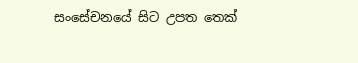සංසේචනයේ සිට උපත තෙක්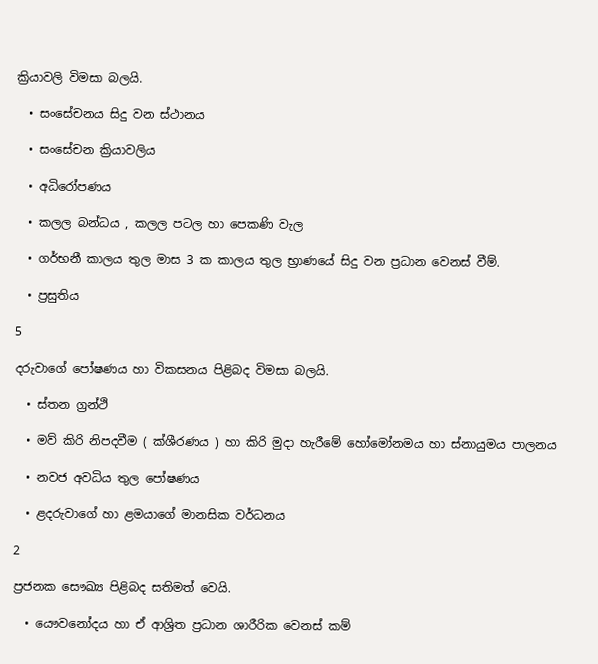ක්‍රියාවලි විමසා බලයි.

  • සංසේචනය සිදු වන ස්ථානය

  • සංසේචන ක්‍රියාවලිය

  • අධිරෝපණය

  • කලල බන්ධය , කලල පටල හා පෙකණි වැල

  • ගර්භනී කාලය තුල මාස 3 ක කාලය තුල භ්‍රාණයේ සිදු වන ප්‍රධාන වෙනස් වීම්.

  • ප්‍රසුතිය

5

දරුවාගේ පෝෂණය හා විකසනය පිළිබද විමසා බලයි.

  • ස්තන ග්‍රන්ථි

  • මව් කිරි නිපදවීම ( ක්ශීරණය ) හා කිරි මුදා හැරීමේ හෝමෝනමය හා ස්නායුමය පාලනය

  • නවජ අවධිය තුල පෝෂණය

  • ළදරුවාගේ හා ළමයාගේ මානසික වර්ධනය

2

ප්‍රජනක සෞඛ්‍ය පිළිබද සතිමත් වෙයි.

  • යෞවනෝදය හා ඒ ආශ්‍රිත ප්‍රධාන ශාරීරික වෙනස් කම්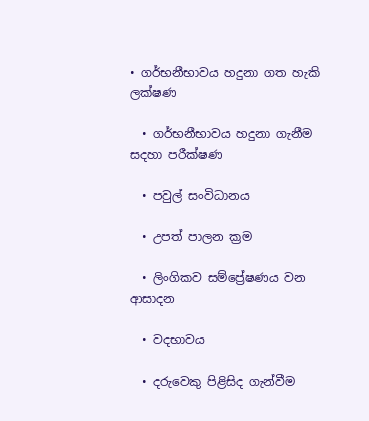• ගර්භනීභාවය හදුනා ගත හැකි ලක්ෂණ

  • ගර්භනීභාවය හදුනා ගැනීම සදහා පරීක්ෂණ

  • පවුල් සංවිධානය

  • උපත් පාලන ක්‍රම

  • ලිංගිකව සම්ප්‍රේෂණය වන ආසාදන

  • වදභාවය

  • දරුවෙකු පිළිසිද ගැන්වීම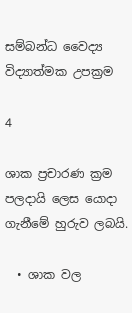සම්බන්ධ වෛද්‍ය විද්‍යාත්මක උපක්‍රම

4

ශාක ප්‍රචාරණ ක්‍රම පලදායි ලෙස යොදා ගැනීමේ හුරුව ලබයි.

  • ශාක වල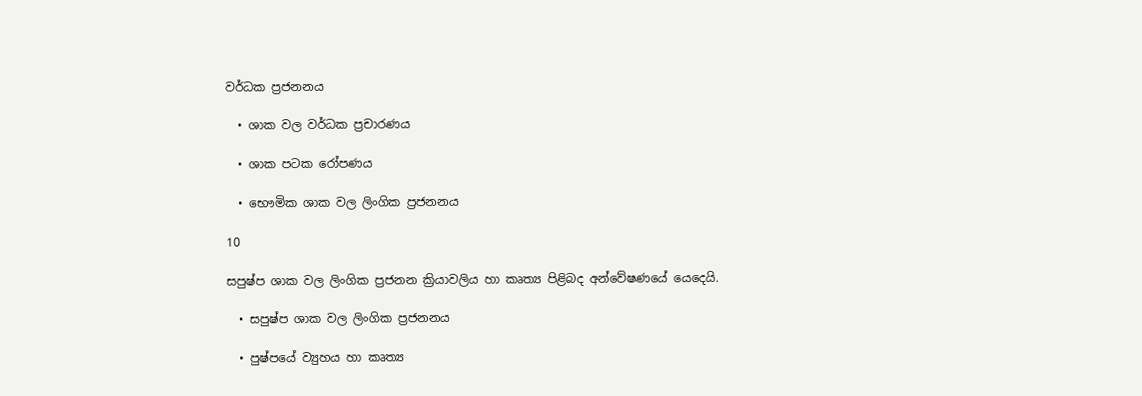වර්ධක ප්‍රජනනය

  • ශාක වල වර්ධක ප්‍රචාරණය

  • ශාක පටක රෝපණය

  • භෞමික ශාක වල ලිංගික ප්‍රජනනය

10

සපුෂ්ප ශාක වල ලිංගික ප්‍රජනන ක්‍රියාවලිය හා කෘත්‍ය පිළිබද අන්වේෂණයේ යෙදෙයි.

  • සපුෂ්ප ශාක වල ලිංගික ප්‍රජනනය

  • පුෂ්පයේ ව්‍යුහය හා කෘත්‍ය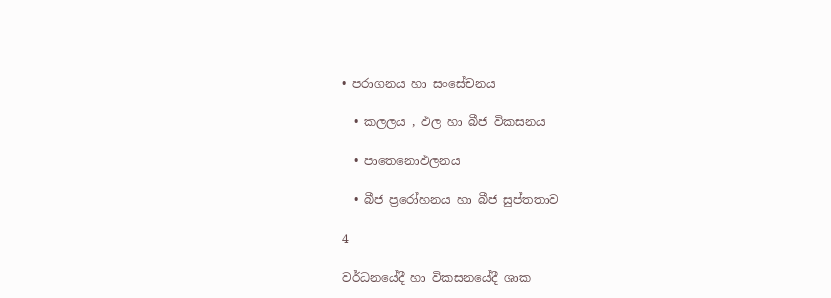• පරාගනය හා සංසේචනය

  • කලලය , ඵල හා බීජ විකසනය

  • පාතෙනොඵලනය

  • බීජ ප්‍රරෝහනය හා බීජ සුප්තතාව

4

වර්ධනයේදී හා විකසනයේදී ශාක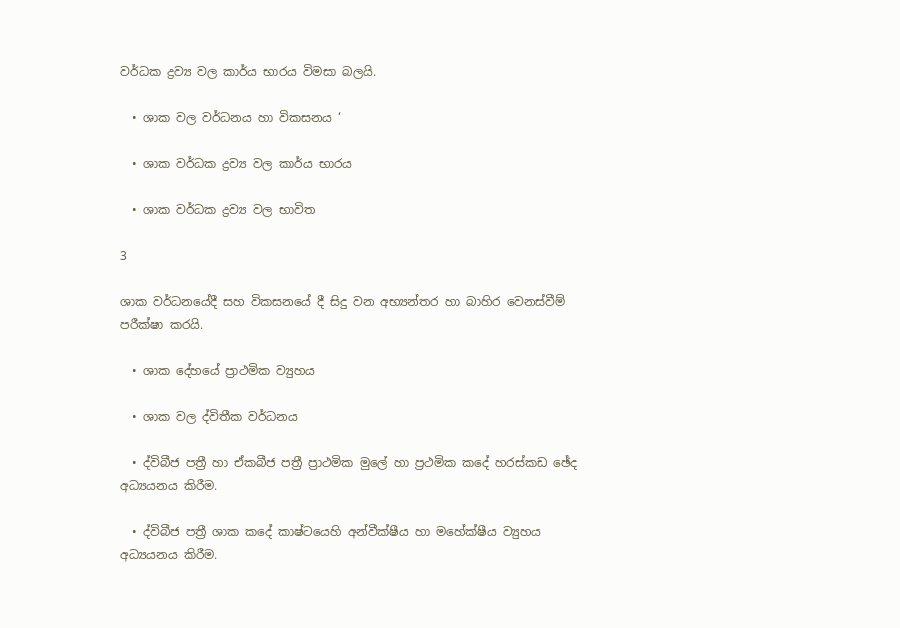වර්ධක ද්‍රව්‍ය වල කාර්ය භාරය විමසා බලයි.

  • ශාක වල වර්ධනය හා විකසනය ‘

  • ශාක වර්ධක ද්‍රව්‍ය වල කාර්ය භාරය

  • ශාක වර්ධක ද්‍රව්‍ය වල භාවිත

3

ශාක වර්ධනයේදී සහ විකසනයේ දී සිදු වන අභ්‍යන්තර හා බාහිර වෙනස්වීම් පරීක්ෂා කරයි.

  • ශාක දේහයේ ප්‍රාථමික ව්‍යුහය

  • ශාක වල ද්විතීක වර්ධනය

  • ද්විබීජ පත්‍රී හා ඒකබීජ පත්‍රී ප්‍රාථමික මුලේ හා ප්‍රථමික කදේ හරස්කඩ ඡේද අධ්‍යයනය කිරීම.

  • ද්විබීජ පත්‍රී ශාක කදේ කාෂ්ටයෙහි අන්වීක්ෂීය හා මහේක්ෂීය ව්‍යුහය අධ්‍යයනය කිරීම.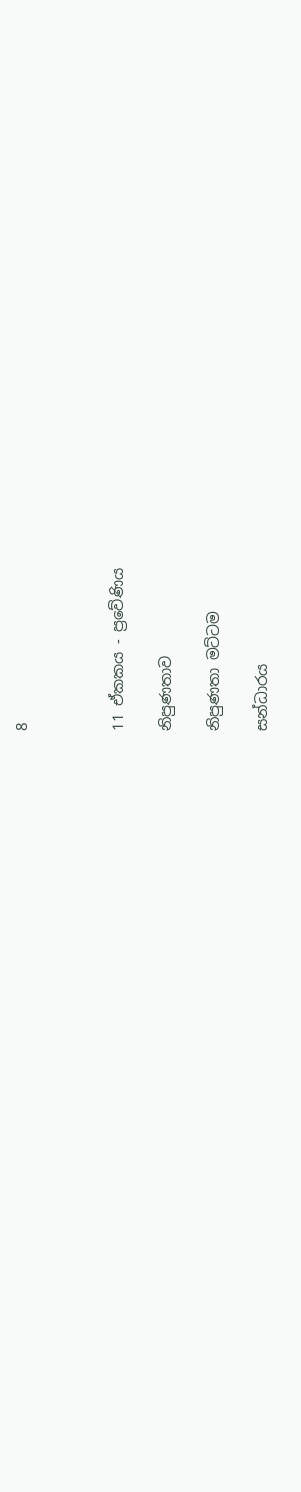8



11 ඒකකය - ප්‍රවේණිය

නිපුණතාව

නිපුණතා මට්ටම

සන්ධාරය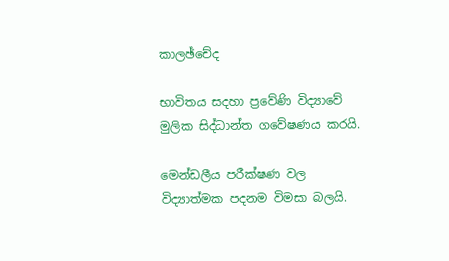කාලඡ්චේද

භාවිතය සදහා ප්‍රවේණි විද්‍යාවේ මුලික සිද්ධාන්ත ගවේෂණය කරයි.

මෙන්ඩලීය පරීක්ෂණ වල විද්‍යාත්මක පදනම විමසා බලයි.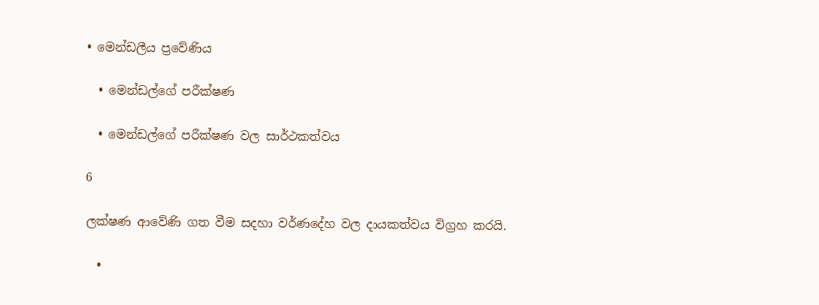• මෙන්ඩලීය ප්‍රවේණිය

  • මෙන්ඩල්ගේ පරීක්ෂණ

  • මෙන්ඩල්ගේ පරීක්ෂණ වල සාර්ථකත්වය

6

ලක්ෂණ ආවේණි ගත වීම සදහා වර්ණදේහ වල දායකත්වය විග්‍රහ කරයි.

  •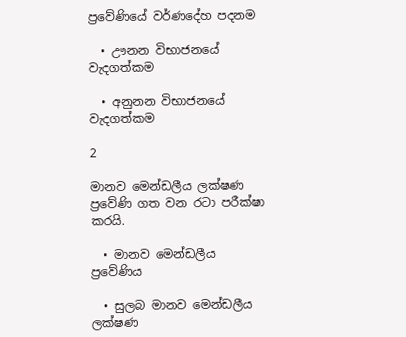ප්‍රවේණියේ වර්ණදේහ පදනම

  • ඌනන විභාජනයේ වැදගත්කම

  • අනුනන විභාජනයේ වැදගත්කම

2

මානව මෙන්ඩලීය ලක්ෂණ ප්‍රවේණි ගත වන රටා පරීක්ෂා කරයි.

  • මානව මෙන්ඩලීය ප්‍රවේණිය

  • සුලබ මානව මෙන්ඩලීය ලක්ෂණ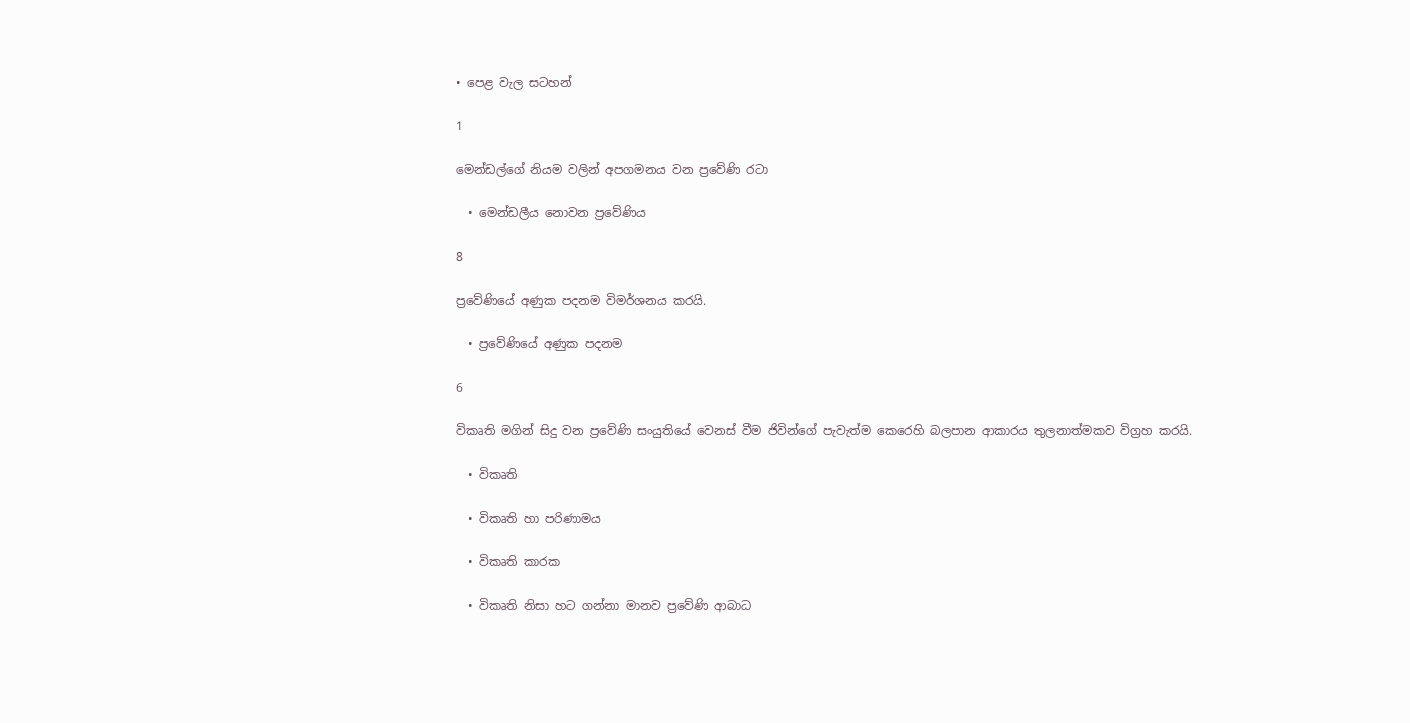• පෙළ වැල සටහන්

1

මෙන්ඩල්ගේ නියම වලින් අපගමනය වන ප්‍රවේණි රටා

  • මෙන්ඩලීය නොවන ප්‍රවේණිය

8

ප්‍රවේණියේ අණුක පදනම විමර්ශනය කරයි.

  • ප්‍රවේණියේ අණුක පදනම

6

විකෘති මගින් සිදු වන ප්‍රවේණි සංයුතියේ වෙනස් වීම ජිවින්ගේ පැවැත්ම කෙරෙහි බලපාන ආකාරය තුලනාත්මකව විග්‍රහ කරයි.

  • විකෘති

  • විකෘති හා පරිණාමය

  • විකෘති කාරක

  • විකෘති නිසා හට ගන්නා මානව ප්‍රවේණි ආබාධ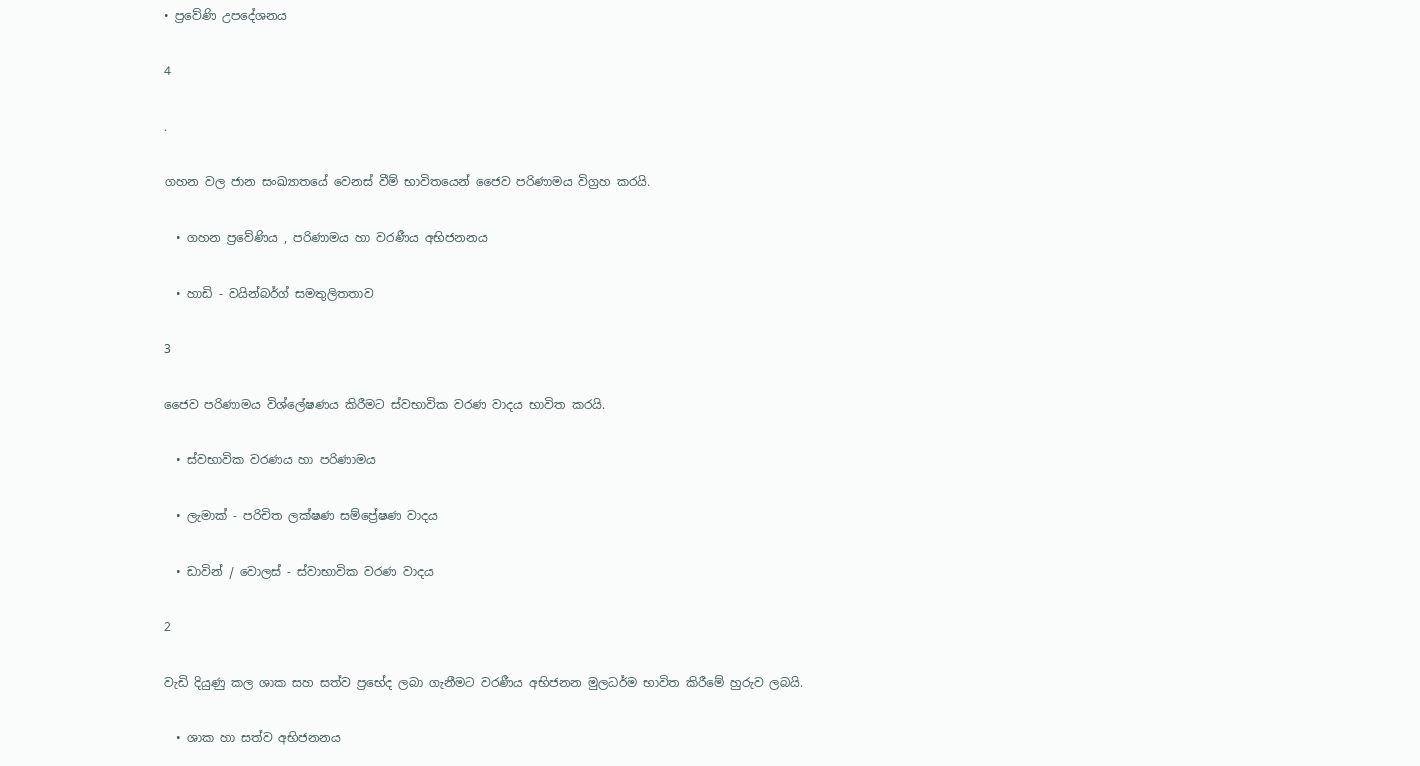• ප්‍රවේණි උපදේශනය

4

.

ගහන වල ජාන සංඛ්‍යාතයේ වෙනස් වීම් භාවිතයෙන් ජෛව පරිණාමය විග්‍රහ කරයි.

  • ගහන ප්‍රවේණිය , පරිණාමය හා වරණීය අභිජනනය

  • හාඩි - වයින්බර්ග් සමතුලිතතාව

3

ජෛව පරිණාමය විශ්ලේෂණය කිරීමට ස්වභාවික වරණ වාදය භාවිත කරයි.

  • ස්වභාවික වරණය හා පරිණාමය

  • ලැමාක් - පරිචිත ලක්ෂණ සම්ප්‍රේෂණ වාදය

  • ඩාවින් / වොලස් - ස්වාභාවික වරණ වාදය

2

වැඩි දියුණු කල ශාක සහ සත්ව ප්‍රභේද ලබා ගැනීමට වරණීය අභිජනන මුලධර්ම භාවිත කිරීමේ හුරුව ලබයි.

  • ශාක හා සත්ව අභිජනනය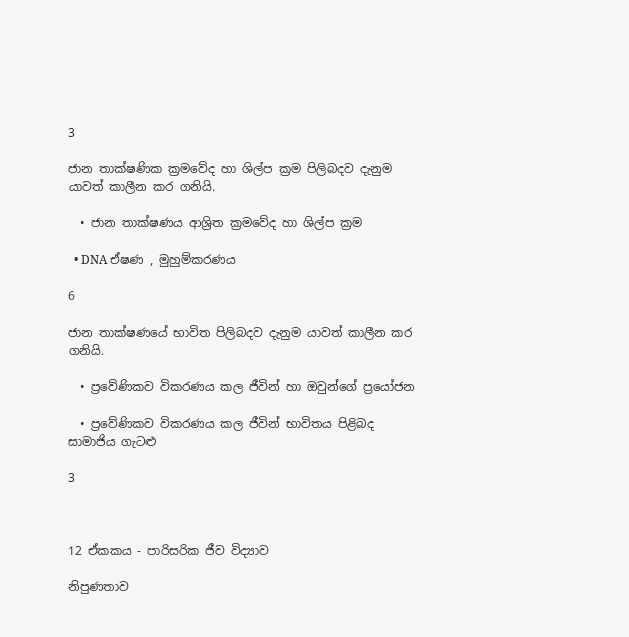3

ජාන තාක්ෂණික ක්‍රමවේද හා ශිල්ප ක්‍රම පිලිබදව දැනුම යාවත් කාලීන කර ගනියි.

  • ජාන තාක්ෂණය ආශ්‍රිත ක්‍රමවේද හා ශිල්ප ක්‍රම

  • DNA ඒෂණ , මුහුම්කරණය

6

ජාන තාක්ෂණයේ භාවිත පිලිබදව දැනුම යාවත් කාලීන කර ගනියි.

  • ප්‍රවේණිකව විකරණය කල ජීවින් හා ඔවුන්ගේ ප්‍රයෝජන

  • ප්‍රවේණිකව විකරණය කල ජීවින් භාවිතය පිළිබද සාමාජිය ගැටළු

3



12 ඒකකය - පාරිසරික ජීව විද්‍යාව

නිපුණතාව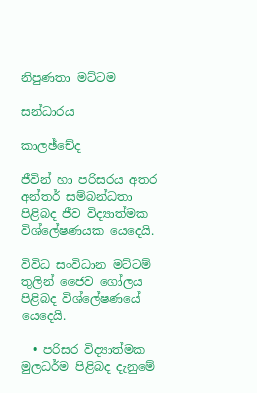නිපුණතා මට්ටම

සන්ධාරය

කාලඡ්චේද

ජීවින් හා පරිසරය අතර අන්තර් සම්බන්ධතා පිළිබද ජීව විද්‍යාත්මක විශ්ලේෂණයක යෙදෙයි.

විවිධ සංවිධාන මට්ටම් තුලින් ජෛව ගෝලය පිළිබද විශ්ලේෂණයේ යෙදෙයි.

  • පරිසර විද්‍යාත්මක මුලධර්ම පිළිබද දැනුමේ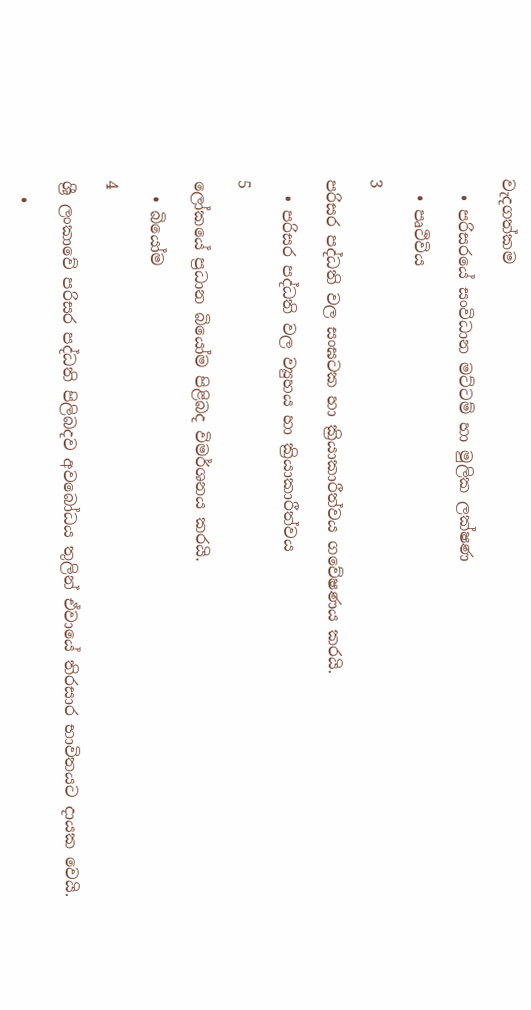වැදගත්කම

  • පරිසරයේ සංවිධාන මට්ටම් හා මුලික ලක්ෂණ

  • පෘථිවිය

3

පරිසර පද්ධති වල සංඝටක හා ක්‍රියාකාරීත්වය ගවේෂණය කරයි.

  • පරිසර පද්ධති වල ව්‍යුහය හා ක්‍රියාකාරීත්වය

5

ලෝකයේ ප්‍රධාන බියෝම පිළිබද විමර්ශනය කරයි.

  • බියෝම

4

ශ්‍රී ලංකාවේ පරිසර පද්ධති පිලිබදව අවබෝධය තුලින් ඒවායේ තිරසාර භාවිතයට දායක වෙයි.

  •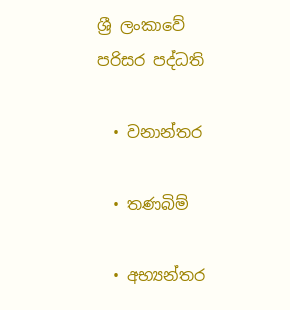ශ්‍රී ලංකාවේ පරිසර පද්ධති

  • වනාන්තර

  • තණබිම්

  • අභ්‍යන්තර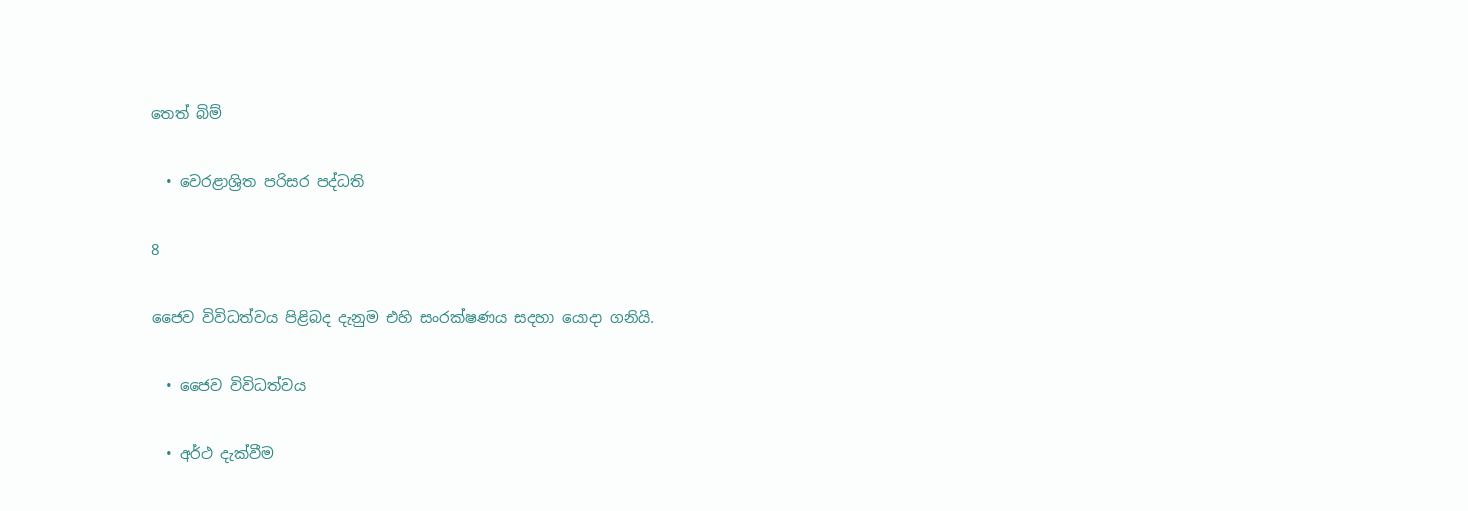තෙත් බිම්

  • වෙරළාශ්‍රිත පරිසර පද්ධති

8

ජෛව විවිධත්වය පිළිබද දැනුම එහි සංරක්ෂණය සදහා යොදා ගනියි.

  • ජෛව විවිධත්වය

  • අර්ථ දැක්වීම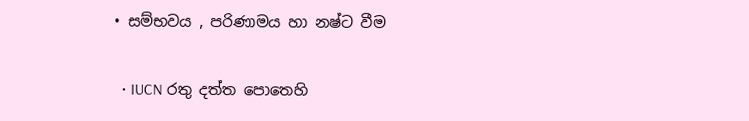• සම්භවය , පරිණාමය හා නෂ්ට වීම

  • IUCN රතු දත්ත පොතෙහි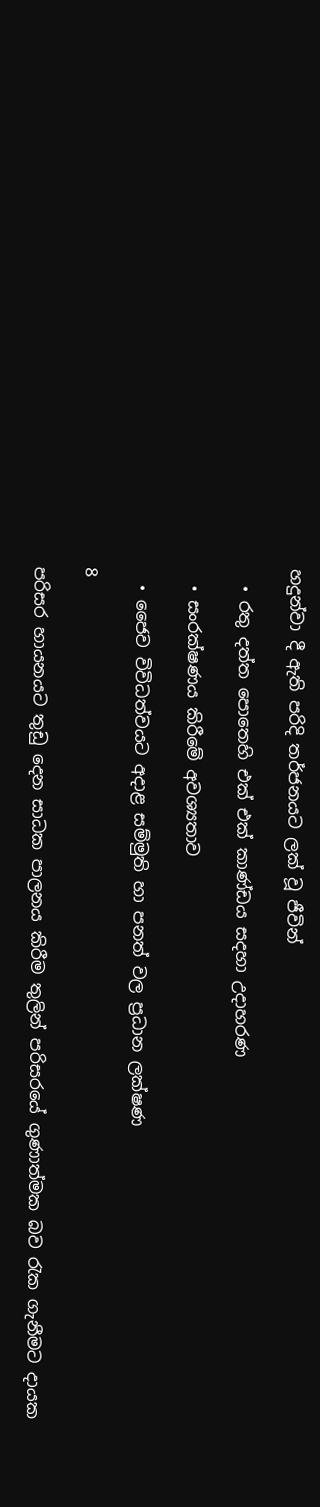හදුන්වා දී ඇති පරිදි තර්ජනයට ලක් වූ ජීවින්

  • රතු දත්ත පොතෙහි එක් එක් කාණ්ඩය සදහා උදාහරණ

  • සංරක්ෂණය කිරීමේ අවශ්‍යතාව

  • ජෛව විවිධත්වයට අදාළ සම්මුති හා පනත් වල ප්‍රධාන ලක්ෂණ

8

පරිසර හායනයට තුඩු දෙන සාධක පාලනය කිරීම තුලින් පරිසරයේ ගුණාත්මක බව රැක ගැනීමට දායක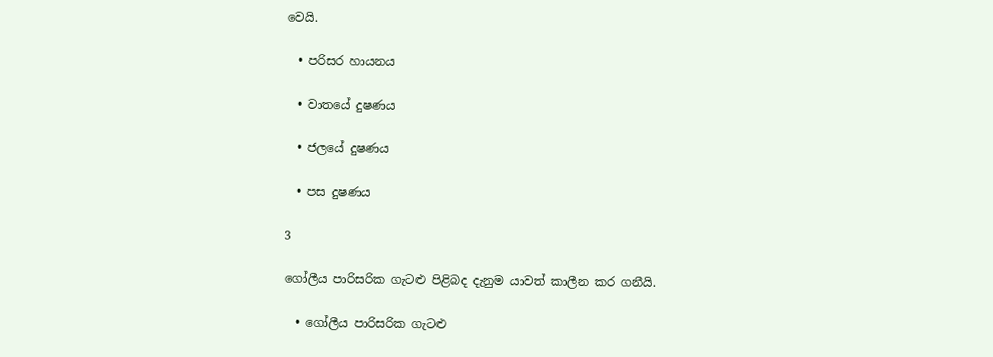වෙයි.

  • පරිසර හායනය

  • වාතයේ දුෂණය

  • ජලයේ දුෂණය

  • පස දුෂණය

3

ගෝලීය පාරිසරික ගැටළු පිළිබද දැනුම යාවත් කාලීන කර ගනීයි.

  • ගෝලීය පාරිසරික ගැටළු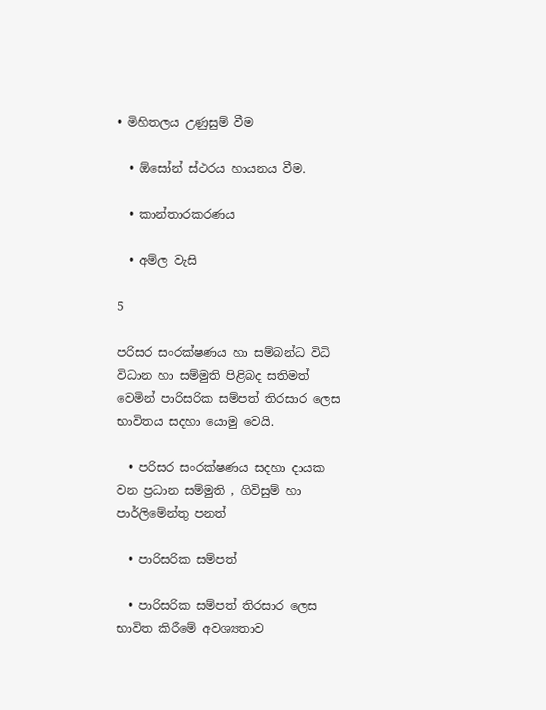• මිහිතලය උණුසුම් වීම

  • ඕසෝන් ස්ථරය හායනය වීම.

  • කාන්තාරකරණය

  • අම්ල වැසි

5

පරිසර සංරක්ෂණය හා සම්බන්ධ විධි විධාන හා සම්මුති පිළිබද සතිමත් වෙමින් පාරිසරික සම්පත් තිරසාර ලෙස භාවිතය සදහා යොමු වෙයි.

  • පරිසර සංරක්ෂණය සදහා දායක වන ප්‍රධාන සම්මුති , ගිවිසුම් හා පාර්ලිමේන්තු පනත්

  • පාරිසරික සම්පත්

  • පාරිසරික සම්පත් තිරසාර ලෙස භාවිත කිරීමේ අවශ්‍යතාව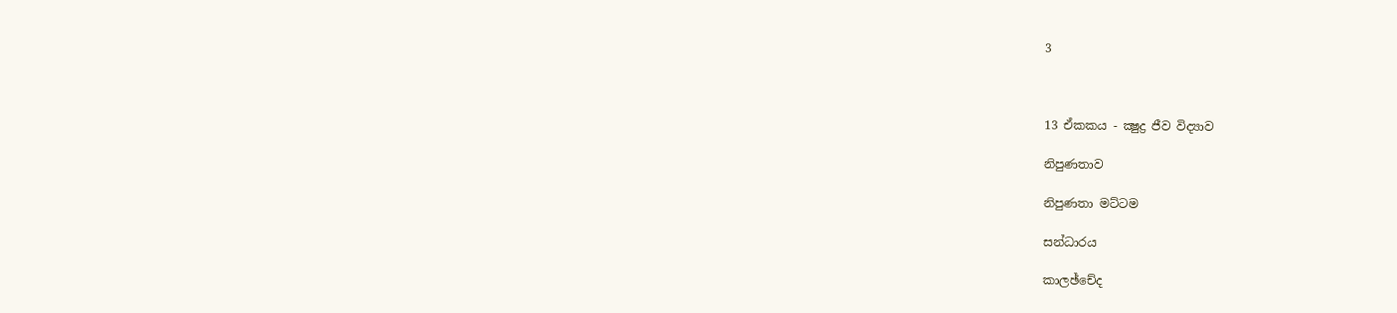3



13 ඒකකය - ක්‍ෂුද්‍ර ජීව විද්‍යාව

නිපුණතාව

නිපුණතා මට්ටම

සන්ධාරය

කාලඡ්චේද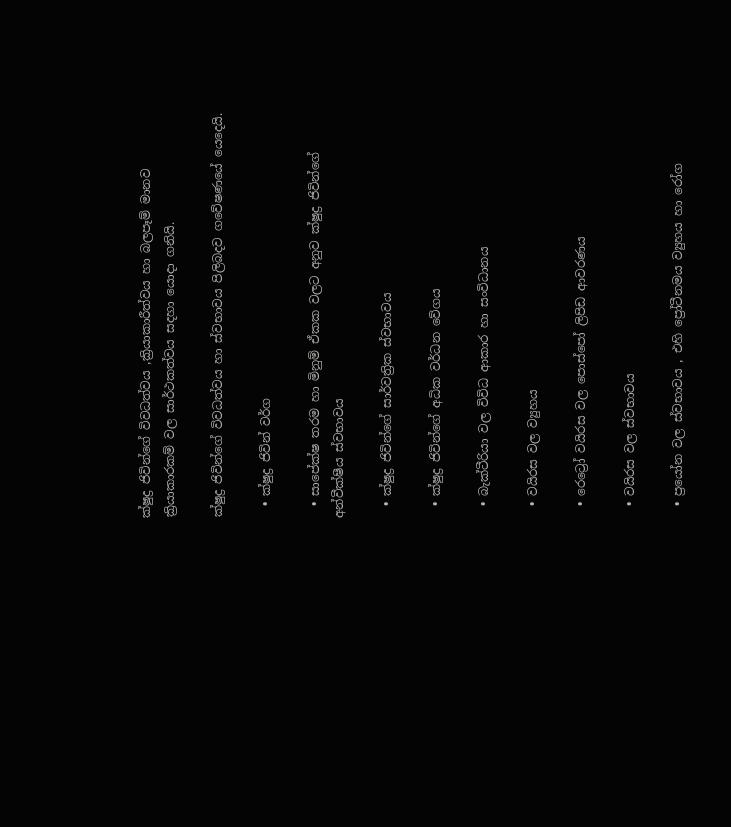ක්ෂුද්‍ර ජිවින්ගේ විවධත්වය ,ක්‍රියාකාරීත්වය හා බලපෑම් මානව ක්‍රියාකාරකම් වල සාර්ථකත්වය සදහා යොදා ගනියි.

ක්ෂුද්‍ර ජිවින්ගේ විවධත්වය හා ස්වභාවය පිලිබදව ගවේෂණයේ යෙදෙයි.

  • ක්ෂුද්‍ර ජිවින් වර්ග

  • සාපේක්ෂ තරම හා මිනුම් ඒකක වලට අනුව ක්ෂුද්‍ර ජිවින්ගේ අන්වීක්ෂීය ස්වභාවය

  • ක්ෂුද්‍ර ජිවින්ගේ සාර්වත්‍රික ස්වභාවය

  • ක්ෂුද්‍ර ජිවින්ගේ අධික වර්ධන වේගය

  • බැක්ටීරියා වල විවිධ ආකාර හා සංවිධානය

  • වයිරස වල ව්‍යුහය

  • රෙට්‍රෝ වයිරස වල පොස්පෝ ලිපිඩ ආවරණය

  • වයිරස වල ස්වභාවය

  • ප්‍රයෝන වල ස්වභාවය , එහි ප්‍රෝටීනමය ව්‍යුහය හා රෝග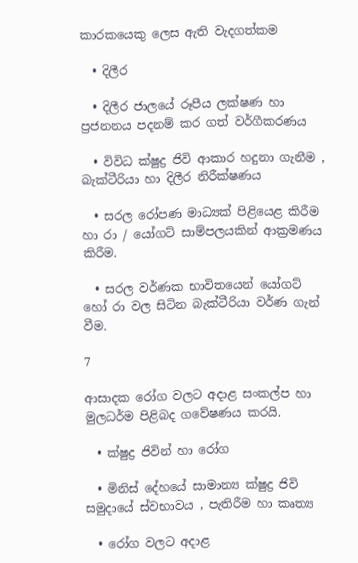කාරකයෙකු ලෙස ඇති වැදගත්කම

  • දිලීර

  • දිලීර ජාලයේ රූපීය ලක්ෂණ හා ප්‍රජනනය පදනම් කර ගත් වර්ගීකරණය

  • විවිධ ක්ෂුද්‍ර ජිවි ආකාර හදුනා ගැනීම , බැක්ටීරියා හා දිලීර නිරීක්ෂණය

  • සරල රෝපණ මාධ්‍යක් පිළියෙළ කිරීම හා රා / යෝගට් සාම්පලයකින් ආක්‍රමණය කිරීම.

  • සරල වර්ණක භාවිතයෙන් යෝගට් හෝ රා වල සිටින බැක්ටීරියා වර්ණ ගැන් වීම.

7

ආසාදක රෝග වලට අදාළ සංකල්ප හා මුලධර්ම පිළිබද ගවේෂණය කරයි.

  • ක්ෂුද්‍ර ජිවින් හා රෝග

  • මිනිස් දේහයේ සාමාන්‍ය ක්ෂුද්‍ර ජිවි සමුදායේ ස්වභාවය , පැතිරීම හා කෘත්‍ය

  • රෝග වලට අදාළ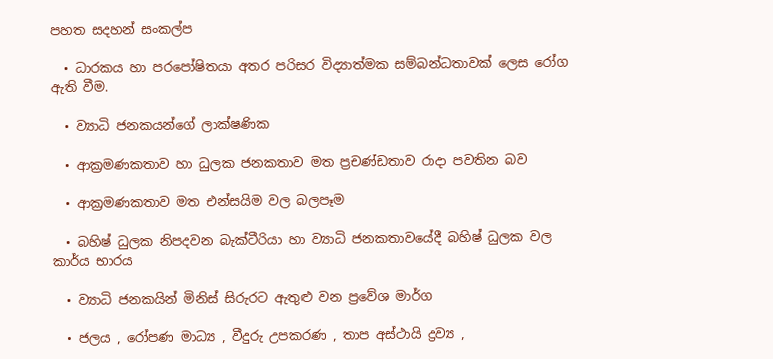පහත සදහන් සංකල්ප

  • ධාරකය හා පරපෝෂිතයා අතර පරිසර විද්‍යාත්මක සම්බන්ධතාවක් ලෙස රෝග ඇති වීම.

  • ව්‍යාධි ජනකයන්ගේ ලාක්ෂණික

  • ආක්‍රමණකතාව හා ධුලක ජනකතාව මත ප්‍රචණ්ඩතාව රාදා පවතින බව

  • ආක්‍රමණකතාව මත එන්සයිම වල බලපෑම

  • බහිෂ් ධුලක නිපදවන බැක්ටීරියා හා ව්‍යාධි ජනකතාවයේදී බහිෂ් ධුලක වල කාර්ය භාරය

  • ව්‍යාධි ජනකයින් මිනිස් සිරුරට ඇතුළු වන ප්‍රවේශ මාර්ග

  • ජලය , රෝපණ මාධ්‍ය , වීදුරු උපකරණ , තාප අස්ථායි ද්‍රව්‍ය ,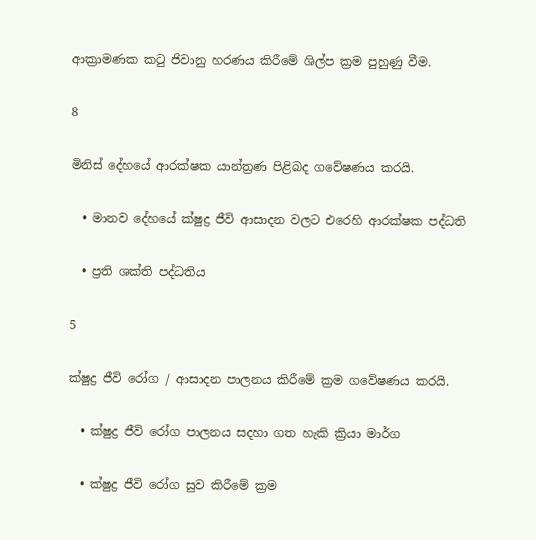ආක්‍රාමණක කටු ජිවානු හරණය කිරීමේ ශිල්ප ක්‍රම පුහුණු වීම.

8

මිනිස් දේහයේ ආරක්ෂක යාන්ත්‍රණ පිළිබද ගවේෂණය කරයි.

  • මානව දේහයේ ක්ෂුද්‍ර ජීවි ආසාදන වලට එරෙහි ආරක්ෂක පද්ධති

  • ප්‍රති ශක්ති පද්ධතිය

5

ක්ෂුද්‍ර ජීවි රෝග / ආසාදන පාලනය කිරීමේ ක්‍රම ගවේෂණය කරයි.

  • ක්ෂුද්‍ර ජීවි රෝග පාලනය සදහා ගත හැකි ක්‍රියා මාර්ග

  • ක්ෂුද්‍ර ජීවි රෝග සුව කිරීමේ ක්‍රම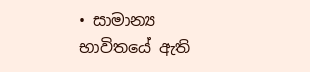• සාමාන්‍ය භාවිතයේ ඇති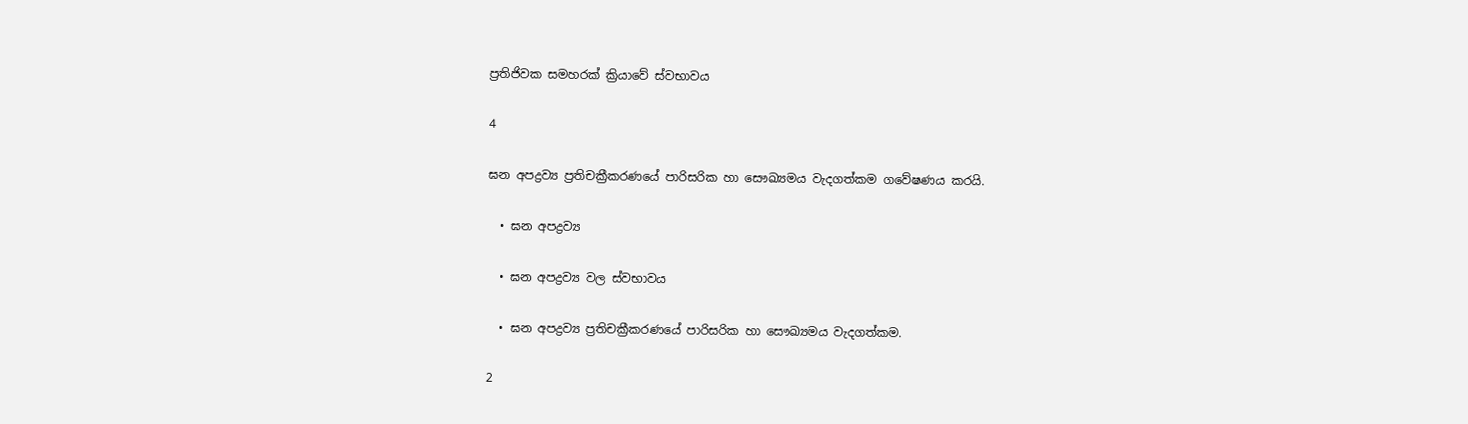ප්‍රතිජිවක සමහරක් ක්‍රියාවේ ස්වභාවය

4

ඝන අපද්‍රව්‍ය ප්‍රතිචක්‍රීකරණයේ පාරිසරික හා සෞඛ්‍යමය වැදගත්කම ගවේෂණය කරයි.

  • ඝන අපද්‍රව්‍ය

  • ඝන අපද්‍රව්‍ය වල ස්වභාවය

  • ඝන අපද්‍රව්‍ය ප්‍රතිචක්‍රීකරණයේ පාරිසරික හා සෞඛ්‍යමය වැදගත්කම.

2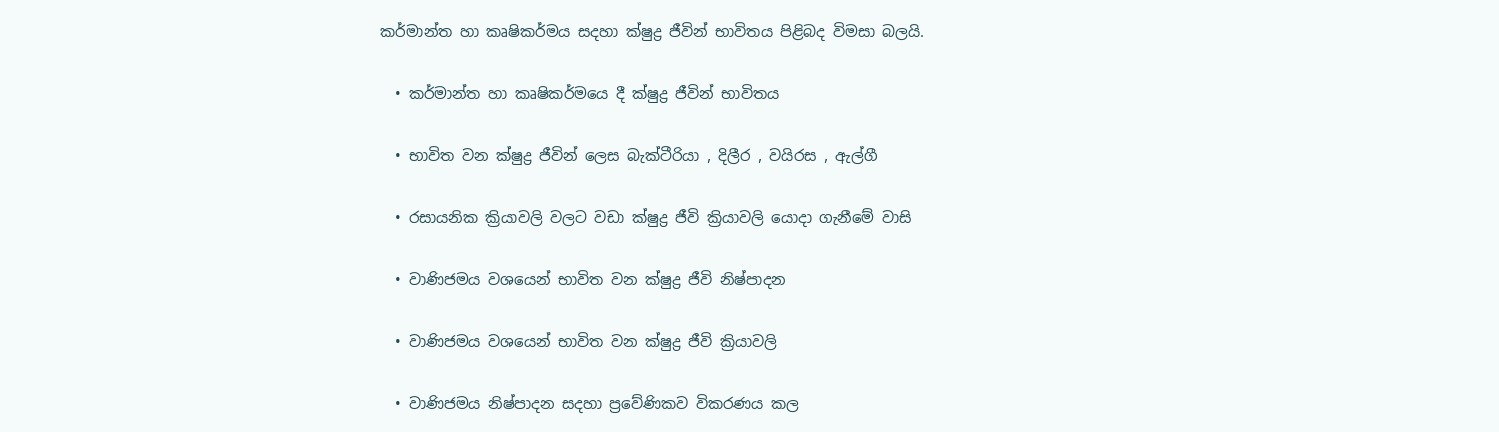කර්මාන්ත හා කෘෂිකර්මය සදහා ක්ෂුද්‍ර ජීවින් භාවිතය පිළිබද විමසා බලයි.

  • කර්මාන්ත හා කෘෂිකර්මයෙ දී ක්ෂුද්‍ර ජීවින් භාවිතය

  • භාවිත වන ක්ෂුද්‍ර ජීවින් ලෙස බැක්ටීරියා , දිලීර , වයිරස , ඇල්ගී

  • රසායනික ක්‍රියාවලි වලට වඩා ක්ෂුද්‍ර ජීවි ක්‍රියාවලි යොදා ගැනීමේ වාසි

  • වාණිජමය වශයෙන් භාවිත වන ක්ෂුද්‍ර ජීවි නිෂ්පාදන

  • වාණිජමය වශයෙන් භාවිත වන ක්ෂුද්‍ර ජීවි ක්‍රියාවලි

  • වාණිජමය නිෂ්පාදන සදහා ප්‍රවේණිකව විකරණය කල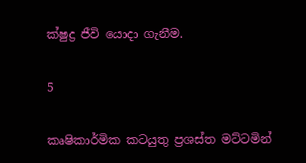ක්ෂුද්‍ර ජීවි යොදා ගැනීම.

5

කෘෂිකාර්මික කටයුතු ප්‍රශස්ත මට්ටමින්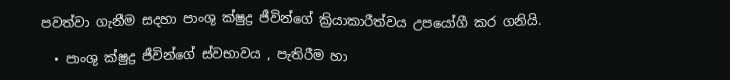පවත්වා ගැනීම සදහා පාංශු ක්ෂුද්‍ර ජීවින්ගේ ක්‍රියාකාරීත්වය උපයෝගී කර ගනියි.

  • පාංශු ක්ෂුද්‍ර ජීවින්ගේ ස්වභාවය , පැතිරීම හා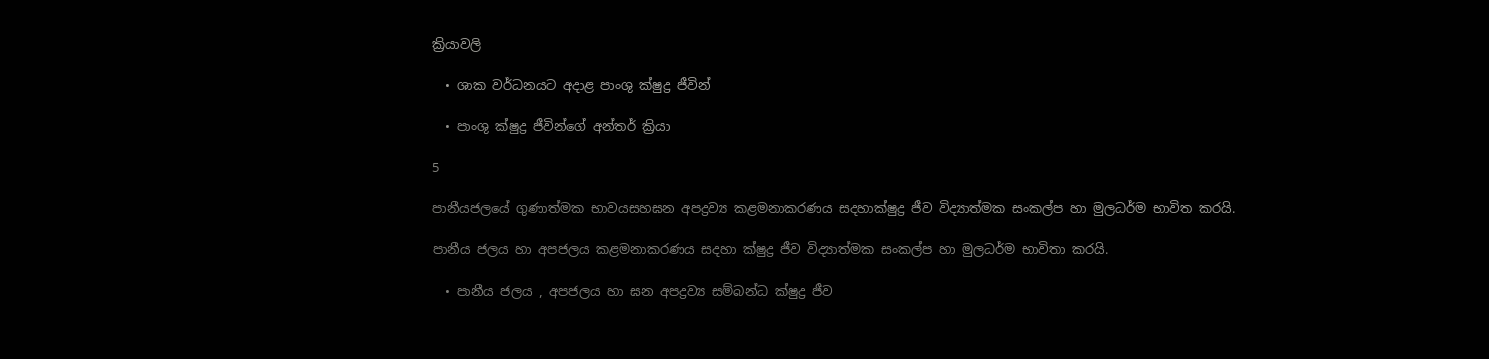ක්‍රියාවලි

  • ශාක වර්ධනයට අදාළ පාංශු ක්ෂුද්‍ර ජීවින්

  • පාංශු ක්ෂුද්‍ර ජීවින්ගේ අන්තර් ක්‍රියා

5

පානීයජලයේ ගුණාත්මක භාවයසහඝන අපද්‍රව්‍ය කළමනාකරණය සදහාක්ෂුද්‍ර ජීව විද්‍යාත්මක සංකල්ප හා මුලධර්ම භාවිත කරයි.

පානීය ජලය හා අපජලය කළමනාකරණය සදහා ක්ෂුද්‍ර ජීව විද්‍යාත්මක සංකල්ප හා මුලධර්ම භාවිතා කරයි.

  • පානීය ජලය , අපජලය හා ඝන අපද්‍රව්‍ය සම්බන්ධ ක්ෂුද්‍ර ජීව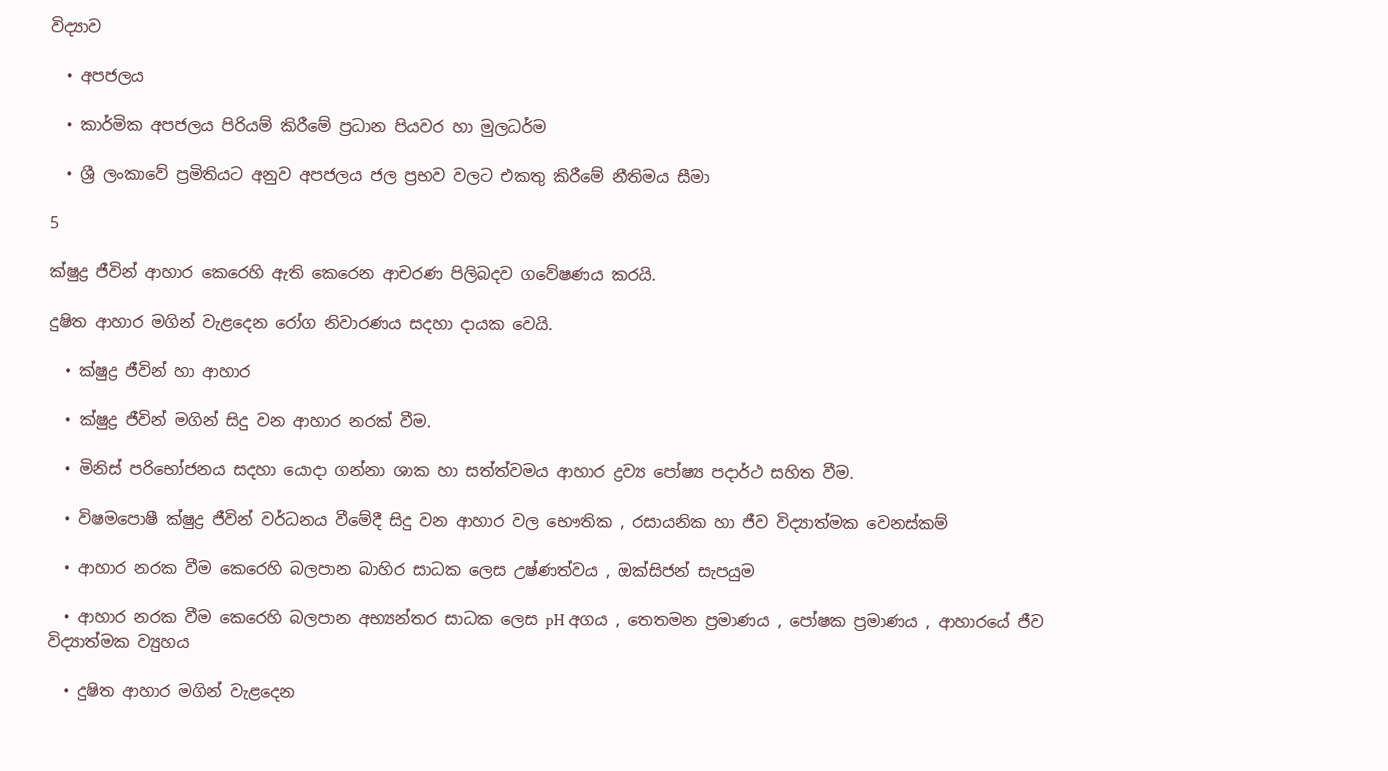විද්‍යාව

  • අපජලය

  • කාර්මික අපජලය පිරියම් කිරීමේ ප්‍රධාන පියවර හා මුලධර්ම

  • ශ්‍රී ලංකාවේ ප්‍රමිතියට අනුව අපජලය ජල ප්‍රභව වලට එකතු කිරීමේ නීතිමය සීමා

5

ක්ෂුද්‍ර ජීවින් ආහාර කෙරෙහි ඇති කෙරෙන ආචරණ පිලිබදව ගවේෂණය කරයි.

දුෂිත ආහාර මගින් වැළදෙන රෝග නිවාරණය සදහා දායක වෙයි.

  • ක්ෂුද්‍ර ජීවින් හා ආහාර

  • ක්ෂුද්‍ර ජීවින් මගින් සිදු වන ආහාර නරක් වීම.

  • මිනිස් පරිභෝජනය සදහා යොදා ගන්නා ශාක හා සත්ත්වමය ආහාර ද්‍රව්‍ය පෝෂ්‍ය පදාර්ථ සහිත වීම.

  • විෂමපොෂී ක්ෂුද්‍ර ජීවින් වර්ධනය වීමේදී සිදු වන ආහාර වල භෞතික , රසායනික හා ජීව විද්‍යාත්මක වෙනස්කම්

  • ආහාර නරක වීම කෙරෙහි බලපාන බාහිර සාධක ලෙස උෂ්ණත්වය , ඔක්සිජන් සැපයුම

  • ආහාර නරක වීම කෙරෙහි බලපාන අභ්‍යන්තර සාධක ලෙස pH අගය , තෙතමන ප්‍රමාණය , පෝෂක ප්‍රමාණය , ආහාරයේ ජීව විද්‍යාත්මක ව්‍යුහය

  • දුෂිත ආහාර මගින් වැළදෙන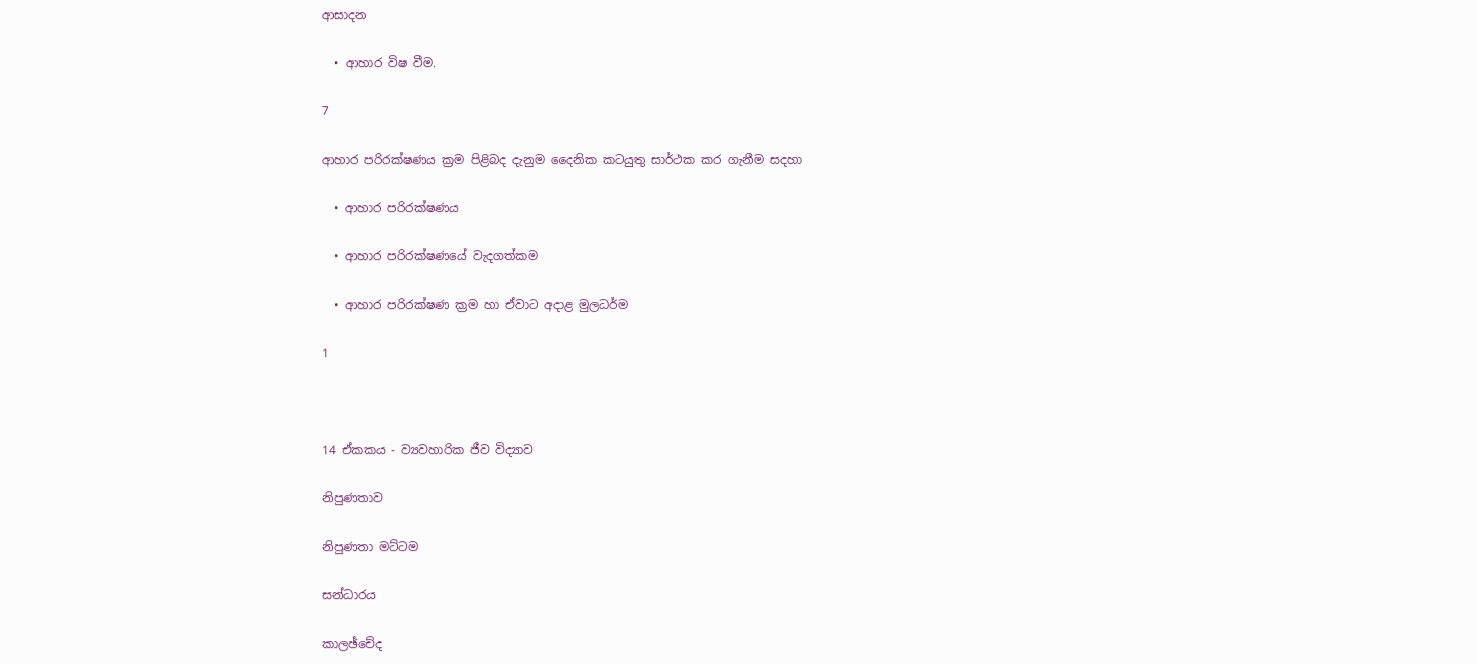ආසාදන

  • ආහාර විෂ වීම.

7

ආහාර පරිරක්ෂණය ක්‍රම පිළිබද දැනුම දෛනික කටයුතු සාර්ථක කර ගැනීම සදහා

  • ආහාර පරිරක්ෂණය

  • ආහාර පරිරක්ෂණයේ වැදගත්කම

  • ආහාර පරිරක්ෂණ ක්‍රම හා ඒවාට අදාළ මුලධර්ම

1



14 ඒකකය - ව්‍යවහාරික ජීව විද්‍යාව

නිපුණතාව

නිපුණතා මට්ටම

සන්ධාරය

කාලඡ්චේද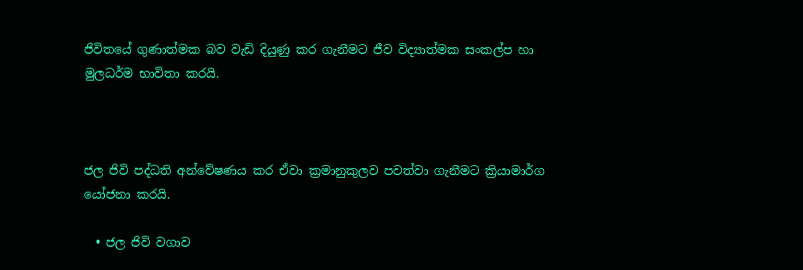ජිවිතයේ ගුණාත්මක බව වැඩි දියුණු කර ගැනීමට ජීව විද්‍යාත්මක සංකල්ප හා මුලධර්ම භාවිතා කරයි.



ජල ජිවි පද්ධති අන්වේෂණය කර ඒවා ක්‍රමානුකුලව පවත්වා ගැනීමට ක්‍රියාමාර්ග යෝජනා කරයි.

  • ජල ජිවි වගාව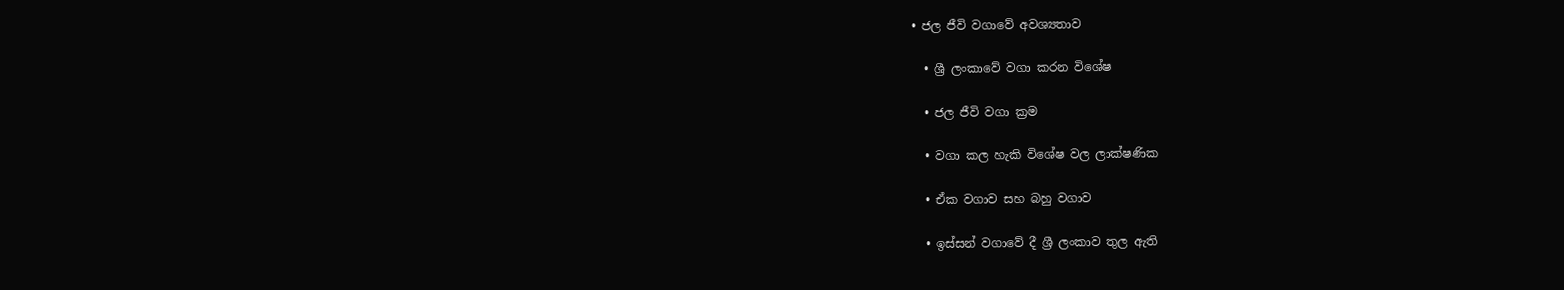• ජල ජීවි වගාවේ අවශ්‍යතාව

  • ශ්‍රී ලංකාවේ වගා කරන විශේෂ

  • ජල ජීවි වගා ක්‍රම

  • වගා කල හැකි විශේෂ වල ලාක්ෂණික

  • ඒක වගාව සහ බහු වගාව

  • ඉස්සන් වගාවේ දී ශ්‍රී ලංකාව තුල ඇති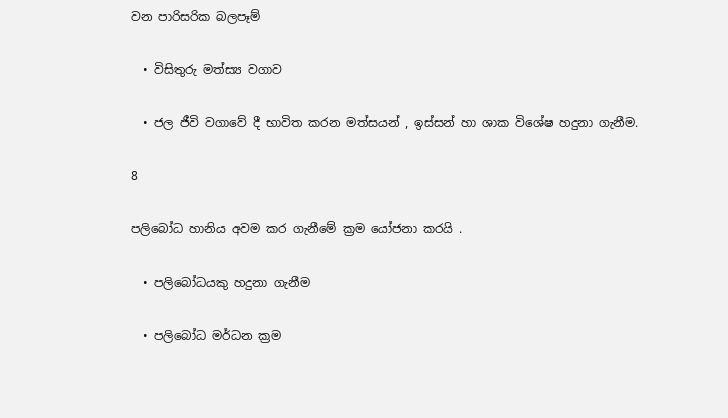වන පාරිසරික බලපෑම්

  • විසිතුරු මත්ස්‍ය වගාව

  • ජල ජීවි වගාවේ දී භාවිත කරන මත්සයන් , ඉස්සන් හා ශාක විශේෂ හදුනා ගැනීම.

8

පලිබෝධ හානිය අවම කර ගැනීමේ ක්‍රම යෝජනා කරයි .

  • පලිබෝධයකු හදුනා ගැනීම

  • පලිබෝධ මර්ධන ක්‍රම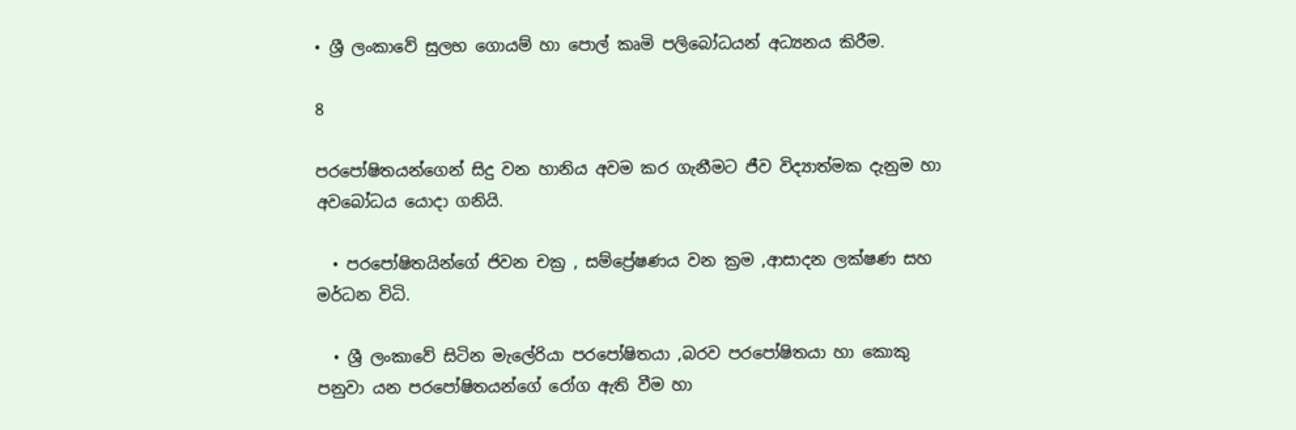• ශ්‍රී ලංකාවේ සුලභ ගොයම් හා පොල් කෘමි පලිබෝධයන් අධ්‍යනය කිරීම.

8

පරපෝෂිතයන්ගෙන් සිදු වන හානිය අවම කර ගැනීමට ජීව විද්‍යාත්මක දැනුම හා අවබෝධය යොදා ගනියි.

  • පරපෝෂිතයින්ගේ ජිවන චක්‍ර , සම්ප්‍රේෂණය වන ක්‍රම ,ආසාදන ලක්ෂණ සහ මර්ධන විධි.

  • ශ්‍රී ලංකාවේ සිටින මැලේරියා පරපෝෂිතයා ,බරව පරපෝෂිතයා හා කොකු පනුවා යන පරපෝෂිතයන්ගේ රෝග ඇති වීම හා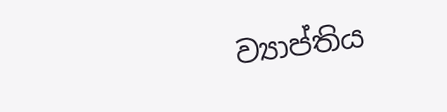ව්‍යාප්තිය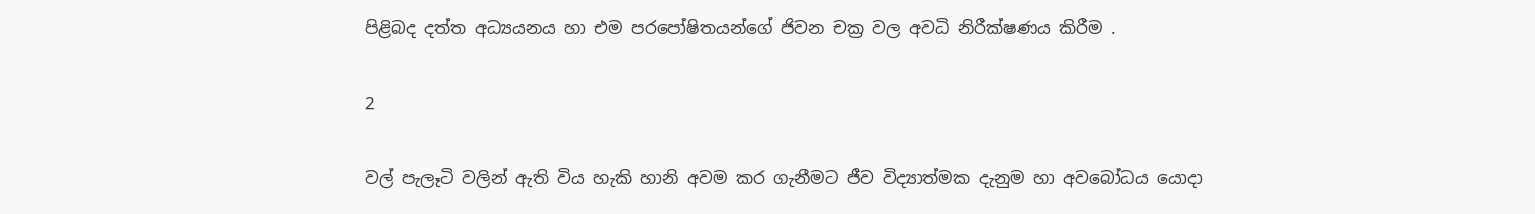පිළිබද දත්ත අධ්‍යයනය හා එම පරපෝෂිතයන්ගේ ජිවන චක්‍ර වල අවධි නිරීක්ෂණය කිරීම .

2

වල් පැලෑටි වලින් ඇති විය හැකි හානි අවම කර ගැනීමට ජීව විද්‍යාත්මක දැනුම හා අවබෝධය යොදා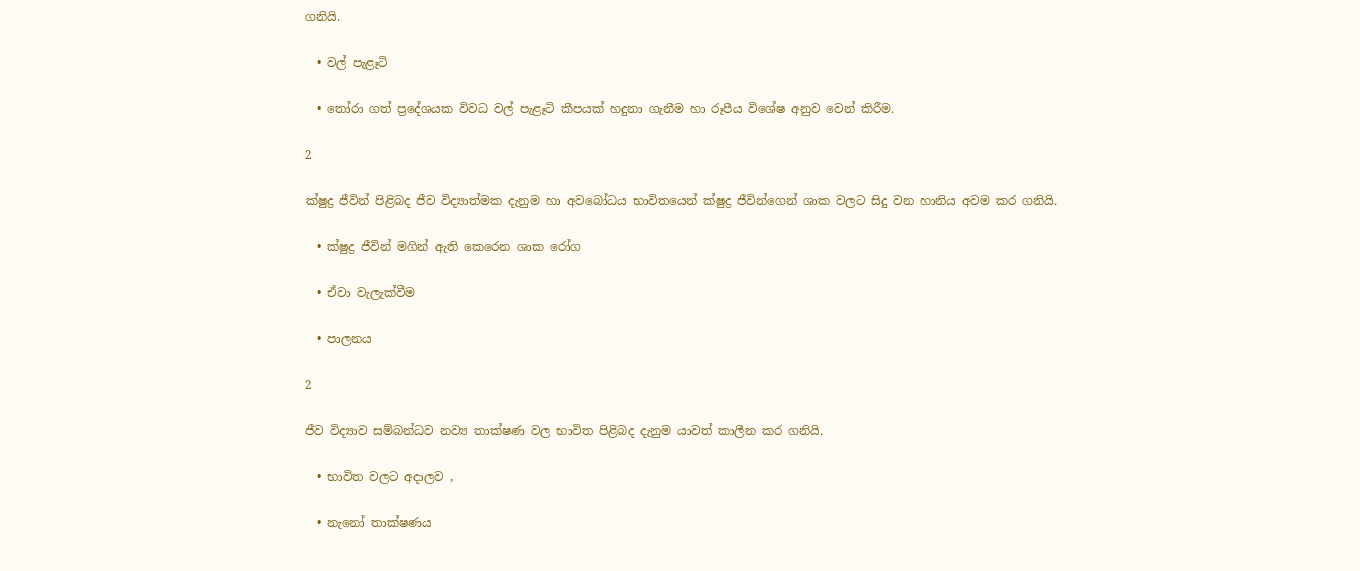ගනියි.

  • වල් පැළෑටි

  • තෝරා ගත් ප්‍රදේශයක විවධ වල් පැළෑටි කීපයක් හදුනා ගැනීම හා රූපීය විශේෂ අනුව වෙන් කිරීම.

2

ක්ෂුද්‍ර ජීවින් පිළිබද ජීව විද්‍යාත්මක දැනුම හා අවබෝධය භාවිතයෙන් ක්ෂුද්‍ර ජීවින්ගෙන් ශාක වලට සිදු වන හානිය අවම කර ගනියි.

  • ක්ෂුද්‍ර ජීවින් මගින් ඇති කෙරෙන ශාක රෝග

  • ඒවා වැලැක්වීම

  • පාලනය

2

ජීව විද්‍යාව සම්බන්ධව නව්‍ය තාක්ෂණ වල භාවිත පිළිබද දැනුම යාවත් කාලීන කර ගනියි.

  • භාවිත වලට අදාලව ,

  • නැනෝ තාක්ෂණය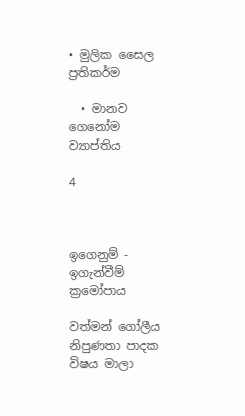• මුලික සෛල ප්‍රතිකර්ම

  • මානව ගෙනෝම ව්‍යාප්තිය

4



ඉගෙනුම් - ඉගැන්වීම් ක්‍රමෝපාය

වත්මන් ගෝලීය නිපුණතා පාදක විෂය මාලා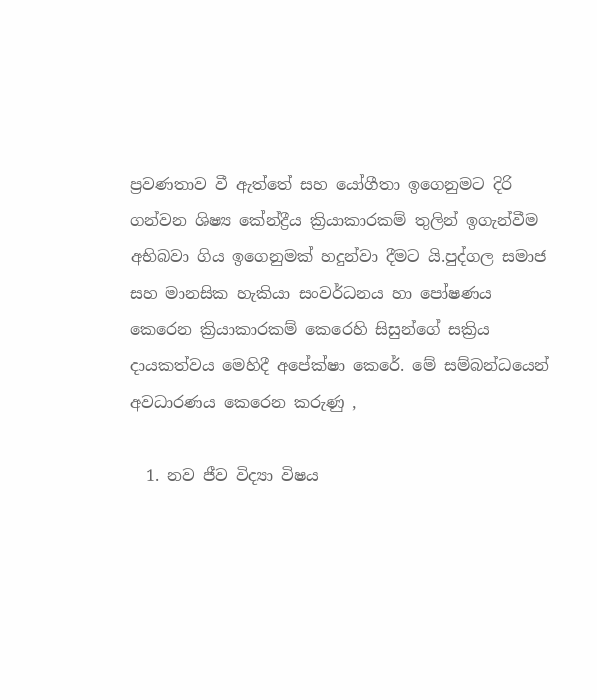ප්‍රවණතාව වී ඇත්තේ සහ යෝගීතා ඉගෙනුමට දිරි ගන්වන ශිෂ්‍ය කේන්ද්‍රීය ක්‍රියාකාරකම් තුලින් ඉගැන්වීම අභිබවා ගිය ඉගෙනුමක් හදුන්වා දීමට යි.පුද්ගල සමාජ සහ මානසික හැකියා සංවර්ධනය හා පෝෂණය කෙරෙන ක්‍රියාකාරකම් කෙරෙහි සිසුන්ගේ සක්‍රිය දායකත්වය මෙහිදී අපේක්ෂා කෙරේ. මේ සම්බන්ධයෙන් අවධාරණය කෙරෙන කරුණු ,

  1. නව ජීව විද්‍යා විෂය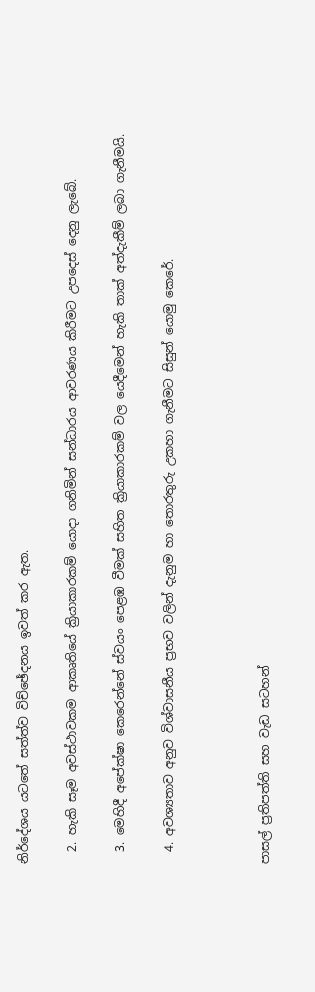නිර්දේශය යටතේ සත්ත්ව විච්ඡේදනය ඉවත් කර ඇත.

  2. හැකි සෑම අවස්ථාවකම ආකෘතියේ ක්‍රියාකාරකම් යොදා ගනිමින් සන්ධාරය ආවරණය කිරීමට උපදෙස් දෙනු ලැබේ.

  3. මෙහිදී අපේක්ෂා කෙරෙන්නේ ස්වයං පෙළඹ වීමක් සහිත ක්‍රියාකාරකම් වල යෙදීමෙන් හැකි තාක් අත්දැකීම් ලබා ගැනීමයි.

  4. අවශ්‍යතාව අනුව විශ්වාසනීය ප්‍රභව වලින් දැනුම හා තොරතුරු උකහා ගැනීමට සිසුන් යොමු කෙරේ.



පාසල් ප්‍රතිපත්ති සහ වැඩ සටහන්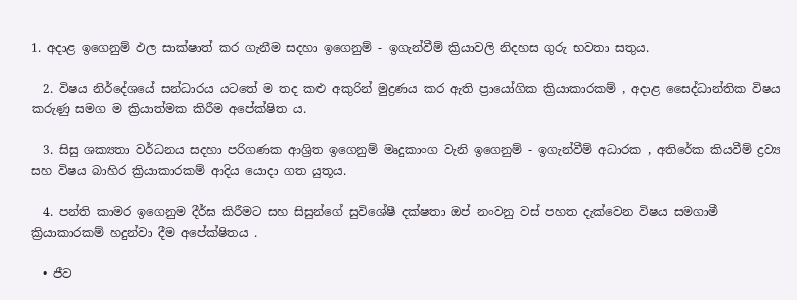1. අදාළ ඉගෙනුම් ඵල සාක්ෂාත් කර ගැනීම සදහා ඉගෙනුම් - ඉගැන්වීම් ක්‍රියාවලි නිදහස ගුරු භවතා සතුය.

  2. විෂය නිර්දේශයේ සන්ධාරය යටතේ ම තද කළු අකුරින් මුද්‍රණය කර ඇති ප්‍රායෝගික ක්‍රියාකාරකම් , අදාළ සෛද්ධාන්තික විෂය කරුණු සමග ම ක්‍රියාත්මක කිරීම අපේක්ෂිත ය.

  3. සිසු ශක්‍යතා වර්ධනය සදහා පරිගණක ආශ්‍රිත ඉගෙනුම් මෘදුකාංග වැනි ඉගෙනුම් - ඉගැන්වීම් අධාරක , අතිරේක කියවීම් ද්‍රව්‍ය සහ විෂය බාහිර ක්‍රියාකාරකම් ආදිය යොදා ගත යුතූය.

  4. පන්ති කාමර ඉගෙනුම දීර්ඝ කිරීමට සහ සිසුන්ගේ සුවිශේෂී දක්ෂතා ඔප් නංවනු වස් පහත දැක්වෙන විෂය සමගාමී ක්‍රියාකාරකම් හදුන්වා දීම අපේක්ෂිතය .

  • ජීව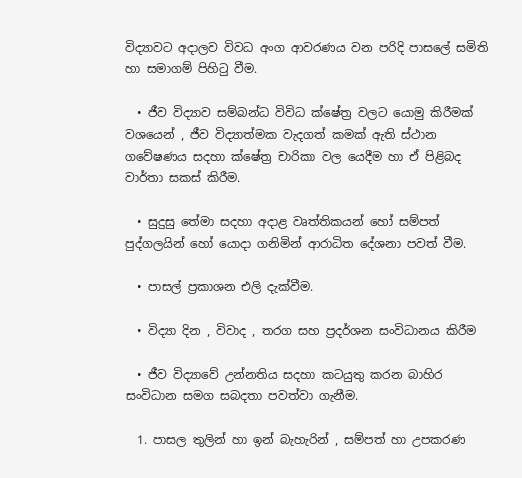විද්‍යාවට අදාලව විවධ අංග ආවරණය වන පරිදි පාසලේ සමිති හා සමාගම් පිහිටු වීම.

  • ජීව විද්‍යාව සම්බන්ධ විවිධ ක්ෂේත්‍ර වලට යොමු කිරීමක් වශයෙන් , ජීව විද්‍යාත්මක වැදගත් කමක් ඇති ස්ථාන ගවේෂණය සදහා ක්ෂේත්‍ර චාරිකා වල යෙදීම හා ඒ පිළිබද වාර්තා සකස් කිරීම.

  • සුදුසු තේමා සදහා අදාළ වෘත්තිකයන් හෝ සම්පත් පුද්ගලයින් හෝ යොදා ගනිමින් ආරාධිත දේශනා පවත් වීම.

  • පාසල් ප්‍රකාශන එලි දැක්වීම.

  • විද්‍යා දින , විවාද , තරග සහ ප්‍රදර්ශන සංවිධානය කිරීම

  • ජීව විද්‍යාවේ උන්නතිය සදහා කටයුතු කරන බාහිර සංවිධාන සමග සබදතා පවත්වා ගැනීම.

  1. පාසල තුලින් හා ඉන් බැහැරින් , සම්පත් හා උපකරණ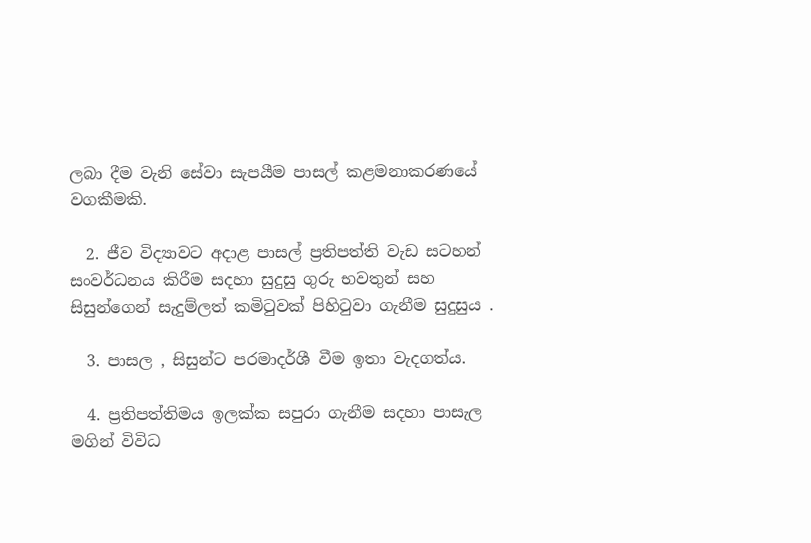ලබා දීම වැනි සේවා සැපයීම පාසල් කළමනාකරණයේ වගකීමකි.

  2. ජීව විද්‍යාවට අදාළ පාසල් ප්‍රතිපත්ති වැඩ සටහන් සංවර්ධනය කිරීම සදහා සුදුසු ගුරු භවතුන් සහ සිසුන්ගෙන් සැදුම්ලත් කමිටුවක් පිහිටුවා ගැනීම සුදුසුය .

  3. පාසල , සිසුන්ට පරමාදර්ශී වීම ඉතා වැදගත්ය.

  4. ප්‍රතිපත්තිමය ඉලක්ක සපුරා ගැනීම සදහා පාසැල මගින් විවිධ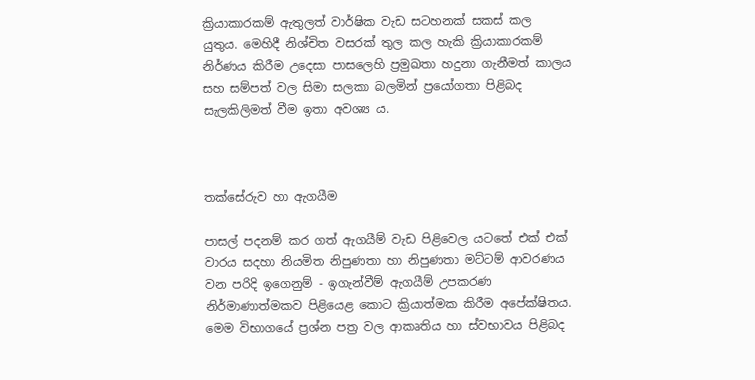ක්‍රියාකාරකම් ඇතුලත් වාර්ෂික වැඩ සටහනක් සකස් කල යුතුය. මෙහිදී නිශ්චිත වසරක් තුල කල හැකි ක්‍රියාකාරකම් නිර්ණය කිරීම උදෙසා පාසලෙහි ප්‍රමුඛතා හදුනා ගැනීමත් කාලය සහ සම්පත් වල සිමා සලකා බලමින් ප්‍රයෝගතා පිළිබද සැලකිලිමත් වීම ඉතා අවශ්‍ය ය.



තක්සේරුව හා ඇගයීම

පාසල් පදනම් කර ගත් ඇගයීම් වැඩ පිළිවෙල යටතේ එක් එක් වාරය සදහා නියමිත නිපුණතා හා නිපුණතා මට්ටම් ආවරණය වන පරිදි ඉගෙනුම් - ඉගැන්වීම් ඇගයීම් උපකරණ නිර්මාණාත්මකව පිළියෙළ කොට ක්‍රියාත්මක කිරීම අපේක්ෂිතය. මෙම විභාගයේ ප්‍රශ්න පත්‍ර වල ආකෘතිය හා ස්වභාවය පිළිබද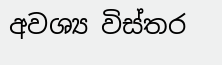අවශ්‍ය විස්තර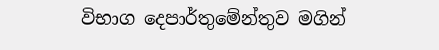විභාග දෙපාර්තුමේන්තුව මගින්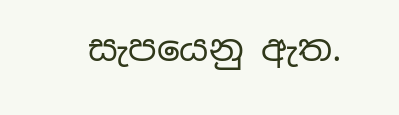සැපයෙනු ඇත.